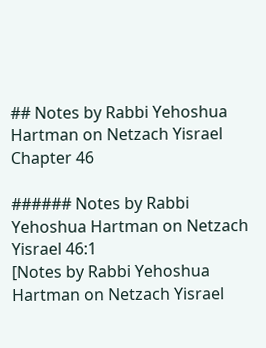## Notes by Rabbi Yehoshua Hartman on Netzach Yisrael Chapter 46

###### Notes by Rabbi Yehoshua Hartman on Netzach Yisrael 46:1
[Notes by Rabbi Yehoshua Hartman on Netzach Yisrael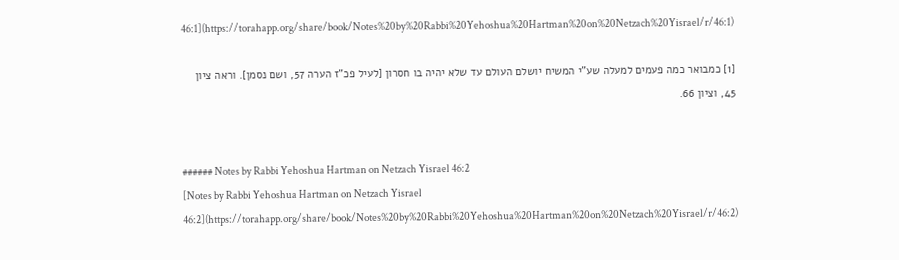46:1](https://torahapp.org/share/book/Notes%20by%20Rabbi%20Yehoshua%20Hartman%20on%20Netzach%20Yisrael/r/46:1)

[1] כמבואר כמה פעמים למעלה שע"י המשיח יושלם העולם עד שלא יהיה בו חסרון [לעיל פכ"ז הערה 57, ושם נסמן]. וראה ציון 45, וציון 66.


###### Notes by Rabbi Yehoshua Hartman on Netzach Yisrael 46:2
[Notes by Rabbi Yehoshua Hartman on Netzach Yisrael 46:2](https://torahapp.org/share/book/Notes%20by%20Rabbi%20Yehoshua%20Hartman%20on%20Netzach%20Yisrael/r/46:2)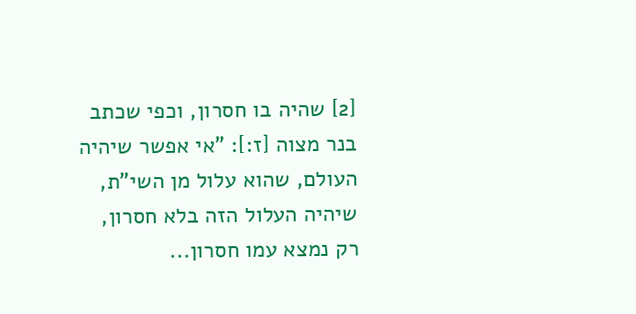[2] שהיה בו חסרון, וכפי שכתב בנר מצוה [ז:]: "אי אפשר שיהיה העולם, שהוא עלול מן השי"ת, שיהיה העלול הזה בלא חסרון, רק נמצא עמו חסרון...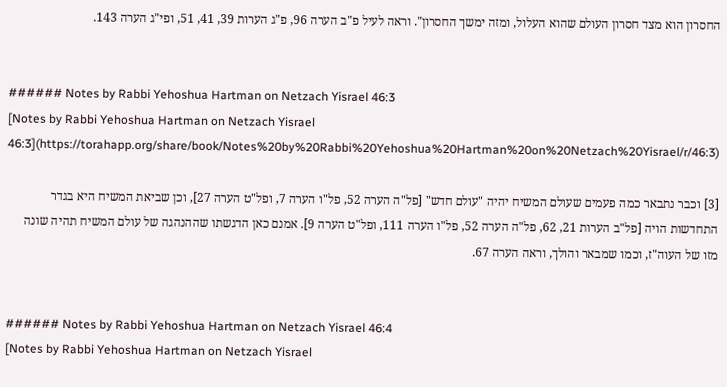החסרון הוא מצד חסרון העולם שהוא העלול, ומזה ימשך החסרון". וראה לעיל פ"ב הערה 96, פ"ג הערות 39, 41, 51, ופי"ג הערה 143.


###### Notes by Rabbi Yehoshua Hartman on Netzach Yisrael 46:3
[Notes by Rabbi Yehoshua Hartman on Netzach Yisrael 46:3](https://torahapp.org/share/book/Notes%20by%20Rabbi%20Yehoshua%20Hartman%20on%20Netzach%20Yisrael/r/46:3)

[3] וכבר נתבאר כמה פעמים שעולם המשיח יהיה "עולם חדש" [פל"ה הערה 52, פל"ו הערה 7, ופל"ט הערה 27], וכן שביאת המשיח היא בגדר התחדשות הויה [פל"ב הערות 21, 62, פל"ה הערה 52, פל"ו הערה 111, ופל"ט הערה 9]. אמנם כאן הדגשתו שההנהגה של עולם המשיח תהיה שונה מזו של העוה"ז, וכמו שמבאר והולך, וראה הערה 67.


###### Notes by Rabbi Yehoshua Hartman on Netzach Yisrael 46:4
[Notes by Rabbi Yehoshua Hartman on Netzach Yisrael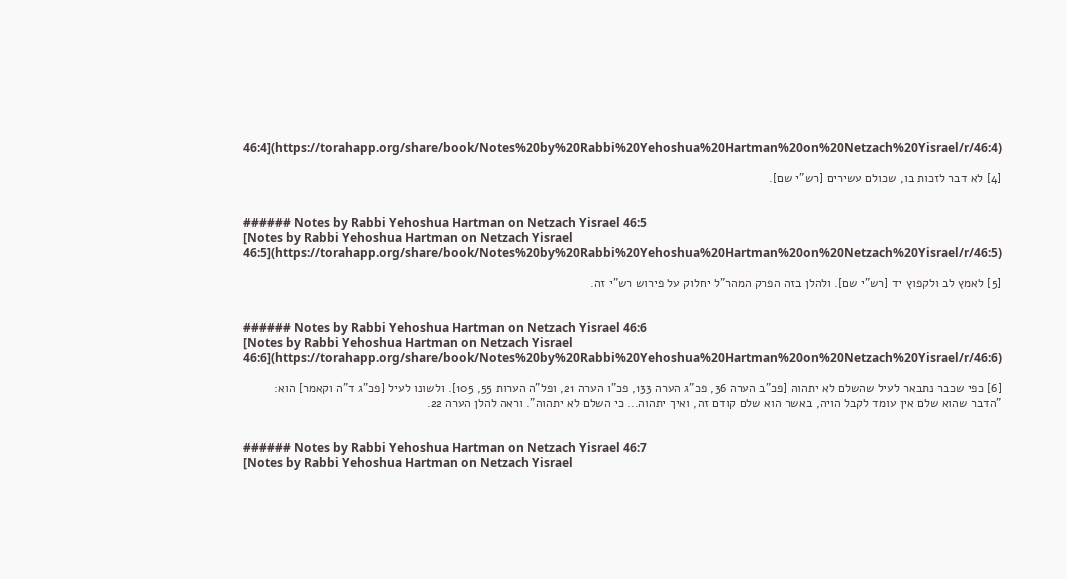46:4](https://torahapp.org/share/book/Notes%20by%20Rabbi%20Yehoshua%20Hartman%20on%20Netzach%20Yisrael/r/46:4)

[4] לא דבר לזכות בו, שכולם עשירים [רש"י שם].


###### Notes by Rabbi Yehoshua Hartman on Netzach Yisrael 46:5
[Notes by Rabbi Yehoshua Hartman on Netzach Yisrael 46:5](https://torahapp.org/share/book/Notes%20by%20Rabbi%20Yehoshua%20Hartman%20on%20Netzach%20Yisrael/r/46:5)

[5] לאמץ לב ולקפוץ יד [רש"י שם]. ולהלן בזה הפרק המהר"ל יחלוק על פירוש רש"י זה.


###### Notes by Rabbi Yehoshua Hartman on Netzach Yisrael 46:6
[Notes by Rabbi Yehoshua Hartman on Netzach Yisrael 46:6](https://torahapp.org/share/book/Notes%20by%20Rabbi%20Yehoshua%20Hartman%20on%20Netzach%20Yisrael/r/46:6)

[6] כפי שכבר נתבאר לעיל שהשלם לא יתהוה [פכ"ב הערה 36, פכ"ג הערה 133, פכ"ו הערה 21, ופל"ה הערות 55, 105]. ולשונו לעיל [פכ"ג ד"ה וקאמר] הוא: "הדבר שהוא שלם אין עומד לקבל הויה, באשר הוא שלם קודם זה, ואיך יתהוה... כי השלם לא יתהוה". וראה להלן הערה 22.


###### Notes by Rabbi Yehoshua Hartman on Netzach Yisrael 46:7
[Notes by Rabbi Yehoshua Hartman on Netzach Yisrael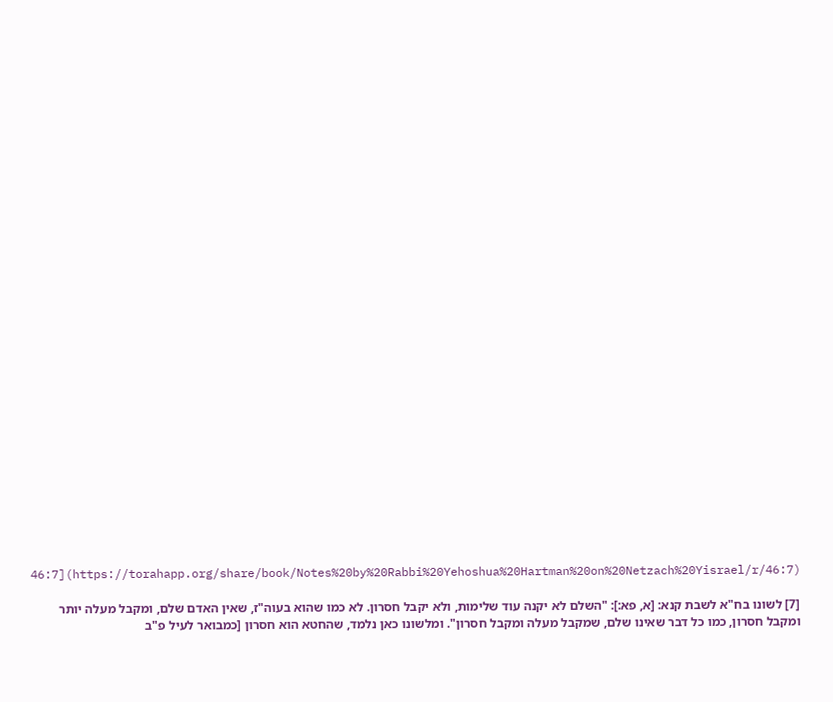46:7](https://torahapp.org/share/book/Notes%20by%20Rabbi%20Yehoshua%20Hartman%20on%20Netzach%20Yisrael/r/46:7)

[7] לשונו בח"א לשבת קנא: [א, פא:]: "השלם לא יקנה עוד שלימות, ולא יקבל חסרון. לא כמו שהוא בעוה"ז, שאין האדם שלם, ומקבל מעלה יותר ומקבל חסרון, כמו כל דבר שאינו שלם, שמקבל מעלה ומקבל חסרון". ומלשונו כאן נלמד, שהחטא הוא חסרון [כמבואר לעיל פ"ב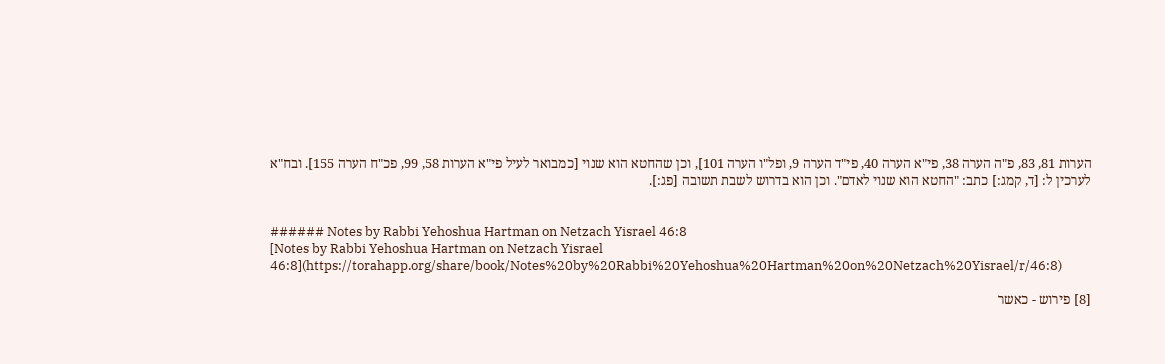הערות 81, 83, פ"ה הערה 38, פי"א הערה 40, פי"ד הערה 9, ופל"ו הערה 101], וכן שהחטא הוא שנוי [כמבואר לעיל פי"א הערות 58, 99, פכ"ח הערה 155]. ובח"א לערכין ל: [ד, קמג:] כתב: "החטא הוא שנוי לאדם". וכן הוא בדרוש לשבת תשובה [פג:].


###### Notes by Rabbi Yehoshua Hartman on Netzach Yisrael 46:8
[Notes by Rabbi Yehoshua Hartman on Netzach Yisrael 46:8](https://torahapp.org/share/book/Notes%20by%20Rabbi%20Yehoshua%20Hartman%20on%20Netzach%20Yisrael/r/46:8)

[8] פירוש - כאשר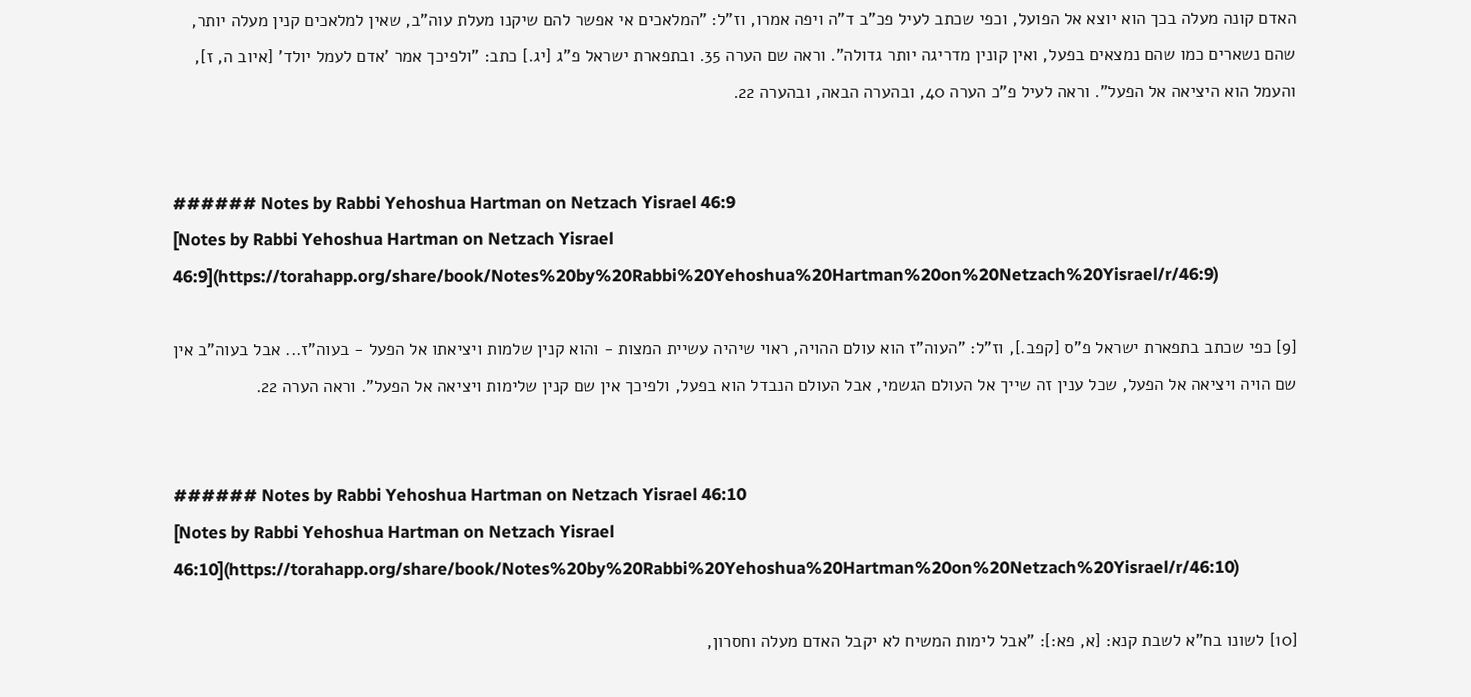האדם קונה מעלה בכך הוא יוצא אל הפועל, וכפי שכתב לעיל פכ"ב ד"ה ויפה אמרו, וז"ל: "המלאכים אי אפשר להם שיקנו מעלת עוה"ב, שאין למלאכים קנין מעלה יותר, שהם נשארים כמו שהם נמצאים בפעל, ואין קונין מדריגה יותר גדולה". וראה שם הערה 35. ובתפארת ישראל פ"ג [יג.] כתב: "ולפיכך אמר 'אדם לעמל יולד' [איוב ה, ז], והעמל הוא היציאה אל הפעל". וראה לעיל פ"כ הערה 40, ובהערה הבאה, ובהערה 22.


###### Notes by Rabbi Yehoshua Hartman on Netzach Yisrael 46:9
[Notes by Rabbi Yehoshua Hartman on Netzach Yisrael 46:9](https://torahapp.org/share/book/Notes%20by%20Rabbi%20Yehoshua%20Hartman%20on%20Netzach%20Yisrael/r/46:9)

[9] כפי שכתב בתפארת ישראל פ"ס [קפב.], וז"ל: "העוה"ז הוא עולם ההויה, ראוי שיהיה עשיית המצות - והוא קנין שלמות ויציאתו אל הפעל - בעוה"ז... אבל בעוה"ב אין שם הויה ויציאה אל הפעל, שכל ענין זה שייך אל העולם הגשמי, אבל העולם הנבדל הוא בפעל, ולפיכך אין שם קנין שלימות ויציאה אל הפעל". וראה הערה 22.


###### Notes by Rabbi Yehoshua Hartman on Netzach Yisrael 46:10
[Notes by Rabbi Yehoshua Hartman on Netzach Yisrael 46:10](https://torahapp.org/share/book/Notes%20by%20Rabbi%20Yehoshua%20Hartman%20on%20Netzach%20Yisrael/r/46:10)

[10] לשונו בח"א לשבת קנא: [א, פא:]: "אבל לימות המשיח לא יקבל האדם מעלה וחסרון,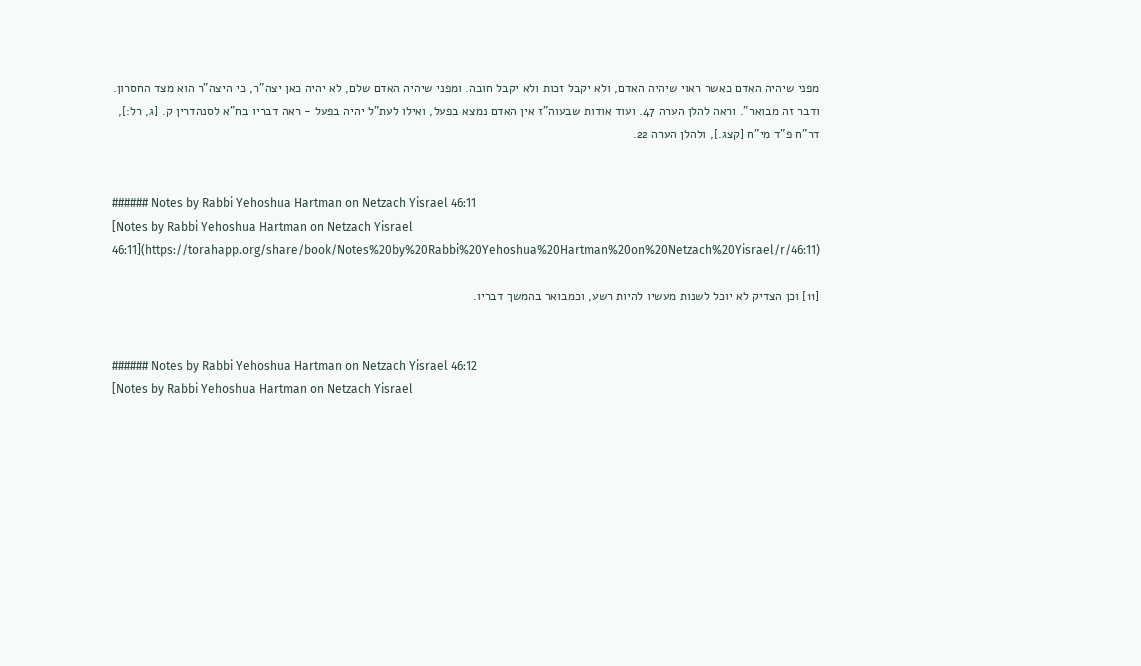מפני שיהיה האדם כאשר ראוי שיהיה האדם, ולא יקבל זכות ולא יקבל חובה. ומפני שיהיה האדם שלם, לא יהיה כאן יצה"ר, כי היצה"ר הוא מצד החסרון. ודבר זה מבואר". וראה להלן הערה 47. ועוד אודות שבעוה"ז אין האדם נמצא בפעל, ואילו לעת"ל יהיה בפעל - ראה דבריו בח"א לסנהדרין ק. [ג, רל:], דר"ח פ"ד מי"ח [קצג.], ולהלן הערה 22.


###### Notes by Rabbi Yehoshua Hartman on Netzach Yisrael 46:11
[Notes by Rabbi Yehoshua Hartman on Netzach Yisrael 46:11](https://torahapp.org/share/book/Notes%20by%20Rabbi%20Yehoshua%20Hartman%20on%20Netzach%20Yisrael/r/46:11)

[11] וכן הצדיק לא יוכל לשנות מעשיו להיות רשע, וכמבואר בהמשך דבריו.


###### Notes by Rabbi Yehoshua Hartman on Netzach Yisrael 46:12
[Notes by Rabbi Yehoshua Hartman on Netzach Yisrael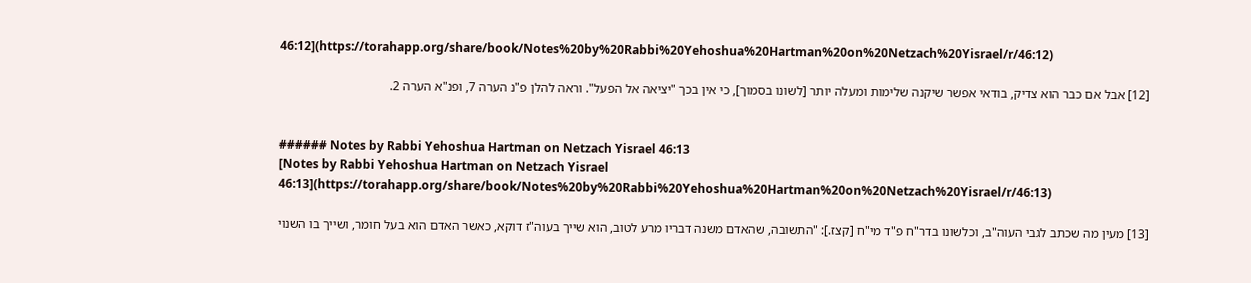46:12](https://torahapp.org/share/book/Notes%20by%20Rabbi%20Yehoshua%20Hartman%20on%20Netzach%20Yisrael/r/46:12)

[12] אבל אם כבר הוא צדיק, בודאי אפשר שיקנה שלימות ומעלה יותר [לשונו בסמוך], כי אין בכך "יציאה אל הפעל". וראה להלן פ"נ הערה 7, ופנ"א הערה 2.


###### Notes by Rabbi Yehoshua Hartman on Netzach Yisrael 46:13
[Notes by Rabbi Yehoshua Hartman on Netzach Yisrael 46:13](https://torahapp.org/share/book/Notes%20by%20Rabbi%20Yehoshua%20Hartman%20on%20Netzach%20Yisrael/r/46:13)

[13] מעין מה שכתב לגבי העוה"ב, וכלשונו בדר"ח פ"ד מי"ח [קצז.]: "התשובה, שהאדם משנה דבריו מרע לטוב, הוא שייך בעוה"ז דוקא, כאשר האדם הוא בעל חומר, ושייך בו השנוי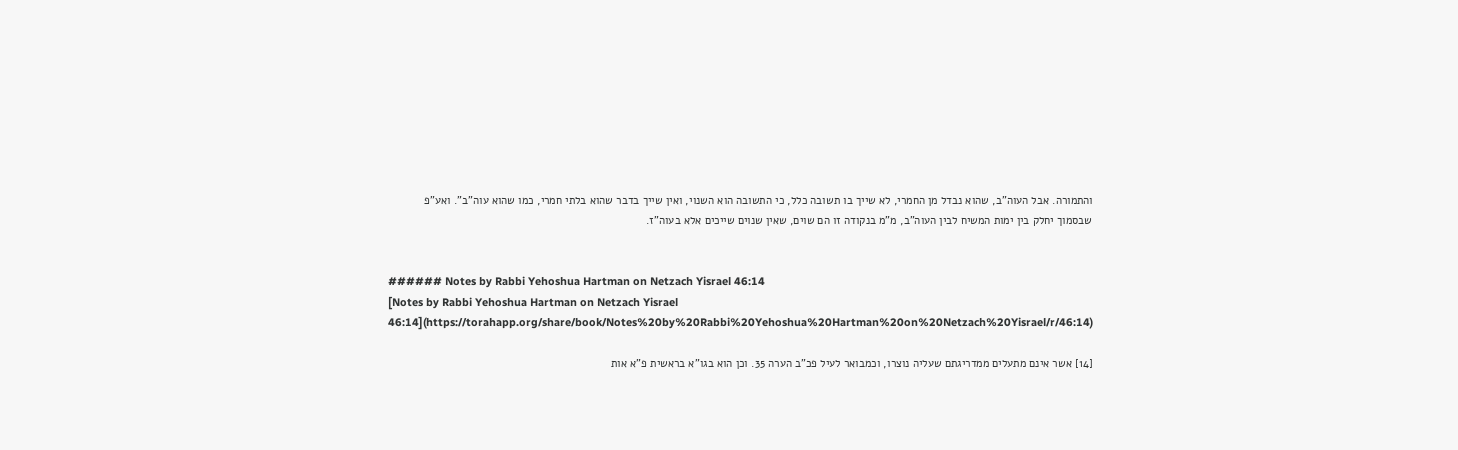והתמורה. אבל העוה"ב, שהוא נבדל מן החמרי, לא שייך בו תשובה כלל, כי התשובה הוא השנוי, ואין שייך בדבר שהוא בלתי חמרי, כמו שהוא עוה"ב". ואע"פ שבסמוך יחלק בין ימות המשיח לבין העוה"ב, מ"מ בנקודה זו הם שוים, שאין שנוים שייכים אלא בעוה"ז.


###### Notes by Rabbi Yehoshua Hartman on Netzach Yisrael 46:14
[Notes by Rabbi Yehoshua Hartman on Netzach Yisrael 46:14](https://torahapp.org/share/book/Notes%20by%20Rabbi%20Yehoshua%20Hartman%20on%20Netzach%20Yisrael/r/46:14)

[14] אשר אינם מתעלים ממדריגתם שעליה נוצרו, וכמבואר לעיל פכ"ב הערה 35. וכן הוא בגו"א בראשית פ"א אות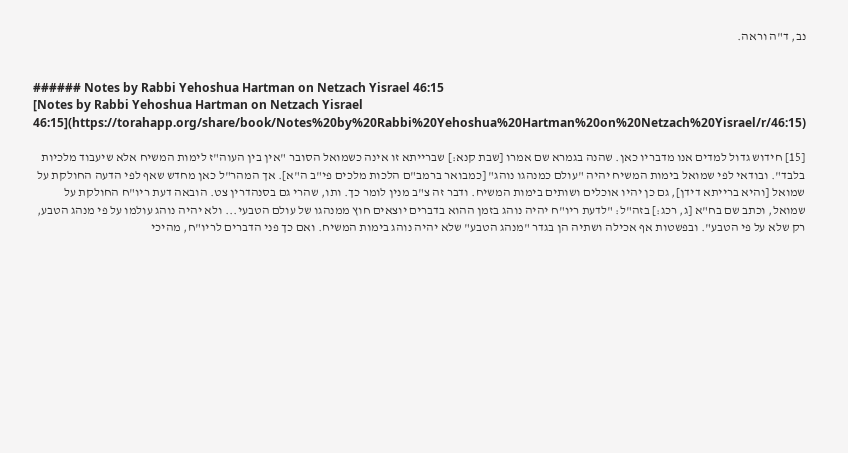נב, ד"ה וראה.


###### Notes by Rabbi Yehoshua Hartman on Netzach Yisrael 46:15
[Notes by Rabbi Yehoshua Hartman on Netzach Yisrael 46:15](https://torahapp.org/share/book/Notes%20by%20Rabbi%20Yehoshua%20Hartman%20on%20Netzach%20Yisrael/r/46:15)

[15] חידוש גדול למדים אנו מדבריו כאן. שהנה בגמרא שם אמרו [שבת קנא:] שברייתא זו אינה כשמואל הסובר "אין בין העוה"ז לימות המשיח אלא שיעבוד מלכיות בלבד". ובודאי לפי שמואל בימות המשיח יהיה "עולם כמנהגו נוהג" [כמבואר ברמב"ם הלכות מלכים פי"ב ה"א]. אך המהר"ל כאן מחדש שאף לפי הדעה החולקת על שמואל [והיא ברייתא דידן], גם כן יהיו אוכלים ושותים בימות המשיח. ודבר זה צ"ב מנין לומר כך. ותו, שהרי גם בסנהדרין צט. הובאה דעת ריו"ח החולקת על שמואל, וכתב שם בח"א [ג, רכג:] בזה"ל: "לדעת ריו"ח יהיה נוהג בזמן ההוא בדברים יוצאים חוץ ממנהגו של עולם הטבעי... ולא יהיה נוהג עולמו על פי מנהג הטבע, רק שלא על פי הטבע". ובפשטות אף אכילה ושתיה הן בגדר "מנהג הטבע" שלא יהיה נוהג בימות המשיח. ואם כך פני הדברים לריו"ח, מהיכי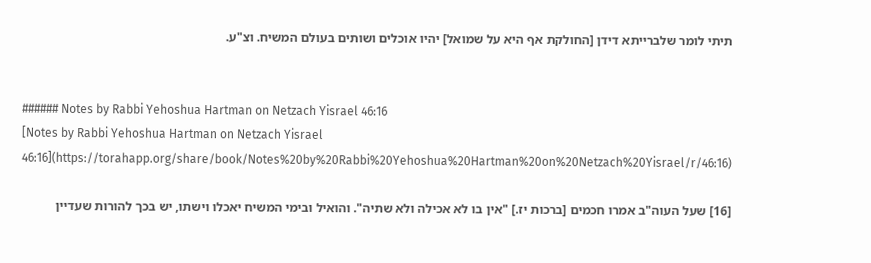תיתי לומר שלברייתא דידן [החולקת אף היא על שמואל] יהיו אוכלים ושותים בעולם המשיח. וצ"ע.


###### Notes by Rabbi Yehoshua Hartman on Netzach Yisrael 46:16
[Notes by Rabbi Yehoshua Hartman on Netzach Yisrael 46:16](https://torahapp.org/share/book/Notes%20by%20Rabbi%20Yehoshua%20Hartman%20on%20Netzach%20Yisrael/r/46:16)

[16] שעל העוה"ב אמרו חכמים [ברכות יז.] "אין בו לא אכילה ולא שתיה". והואיל ובימי המשיח יאכלו וישתו, יש בכך להורות שעדיין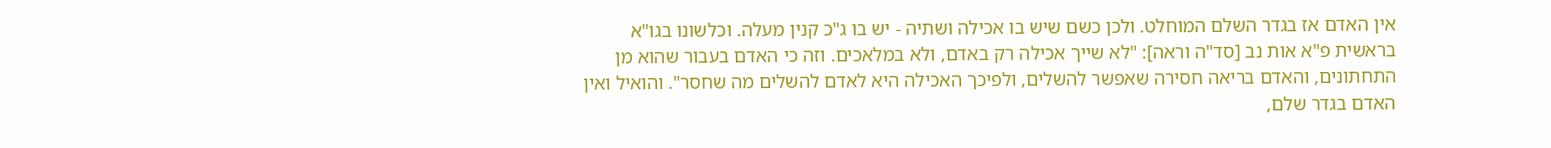אין האדם אז בגדר השלם המוחלט. ולכן כשם שיש בו אכילה ושתיה - יש בו ג"כ קנין מעלה. וכלשונו בגו"א בראשית פ"א אות נב [סד"ה וראה]: "לא שייך אכילה רק באדם, ולא במלאכים. וזה כי האדם בעבור שהוא מן התחתונים, והאדם בריאה חסירה שאפשר להשלים, ולפיכך האכילה היא לאדם להשלים מה שחסר". והואיל ואין האדם בגדר שלם,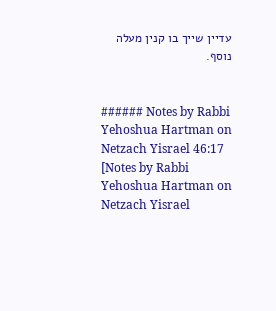עדיין שייך בו קנין מעלה נוסף.


###### Notes by Rabbi Yehoshua Hartman on Netzach Yisrael 46:17
[Notes by Rabbi Yehoshua Hartman on Netzach Yisrael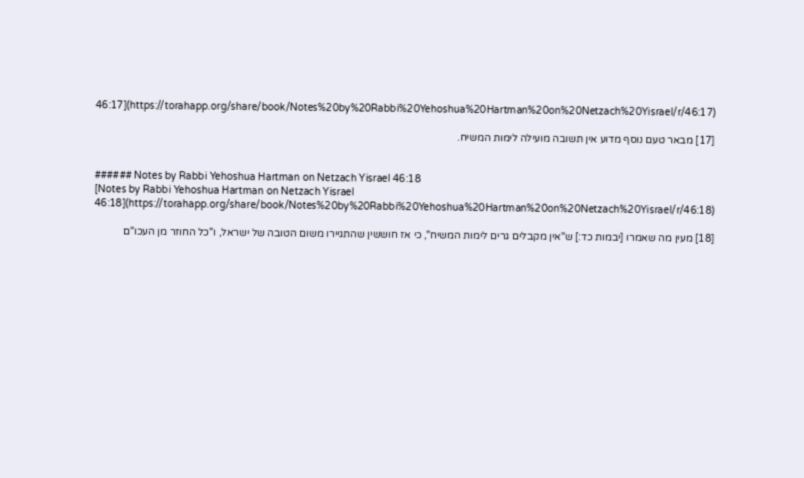46:17](https://torahapp.org/share/book/Notes%20by%20Rabbi%20Yehoshua%20Hartman%20on%20Netzach%20Yisrael/r/46:17)

[17] מבאר טעם נוסף מדוע אין תשובה מועילה לימות המשיח.


###### Notes by Rabbi Yehoshua Hartman on Netzach Yisrael 46:18
[Notes by Rabbi Yehoshua Hartman on Netzach Yisrael 46:18](https://torahapp.org/share/book/Notes%20by%20Rabbi%20Yehoshua%20Hartman%20on%20Netzach%20Yisrael/r/46:18)

[18] מעין מה שאמרו [יבמות כד:] ש"אין מקבלים גרים לימות המשיח", כי אז חוששין שהתגיירו משום הטובה של ישראל, ו"כל החוזר מן העכו"ם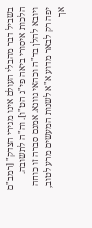בשביל דבר מהבלי העולם אינו מגירי הצדק" [רמב"ם הלכות איסורי ביאה פי"ג הט"ו]. וה"ה לתשובה. ויובא להלן בד"ה וכהאי גוונא. אמנם סברה זו כוחה יפה רק לבאר מדוע א"א לשנות המעשים מרע לטוב, אך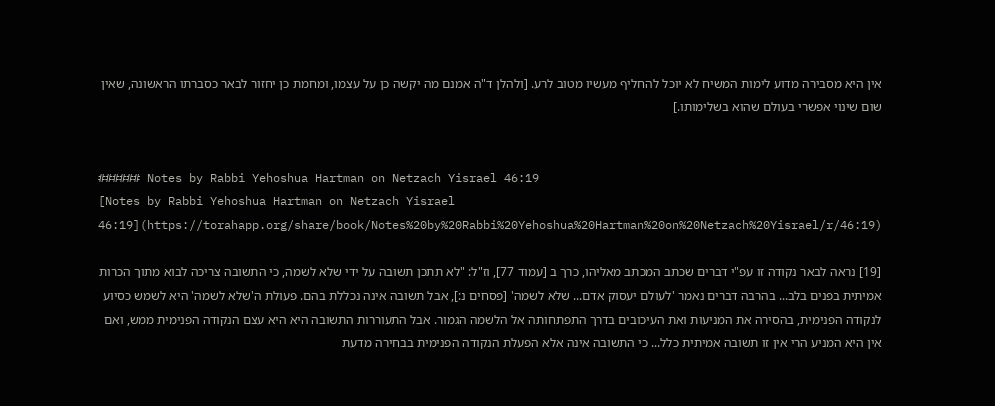אין היא מסבירה מדוע לימות המשיח לא יוכל להחליף מעשיו מטוב לרע. [ולהלן ד"ה אמנם מה יקשה כן על עצמו, ומחמת כן יחזור לבאר כסברתו הראשונה, שאין שום שינוי אפשרי בעולם שהוא בשלימותו.]


###### Notes by Rabbi Yehoshua Hartman on Netzach Yisrael 46:19
[Notes by Rabbi Yehoshua Hartman on Netzach Yisrael 46:19](https://torahapp.org/share/book/Notes%20by%20Rabbi%20Yehoshua%20Hartman%20on%20Netzach%20Yisrael/r/46:19)

[19] נראה לבאר נקודה זו עפ"י דברים שכתב המכתב מאליהו, כרך ב [עמוד 77], וז"ל: "לא תתכן תשובה על ידי שלא לשמה, כי התשובה צריכה לבוא מתוך הכרות אמיתית בפנים בלב... בהרבה דברים נאמר 'לעולם יעסוק אדם... שלא לשמה' [פסחים נ:], אבל תשובה אינה נכללת בהם. פעולת ה'שלא לשמה' היא לשמש כסיוע לנקודה הפנימית, בהסירה את המניעות ואת העיכובים בדרך התפתחותה אל הלשמה הגמור. אבל התעוררות התשובה היא היא עצם הנקודה הפנימית ממש, ואם אין היא המניע הרי אין זו תשובה אמיתית כלל... כי התשובה אינה אלא הפעלת הנקודה הפנימית בבחירה מדעת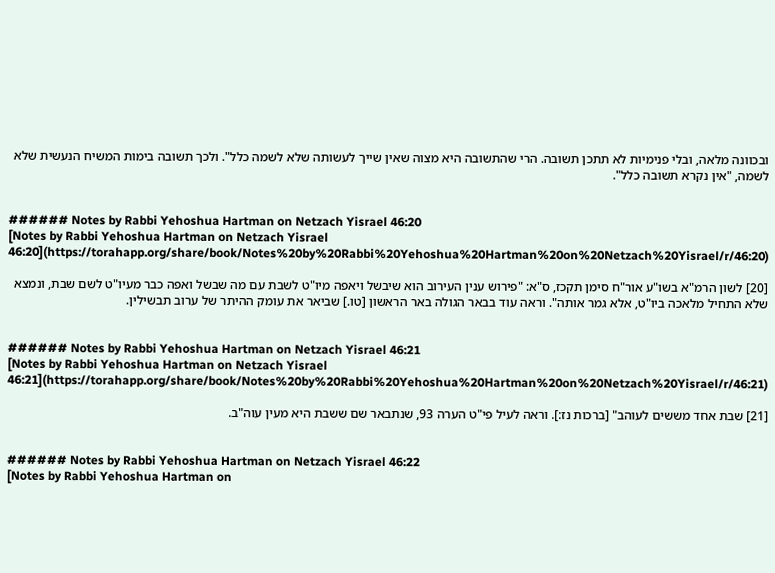ובכוונה מלאה, ובלי פנימיות לא תתכן תשובה. הרי שהתשובה היא מצוה שאין שייך לעשותה שלא לשמה כלל". ולכך תשובה בימות המשיח הנעשית שלא לשמה, "אין נקרא תשובה כלל".


###### Notes by Rabbi Yehoshua Hartman on Netzach Yisrael 46:20
[Notes by Rabbi Yehoshua Hartman on Netzach Yisrael 46:20](https://torahapp.org/share/book/Notes%20by%20Rabbi%20Yehoshua%20Hartman%20on%20Netzach%20Yisrael/r/46:20)

[20] לשון הרמ"א בשו"ע אור"ח סימן תקכז, ס"א: "פירוש ענין העירוב הוא שיבשל ויאפה מיו"ט לשבת עם מה שבשל ואפה כבר מעיו"ט לשם שבת, ונמצא שלא התחיל מלאכה ביו"ט, אלא גמר אותה". וראה עוד בבאר הגולה באר הראשון [טו.] שביאר את עומק ההיתר של ערוב תבשילין.


###### Notes by Rabbi Yehoshua Hartman on Netzach Yisrael 46:21
[Notes by Rabbi Yehoshua Hartman on Netzach Yisrael 46:21](https://torahapp.org/share/book/Notes%20by%20Rabbi%20Yehoshua%20Hartman%20on%20Netzach%20Yisrael/r/46:21)

[21] שבת אחד מששים לעוהב" [ברכות נז:]. וראה לעיל פי"ט הערה 93, שנתבאר שם ששבת היא מעין עוה"ב.


###### Notes by Rabbi Yehoshua Hartman on Netzach Yisrael 46:22
[Notes by Rabbi Yehoshua Hartman on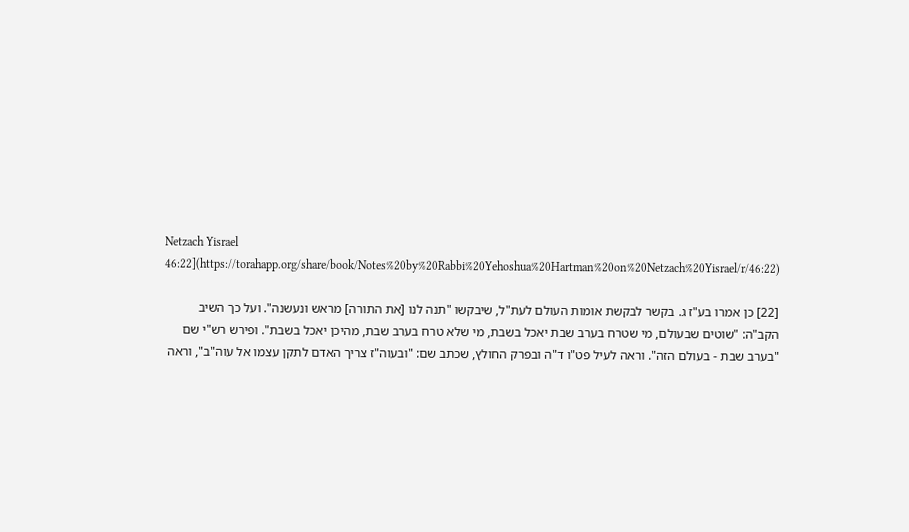Netzach Yisrael 46:22](https://torahapp.org/share/book/Notes%20by%20Rabbi%20Yehoshua%20Hartman%20on%20Netzach%20Yisrael/r/46:22)

[22] כן אמרו בע"ז ג. בקשר לבקשת אומות העולם לעת"ל, שיבקשו "תנה לנו [את התורה] מראש ונעשנה". ועל כך השיב הקב"ה: "שוטים שבעולם, מי שטרח בערב שבת יאכל בשבת, מי שלא טרח בערב שבת, מהיכן יאכל בשבת". ופירש רש"י שם "בערב שבת - בעולם הזה". וראה לעיל פט"ו ד"ה ובפרק החולץ, שכתב שם: "ובעוה"ז צריך האדם לתקן עצמו אל עוה"ב", וראה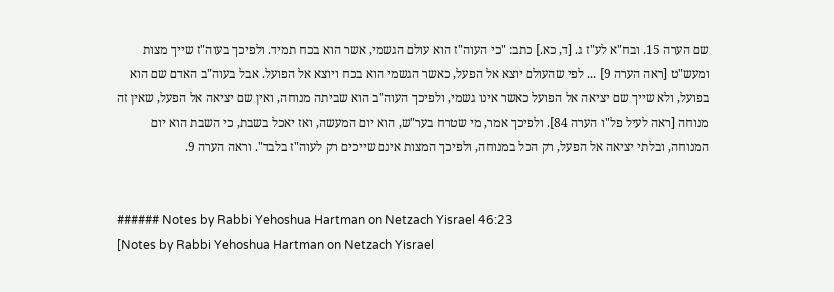שם הערה 15. ובח"א לע"ז ג. [ד, כא.] כתב: "כי העוה"ז הוא עולם הגשמי, אשר הוא בכח תמיד. ולפיכך בעוה"ז שייך מצות ומעש"ט [ראה הערה 9] ... לפי שהעולם יוצא אל הפעל, כאשר הגשמי הוא בכח ויוצא אל הפועל. אבל בעוה"ב האדם שם הוא בפועל, ולא שייך שם יציאה אל הפועל כאשר אינו גשמי, ולפיכך העוה"ב הוא שביתה מנוחה, ואין שם יציאה אל הפעל, שאין זה מנוחה [ראה לעיל פל"ו הערה 84]. ולפיכך אמר, מי שטרח בער"ש, הוא יום המעשה, ואז יאכל בשבת, כי השבת הוא יום המנוחה, ובלתי יציאה אל הפעל, רק הכל במנוחה, ולפיכך המצות אינם שייכים רק לעוה"ז בלבד". וראה הערה 9.


###### Notes by Rabbi Yehoshua Hartman on Netzach Yisrael 46:23
[Notes by Rabbi Yehoshua Hartman on Netzach Yisrael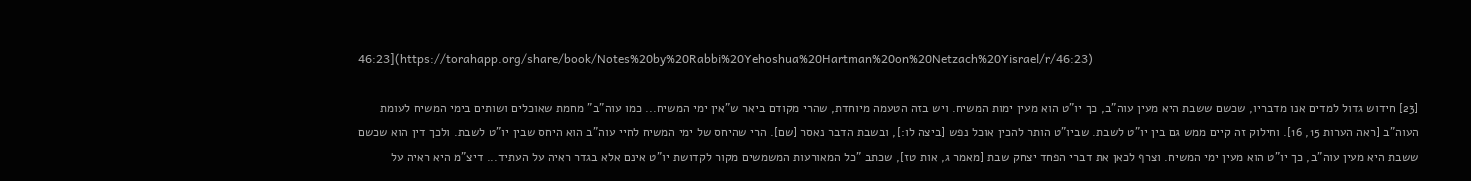46:23](https://torahapp.org/share/book/Notes%20by%20Rabbi%20Yehoshua%20Hartman%20on%20Netzach%20Yisrael/r/46:23)

[23] חידוש גדול למדים אנו מדבריו, שכשם ששבת היא מעין עוה"ב, כך יו"ט הוא מעין ימות המשיח. ויש בזה הטעמה מיוחדת, שהרי מקודם ביאר ש"אין ימי המשיח... כמו עוה"ב" מחמת שאוכלים ושותים בימי המשיח לעומת העוה"ב [ראה הערות 15, 16]. וחילוק זה קיים ממש גם בין יו"ט לשבת. שביו"ט הותר להכין אוכל נפש [ביצה לו:], ובשבת הדבר נאסר [שם]. הרי שהיחס של ימי המשיח לחיי עוה"ב הוא היחס שבין יו"ט לשבת. ולכך דין הוא שכשם ששבת היא מעין עוה"ב, כך יו"ט הוא מעין ימי המשיח. וצרף לכאן את דברי הפחד יצחק שבת [מאמר ג, אות טז], שכתב "כל המאורעות המשמשים מקור לקדושת יו"ט אינם אלא בגדר ראיה על העתיד... דיצ"מ היא ראיה על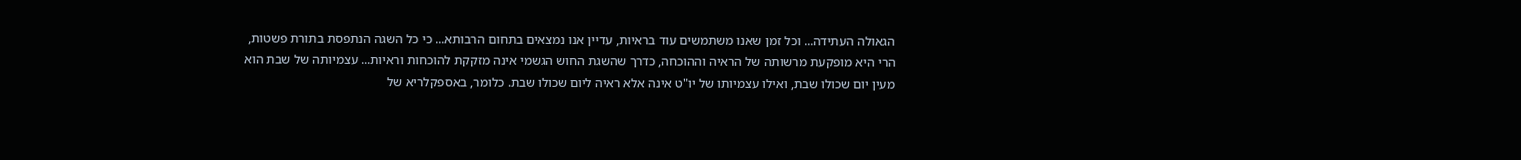הגאולה העתידה... וכל זמן שאנו משתמשים עוד בראיות, עדיין אנו נמצאים בתחום הרבותא... כי כל השגה הנתפסת בתורת פשטות, הרי היא מופקעת מרשותה של הראיה וההוכחה, כדרך שהשגת החוש הגשמי אינה מזקקת להוכחות וראיות... עצמיותה של שבת הוא מעין יום שכולו שבת, ואילו עצמיותו של יו"ט אינה אלא ראיה ליום שכולו שבת. כלומר, באספקלריא של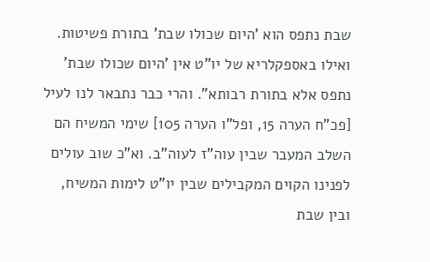שבת נתפס הוא 'היום שכולו שבת' בתורת פשיטות. ואילו באספקלריא של יו"ט אין 'היום שכולו שבת' נתפס אלא בתורת רבותא". והרי כבר נתבאר לנו לעיל [פכ"ח הערה 15, ופל"ו הערה 105] שימי המשיח הם השלב המעבר שבין עוה"ז לעוה"ב. וא"כ שוב עולים לפנינו הקוים המקבילים שבין יו"ט לימות המשיח, ובין שבת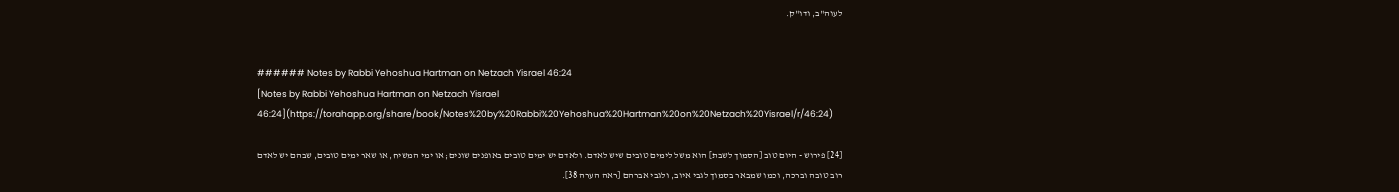לעוה"ב, ודו"ק.


###### Notes by Rabbi Yehoshua Hartman on Netzach Yisrael 46:24
[Notes by Rabbi Yehoshua Hartman on Netzach Yisrael 46:24](https://torahapp.org/share/book/Notes%20by%20Rabbi%20Yehoshua%20Hartman%20on%20Netzach%20Yisrael/r/46:24)

[24] פירוש - היום טוב [הסמוך לשבת] הוא משל לימים טובים שיש לאדם. ולאדם יש ימים טובים באופנים שונים; או ימי המשיח, או שאר ימים טובים, שבהם יש לאדם רוב טובה וברכה, וכמו שמבאר בסמוך לגבי איוב, ולגבי אברהם [ראה הערה 38].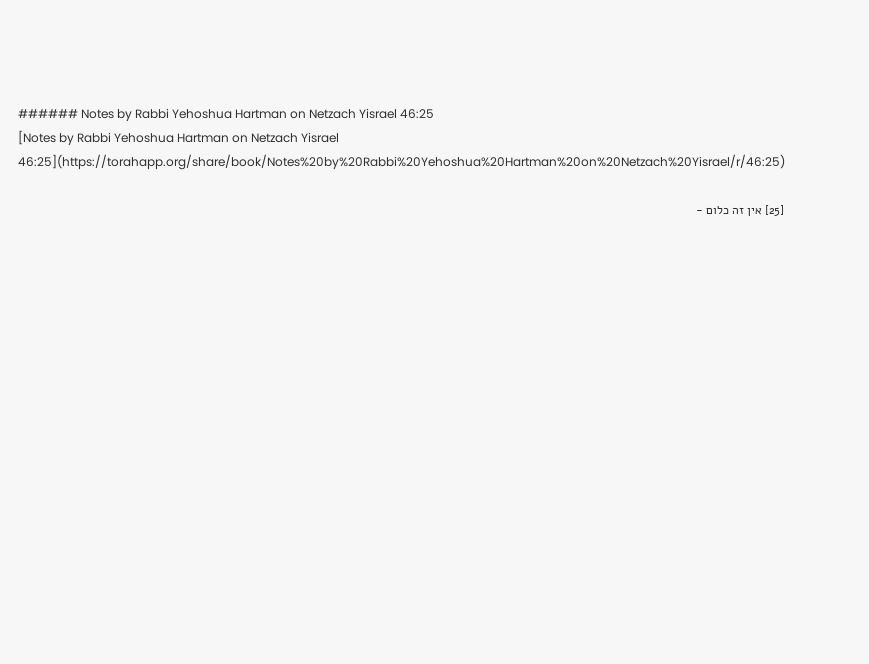###### Notes by Rabbi Yehoshua Hartman on Netzach Yisrael 46:25
[Notes by Rabbi Yehoshua Hartman on Netzach Yisrael 46:25](https://torahapp.org/share/book/Notes%20by%20Rabbi%20Yehoshua%20Hartman%20on%20Netzach%20Yisrael/r/46:25)

[25] אין זה כלום -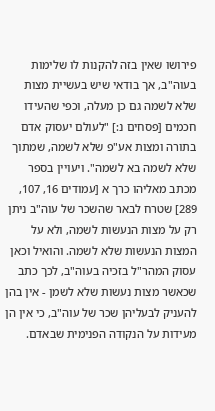פירושו שאין בזה להקנות לו שלימות בעוה"ב, אך בודאי שיש בעשיית מצות שלא לשמה גם כן מעלה, וכפי שהעידו חכמים [פסחים נ:] "לעולם יעסוק אדם בתורה ומצות אע"פ שלא לשמה, שמתוך שלא לשמה בא לשמה". ויעויין בספר מכתב מאליהו כרך א [עמודים 16, 107, 289] שטרח לבאר שהשכר של עוה"ב ניתן רק על מצות הנעשות לשמה, ולא על המצות הנעשות שלא לשמה. והואיל וכאן עסוק המהר"ל בזכיה בעוה"ב, לכך כתב שכאשר מצות נעשות שלא לשמן - אין בהן להעניק לבעליהן שכר של עוה"ב, כי אין הן מעידות על הנקודה הפנימית שבאדם.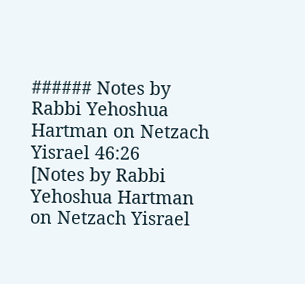###### Notes by Rabbi Yehoshua Hartman on Netzach Yisrael 46:26
[Notes by Rabbi Yehoshua Hartman on Netzach Yisrael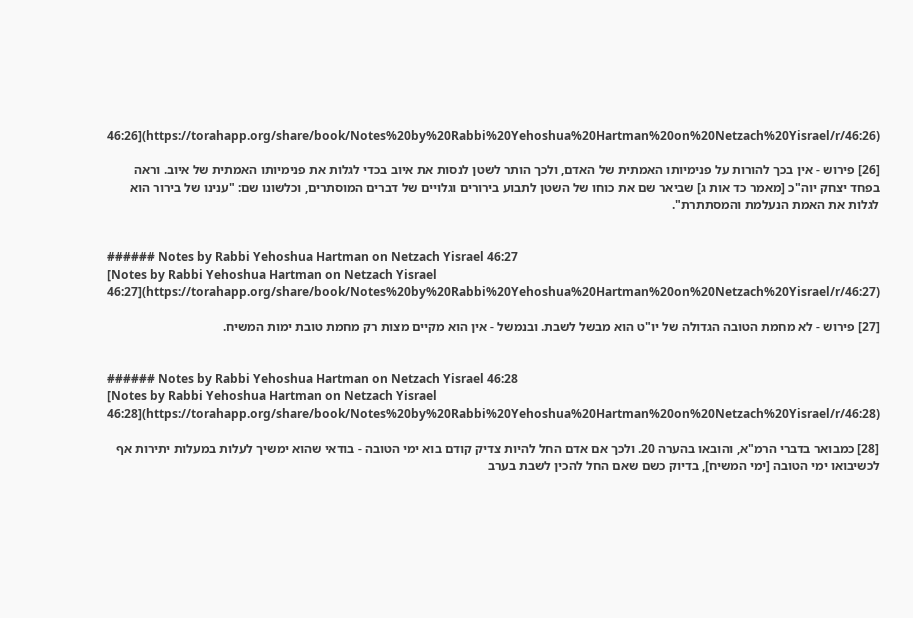46:26](https://torahapp.org/share/book/Notes%20by%20Rabbi%20Yehoshua%20Hartman%20on%20Netzach%20Yisrael/r/46:26)

[26] פירוש - אין בכך להורות על פנימיותו האמתית של האדם, ולכך הותר לשטן לנסות את איוב בכדי לגלות את פנימיותו האמתית של איוב. וראה בפחד יצחק יוה"כ [מאמר כד אות ג] שביאר שם את כוחו של השטן לתבוע בירורים וגלויים של דברים המוסתרים, וכלשונו שם: "ענינו של בירור הוא לגלות את האמת הנעלמת והמסתתרת".


###### Notes by Rabbi Yehoshua Hartman on Netzach Yisrael 46:27
[Notes by Rabbi Yehoshua Hartman on Netzach Yisrael 46:27](https://torahapp.org/share/book/Notes%20by%20Rabbi%20Yehoshua%20Hartman%20on%20Netzach%20Yisrael/r/46:27)

[27] פירוש - לא מחמת הטובה הגדולה של יו"ט הוא מבשל לשבת. ובנמשל - אין הוא מקיים מצות רק מחמת טובת ימות המשיח.


###### Notes by Rabbi Yehoshua Hartman on Netzach Yisrael 46:28
[Notes by Rabbi Yehoshua Hartman on Netzach Yisrael 46:28](https://torahapp.org/share/book/Notes%20by%20Rabbi%20Yehoshua%20Hartman%20on%20Netzach%20Yisrael/r/46:28)

[28] כמבואר בדברי הרמ"א, והובאו בהערה 20. ולכך אם אדם החל להיות צדיק קודם בוא ימי הטובה - בודאי שהוא ימשיך לעלות במעלות יתירות אף לכשיבואו ימי הטובה [ימי המשיח], בדיוק כשם שאם החל להכין לשבת בערב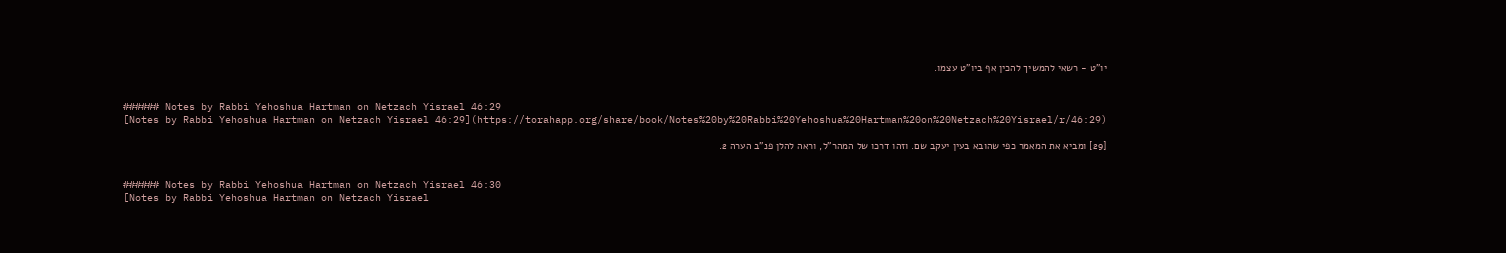יו"ט - רשאי להמשיך להכין אף ביו"ט עצמו.


###### Notes by Rabbi Yehoshua Hartman on Netzach Yisrael 46:29
[Notes by Rabbi Yehoshua Hartman on Netzach Yisrael 46:29](https://torahapp.org/share/book/Notes%20by%20Rabbi%20Yehoshua%20Hartman%20on%20Netzach%20Yisrael/r/46:29)

[29] ומביא את המאמר כפי שהובא בעין יעקב שם. וזהו דרכו של המהר"ל, וראה להלן פנ"ב הערה 2.


###### Notes by Rabbi Yehoshua Hartman on Netzach Yisrael 46:30
[Notes by Rabbi Yehoshua Hartman on Netzach Yisrael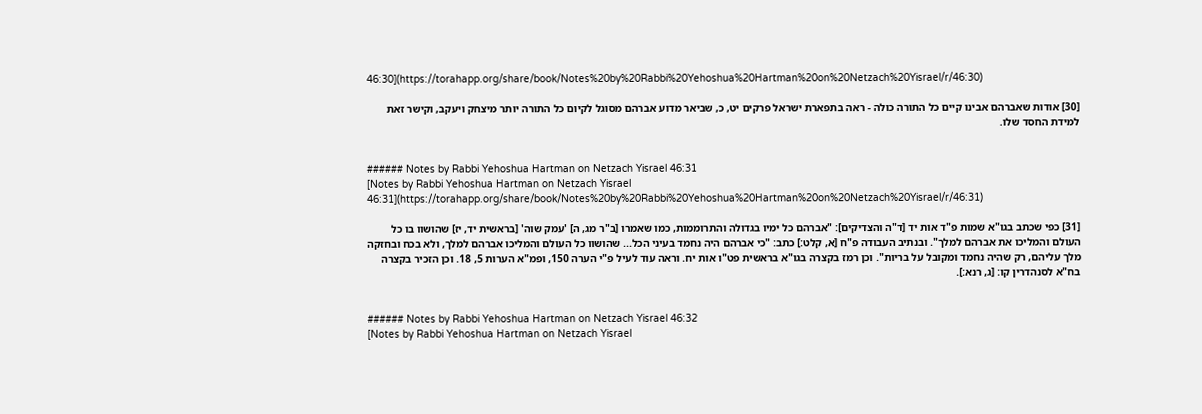46:30](https://torahapp.org/share/book/Notes%20by%20Rabbi%20Yehoshua%20Hartman%20on%20Netzach%20Yisrael/r/46:30)

[30] אודות שאברהם אבינו קיים כל התורה כולה - ראה בתפארת ישראל פרקים יט, כ, שביאר מדוע אברהם מסוגל לקיום כל התורה יותר מיצחק ויעקב, וקישר זאת למידת החסד שלו.


###### Notes by Rabbi Yehoshua Hartman on Netzach Yisrael 46:31
[Notes by Rabbi Yehoshua Hartman on Netzach Yisrael 46:31](https://torahapp.org/share/book/Notes%20by%20Rabbi%20Yehoshua%20Hartman%20on%20Netzach%20Yisrael/r/46:31)

[31] כפי שכתב בגו"א שמות פ"ד אות יד [ד"ה והצדיקים]: "אברהם כל ימיו בגדולה והתרוממות, כמו שאמרו [ב"ר מג, ה] 'עמק שוה' [בראשית יד, יז] שהושוו בו כל העולם והמליכו את אברהם למלך". ובנתיב העבודה פ"ח [א, קלט:] כתב: "כי אברהם היה נחמד בעיני הכל... שהושוו כל העולם והמליכו אברהם למלך, ולא בכח ובחזקה מלך עליהם, רק שהיה נחמד ומקובל על בריות". וכן רמז בקצרה בגו"א בראשית פט"ו אות יח. וראה עוד לעיל פ"י הערה 150, ופמ"א הערות 5, 18. וכן הזכיר בקצרה בח"א לסנהדרין קו: [ג, רנא:].


###### Notes by Rabbi Yehoshua Hartman on Netzach Yisrael 46:32
[Notes by Rabbi Yehoshua Hartman on Netzach Yisrael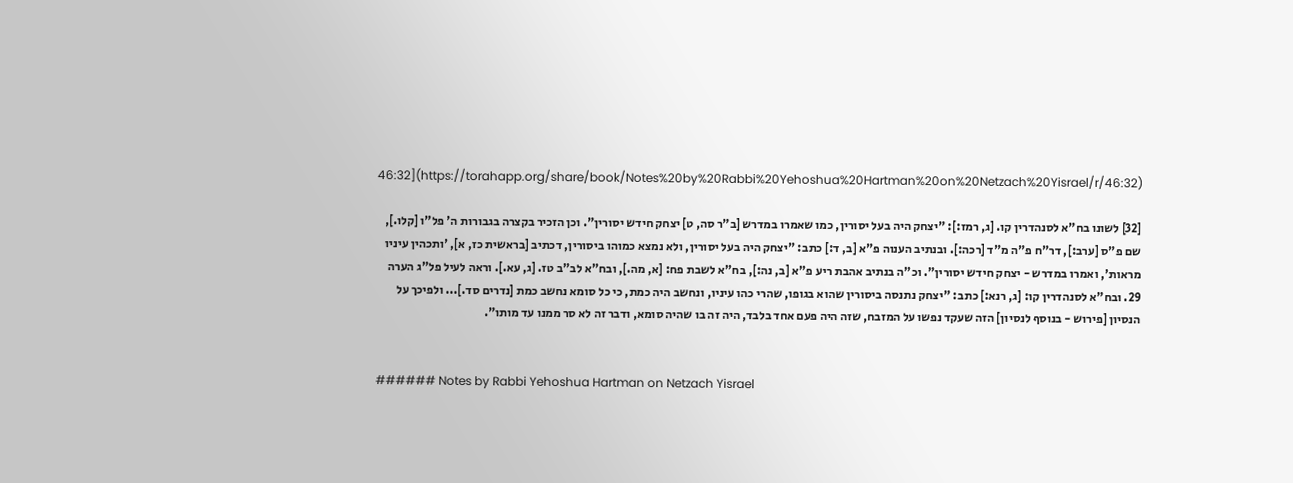46:32](https://torahapp.org/share/book/Notes%20by%20Rabbi%20Yehoshua%20Hartman%20on%20Netzach%20Yisrael/r/46:32)

[32] לשונו בח"א לסנהדרין קו. [ג, רמז:]: "יצחק היה בעל יסורין, כמו שאמרו במדרש [ב"ר סה, ט] יצחק חידש יסורין". וכן הזכיר בקצרה בגבורות ה' פל"ו [קלו.], שם פ"ס [ערב:], דר"ח פ"ה מ"ד [רכה:]. ובנתיב הענוה פ"א [ב, ד:] כתב: "יצחק היה בעל יסורין, ולא נמצא כמוהו ביסורין, דכתיב [בראשית כז, א], 'ותכהין עיניו מראות', ואמרו במדרש - יצחק חידש יסורין". וכ"ה בנתיב אהבת ריע פ"א [ב, נה:], בח"א לשבת פח: [א, מה.], ובח"א לב"ב טז. [ג, עא.]. וראה לעיל פל"ג הערה 29. ובח"א לסנהדרין קו: [ג, רנא:] כתב: "יצחק נתנסה ביסורין שהוא בגופו, שהרי כהו עיניו, ונחשב היה כמת, כי כל סומא נחשב כמת [נדרים סד.]... ולפיכך על הנסיון [פירוש - בנוסף לנסיון] הזה שעקד נפשו על המזבח, שזה היה פעם אחד בלבד, היה זה בו שהיה סומא, ודבר זה לא סר ממנו עד מותו".


###### Notes by Rabbi Yehoshua Hartman on Netzach Yisrael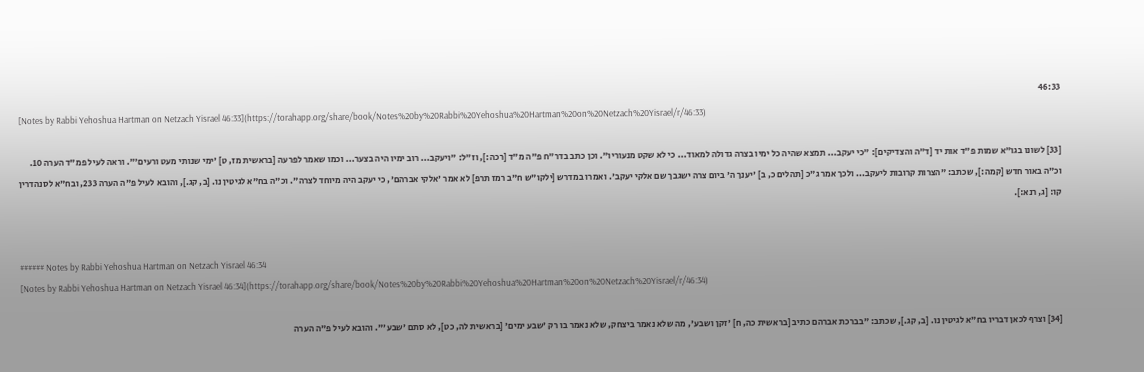46:33
[Notes by Rabbi Yehoshua Hartman on Netzach Yisrael 46:33](https://torahapp.org/share/book/Notes%20by%20Rabbi%20Yehoshua%20Hartman%20on%20Netzach%20Yisrael/r/46:33)

[33] לשונו בגו"א שמות פ"ד אות יד [ד"ה והצדיקים]: "כי יעקב... תמצא שהיה כל ימיו בצרה גדולה למאוד... כי לא שקט מנעוריו". וכן כתב בדר"ח פ"ה מ"ד [רכה:], וז"ל: "ויעקב... רוב ימיו היה בצער... וכמו שאמר לפרעה [בראשית מז, ט] 'ימי שנותי מעט ורעים'". וראה לעיל פמ"ד הערה 10. וכ"ה באור חדש [קמה:], שכתב: "הצרות קרובות ליעקב... ולכך אמר ג"כ [תהלים כ, ב] 'יענך ה' ביום צרה ישגבך שם אלקי יעקב'. ואמרו במדרש [ילקו"ש ח"ב רמז תרפ] לא אמר 'אלקי אברהם', כי יעקב היה מיוחד לצרה". וכ"ה בח"א לגיטין נו. [ב, קג.], והובא לעיל פ"ה הערה 233, ובח"א לסנהדרין קו: [ג, רנא:].


###### Notes by Rabbi Yehoshua Hartman on Netzach Yisrael 46:34
[Notes by Rabbi Yehoshua Hartman on Netzach Yisrael 46:34](https://torahapp.org/share/book/Notes%20by%20Rabbi%20Yehoshua%20Hartman%20on%20Netzach%20Yisrael/r/46:34)

[34] וצרף לכאן דבריו בח"א לגיטין נו. [ב, קג.], שכתב: "בברכת אברהם כתיב [בראשית כה, ח] 'זקן ושבע', מה שלא נאמר ביצחק, שלא נאמר בו רק 'שבע ימים' [בראשית לה, כט], לא סתם 'שבע'". והובא לעיל פ"ה הערה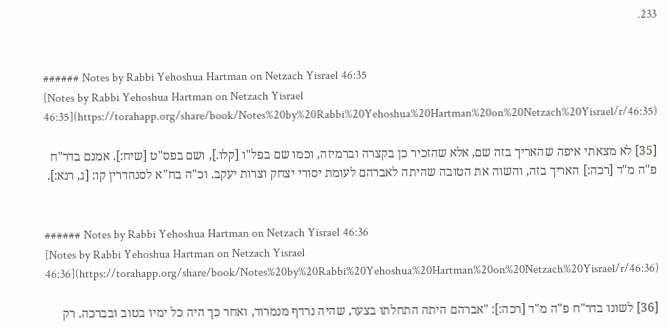233.


###### Notes by Rabbi Yehoshua Hartman on Netzach Yisrael 46:35
[Notes by Rabbi Yehoshua Hartman on Netzach Yisrael 46:35](https://torahapp.org/share/book/Notes%20by%20Rabbi%20Yehoshua%20Hartman%20on%20Netzach%20Yisrael/r/46:35)

[35] לא מצאתי איפה שהאריך בזה שם, אלא שהזכיר כן בקצרה וברמיזה, וכמו שם בפל"ו [קלו.], ושם בפס"ט [שיח:]. אמנם בדר"ח פ"ה מ"ד [רכה:] האריך בזה, והשוה את הטובה שהיתה לאברהם לעומת יסורי יצחק וצרות יעקב. וכ"ה בח"א לסנהדרין קו: [ג, רנא:].


###### Notes by Rabbi Yehoshua Hartman on Netzach Yisrael 46:36
[Notes by Rabbi Yehoshua Hartman on Netzach Yisrael 46:36](https://torahapp.org/share/book/Notes%20by%20Rabbi%20Yehoshua%20Hartman%20on%20Netzach%20Yisrael/r/46:36)

[36] לשונו בדר"ח פ"ה מ"ד [רכה:]: "אברהם היתה התחלתו בצער, שהיה נרדף מנמרוד, ואחר כך היה כל ימיו בטוב ובברכה. רק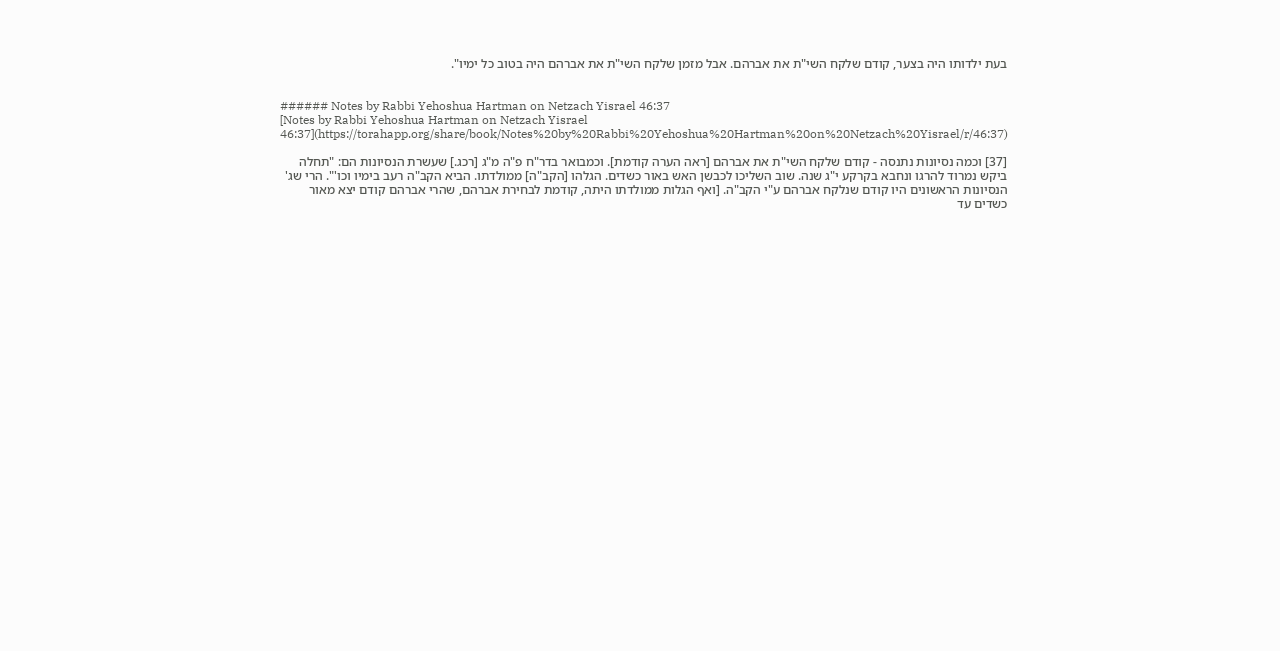בעת ילדותו היה בצער, קודם שלקח השי"ת את אברהם. אבל מזמן שלקח השי"ת את אברהם היה בטוב כל ימיו".


###### Notes by Rabbi Yehoshua Hartman on Netzach Yisrael 46:37
[Notes by Rabbi Yehoshua Hartman on Netzach Yisrael 46:37](https://torahapp.org/share/book/Notes%20by%20Rabbi%20Yehoshua%20Hartman%20on%20Netzach%20Yisrael/r/46:37)

[37] וכמה נסיונות נתנסה - קודם שלקח השי"ת את אברהם [ראה הערה קודמת]. וכמבואר בדר"ח פ"ה מ"ג [רכג.] שעשרת הנסיונות הם: "תחלה ביקש נמרוד להרגו ונחבא בקרקע י"ג שנה. שוב השליכו לכבשן האש באור כשדים. הגלהו [הקב"ה] ממולדתו. הביא הקב"ה רעב בימיו וכו'". הרי שג' הנסיונות הראשונים היו קודם שנלקח אברהם ע"י הקב"ה. [ואף הגלות ממולדתו היתה, קודמת לבחירת אברהם, שהרי אברהם קודם יצא מאור כשדים עד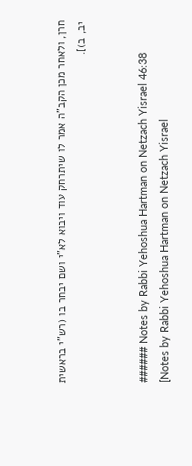חרן, ולאחר מכן הקב"ה אמר לו שיתרחק עוד ויבוא לא"י ושם יבחר בו (רש"י בראשית יב, ב)].


###### Notes by Rabbi Yehoshua Hartman on Netzach Yisrael 46:38
[Notes by Rabbi Yehoshua Hartman on Netzach Yisrael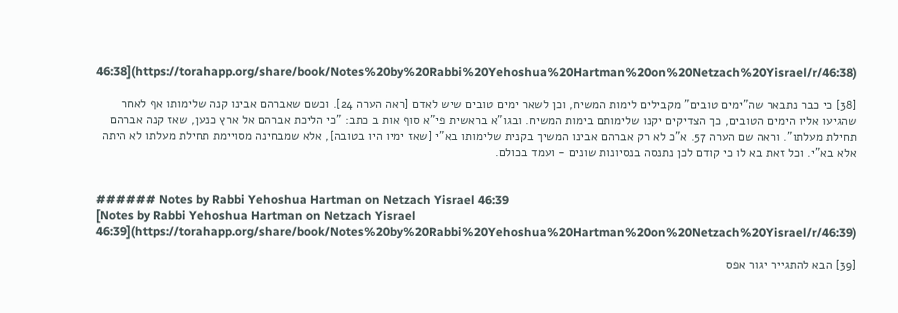46:38](https://torahapp.org/share/book/Notes%20by%20Rabbi%20Yehoshua%20Hartman%20on%20Netzach%20Yisrael/r/46:38)

[38] כי כבר נתבאר שה"ימים טובים" מקבילים לימות המשיח, וכן לשאר ימים טובים שיש לאדם [ראה הערה 24]. וכשם שאברהם אבינו קנה שלימותו אף לאחר שהגיעו אליו הימים הטובים, כך הצדיקים יקנו שלימותם בימות המשיח. ובגו"א בראשית פי"א סוף אות ב כתב: "כי הליכת אברהם אל ארץ כנען, שאז קנה אברהם תחילת מעלתו". וראה שם הערה 57. א"כ לא רק אברהם אבינו המשיך בקנית שלימותו בא"י [שאז ימיו היו בטובה], אלא שמבחינה מסויימת תחילת מעלתו לא היתה אלא בא"י. וכל זאת בא לו כי קודם לכן נתנסה בנסיונות שונים - ועמד בכולם.


###### Notes by Rabbi Yehoshua Hartman on Netzach Yisrael 46:39
[Notes by Rabbi Yehoshua Hartman on Netzach Yisrael 46:39](https://torahapp.org/share/book/Notes%20by%20Rabbi%20Yehoshua%20Hartman%20on%20Netzach%20Yisrael/r/46:39)

[39] הבא להתגייר יגור אפס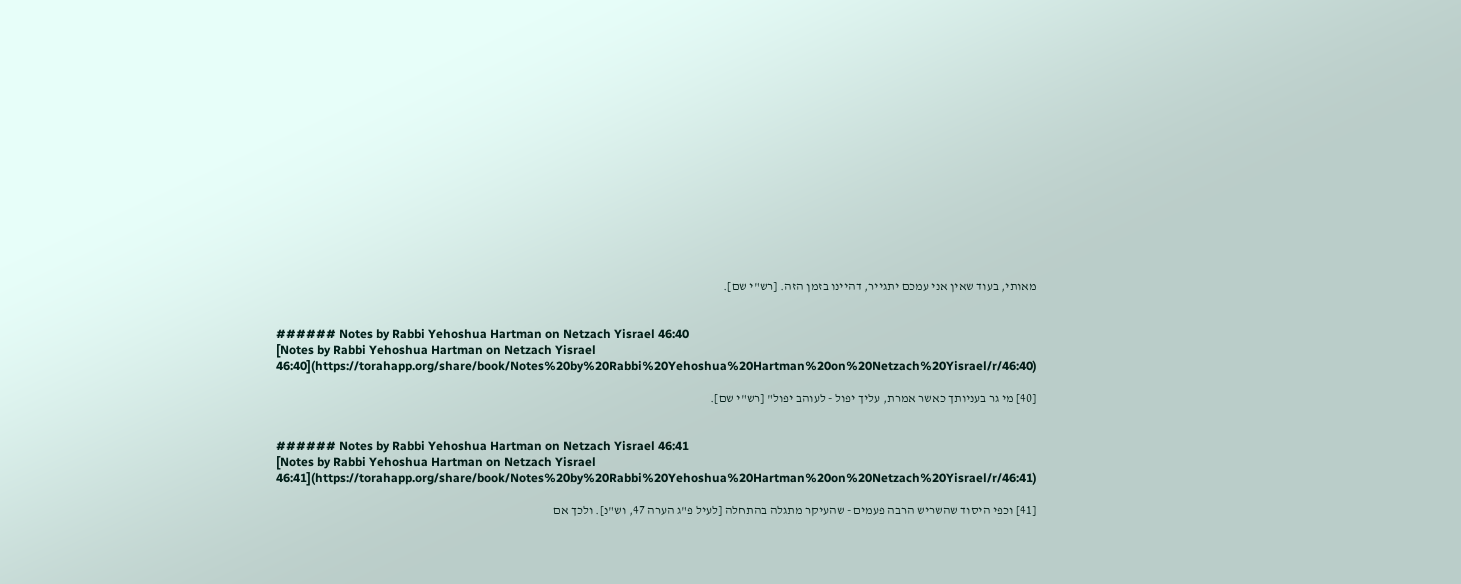מאותי, בעוד שאין אני עמכם יתגייר, דהיינו בזמן הזה. [רש"י שם].


###### Notes by Rabbi Yehoshua Hartman on Netzach Yisrael 46:40
[Notes by Rabbi Yehoshua Hartman on Netzach Yisrael 46:40](https://torahapp.org/share/book/Notes%20by%20Rabbi%20Yehoshua%20Hartman%20on%20Netzach%20Yisrael/r/46:40)

[40] מי גר בעניותך כאשר אמרת, עליך יפול - לעוהב יפול" [רש"י שם].


###### Notes by Rabbi Yehoshua Hartman on Netzach Yisrael 46:41
[Notes by Rabbi Yehoshua Hartman on Netzach Yisrael 46:41](https://torahapp.org/share/book/Notes%20by%20Rabbi%20Yehoshua%20Hartman%20on%20Netzach%20Yisrael/r/46:41)

[41] וכפי היסוד שהשריש הרבה פעמים - שהעיקר מתגלה בהתחלה [לעיל פ"ג הערה 47, וש"נ]. ולכך אם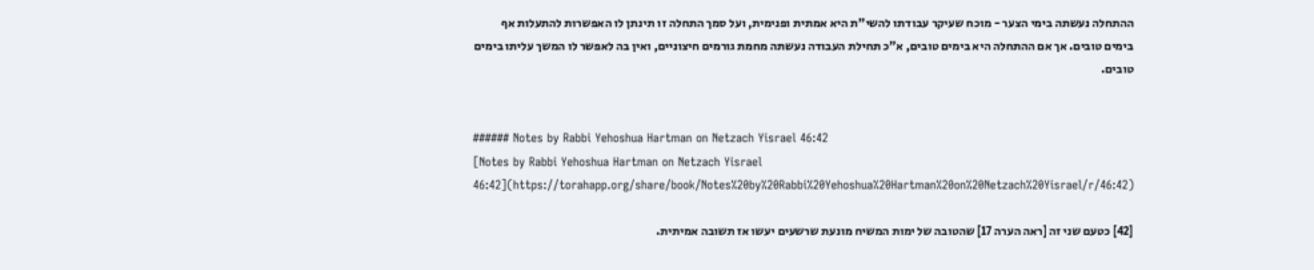ההתחלה נעשתה בימי הצער - מוכח שעיקר עבודתו להשי"ת היא אמתית ופנימית, ועל סמך התחלה זו תינתן לו האפשרות להתעלות אף בימים טובים. אך אם ההתחלה היא בימים טובים, א"כ תחילת העבודה נעשתה מחמת גורמים חיצוניים, ואין בה לאפשר לו המשך עליתו בימים טובים.


###### Notes by Rabbi Yehoshua Hartman on Netzach Yisrael 46:42
[Notes by Rabbi Yehoshua Hartman on Netzach Yisrael 46:42](https://torahapp.org/share/book/Notes%20by%20Rabbi%20Yehoshua%20Hartman%20on%20Netzach%20Yisrael/r/46:42)

[42] כטעם שני זה [ראה הערה 17] שהטובה של ימות המשיח מונעת שרשעים יעשו אז תשובה אמיתית.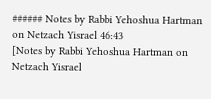###### Notes by Rabbi Yehoshua Hartman on Netzach Yisrael 46:43
[Notes by Rabbi Yehoshua Hartman on Netzach Yisrael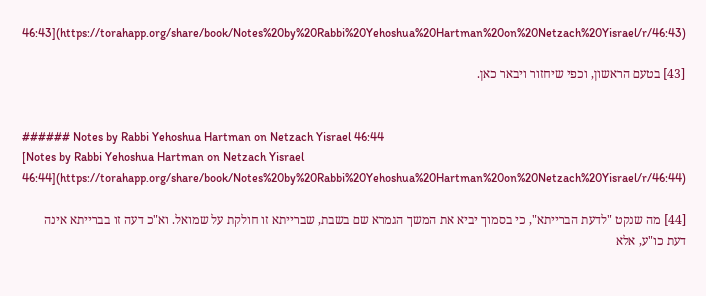46:43](https://torahapp.org/share/book/Notes%20by%20Rabbi%20Yehoshua%20Hartman%20on%20Netzach%20Yisrael/r/46:43)

[43] בטעם הראשון, וכפי שיחזור ויבאר כאן.


###### Notes by Rabbi Yehoshua Hartman on Netzach Yisrael 46:44
[Notes by Rabbi Yehoshua Hartman on Netzach Yisrael 46:44](https://torahapp.org/share/book/Notes%20by%20Rabbi%20Yehoshua%20Hartman%20on%20Netzach%20Yisrael/r/46:44)

[44] מה שנקט "לדעת הברייתא", כי בסמוך יביא את המשך הגמרא שם בשבת, שברייתא זו חולקת על שמואל. וא"כ דעה זו בברייתא אינה דעת כו"ע, אלא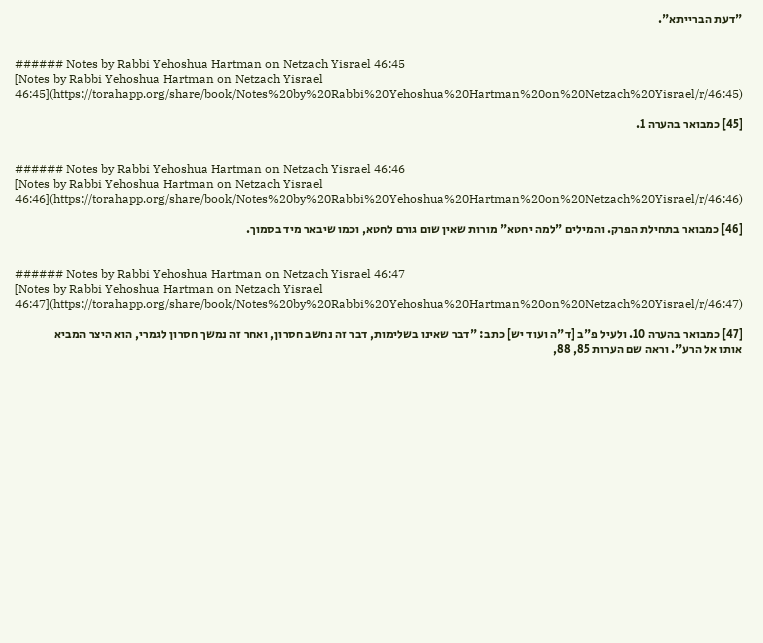"דעת הברייתא".


###### Notes by Rabbi Yehoshua Hartman on Netzach Yisrael 46:45
[Notes by Rabbi Yehoshua Hartman on Netzach Yisrael 46:45](https://torahapp.org/share/book/Notes%20by%20Rabbi%20Yehoshua%20Hartman%20on%20Netzach%20Yisrael/r/46:45)

[45] כמבואר בהערה 1.


###### Notes by Rabbi Yehoshua Hartman on Netzach Yisrael 46:46
[Notes by Rabbi Yehoshua Hartman on Netzach Yisrael 46:46](https://torahapp.org/share/book/Notes%20by%20Rabbi%20Yehoshua%20Hartman%20on%20Netzach%20Yisrael/r/46:46)

[46] כמבואר בתחילת הפרק. והמילים "למה יחטא" מורות שאין שום גורם לחטא, וכמו שיבאר מיד בסמוך.


###### Notes by Rabbi Yehoshua Hartman on Netzach Yisrael 46:47
[Notes by Rabbi Yehoshua Hartman on Netzach Yisrael 46:47](https://torahapp.org/share/book/Notes%20by%20Rabbi%20Yehoshua%20Hartman%20on%20Netzach%20Yisrael/r/46:47)

[47] כמבואר בהערה 10. ולעיל פ"ב [ד"ה ועוד יש] כתב: "דבר שאינו בשלימות, דבר זה נחשב חסרון, ואחר זה נמשך חסרון לגמרי, הוא היצר המביא אותו אל הרע". וראה שם הערות 85, 88,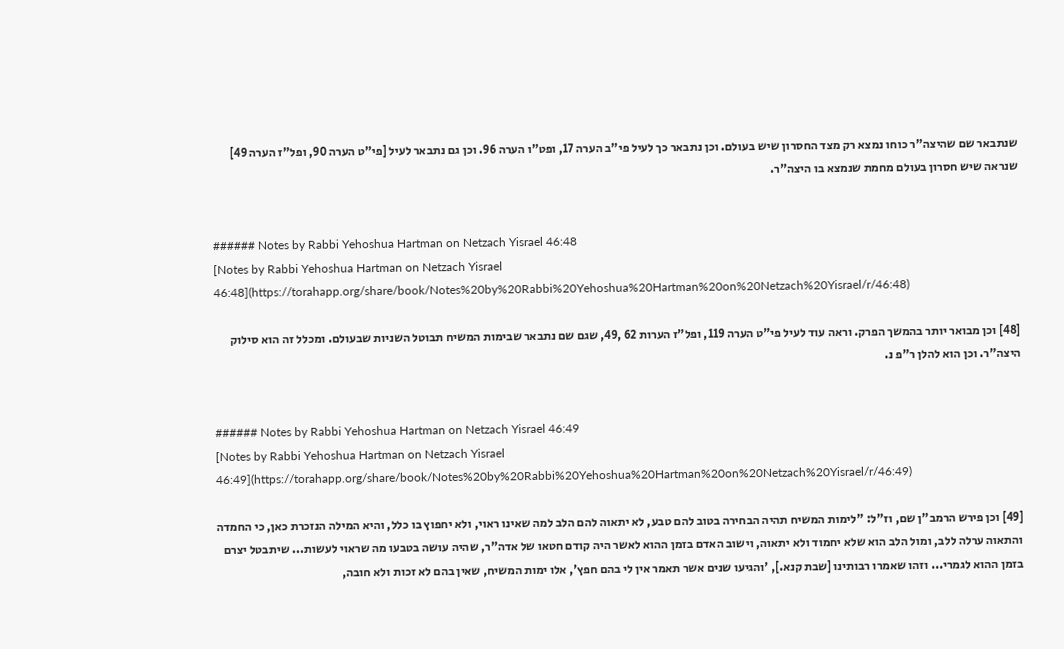שנתבאר שם שהיצה"ר כוחו נמצא רק מצד החסרון שיש בעולם. וכן נתבאר כך לעיל פי"ב הערה 17, ופט"ו הערה 96. וכן גם נתבאר לעיל [פי"ט הערה 90, ופל"ז הערה 49] שנראה שיש חסרון בעולם מחמת שנמצא בו היצה"ר.


###### Notes by Rabbi Yehoshua Hartman on Netzach Yisrael 46:48
[Notes by Rabbi Yehoshua Hartman on Netzach Yisrael 46:48](https://torahapp.org/share/book/Notes%20by%20Rabbi%20Yehoshua%20Hartman%20on%20Netzach%20Yisrael/r/46:48)

[48] וכן מבואר יותר בהמשך הפרק. וראה עוד לעיל פי"ט הערה 119, ופל"ז הערות 62 ,49, שגם שם נתבאר שבימות המשיח תבוטל השניות שבעולם. ומכלל זה הוא סילוק היצה"ר. וכן הוא להלן ר"פ נ.


###### Notes by Rabbi Yehoshua Hartman on Netzach Yisrael 46:49
[Notes by Rabbi Yehoshua Hartman on Netzach Yisrael 46:49](https://torahapp.org/share/book/Notes%20by%20Rabbi%20Yehoshua%20Hartman%20on%20Netzach%20Yisrael/r/46:49)

[49] וכן פירש הרמב"ן שם, וז"ל: "לימות המשיח תהיה הבחירה בטוב להם טבע, לא יתאוה להם הלב למה שאינו ראוי, ולא יחפוץ בו כלל, והיא המילה הנזכרת כאן, כי החמדה והתאוה ערלה ללב, ומול הלב הוא שלא יחמוד ולא יתאוה, וישוב האדם בזמן ההוא לאשר היה קודם חטאו של אדה"ר, שהיה עושה בטבעו מה שראוי לעשות... שיתבטל יצרם בזמן ההוא לגמרי... וזהו שאמרו רבותינו [שבת קנא.], 'והגיעו שנים אשר תאמר אין לי בהם חפץ', אלו ימות המשיח, שאין בהם לא זכות ולא חובה,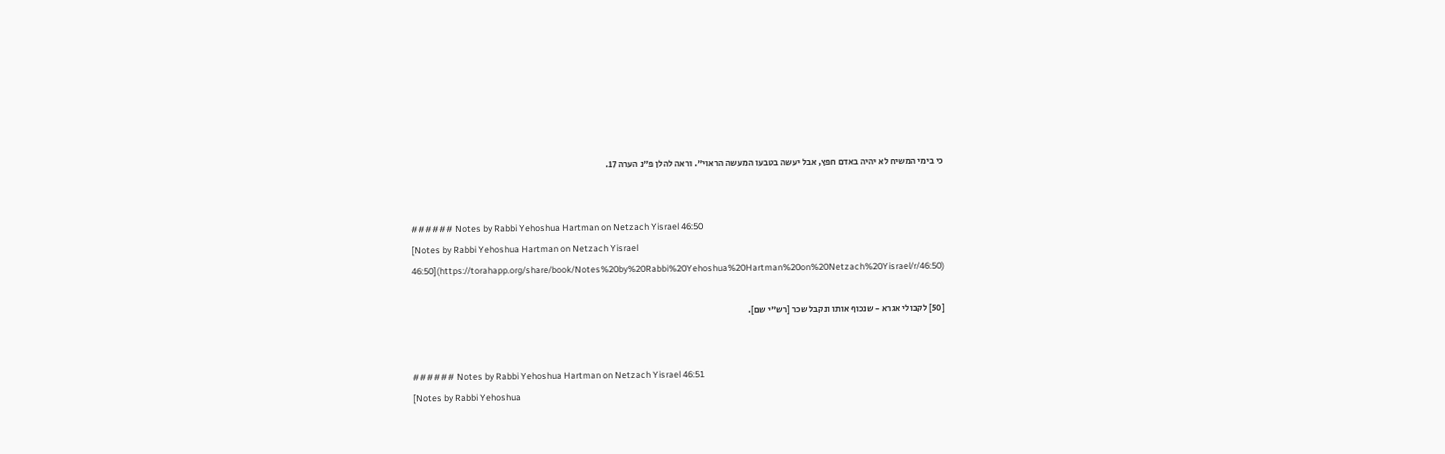כי בימי המשיח לא יהיה באדם חפץ, אבל יעשה בטבעו המעשה הראוי". וראה להלן פ"נ הערה 17.


###### Notes by Rabbi Yehoshua Hartman on Netzach Yisrael 46:50
[Notes by Rabbi Yehoshua Hartman on Netzach Yisrael 46:50](https://torahapp.org/share/book/Notes%20by%20Rabbi%20Yehoshua%20Hartman%20on%20Netzach%20Yisrael/r/46:50)

[50] לקבולי אגרא - שנכוף אותו ונקבל שכר [רש"י שם].


###### Notes by Rabbi Yehoshua Hartman on Netzach Yisrael 46:51
[Notes by Rabbi Yehoshua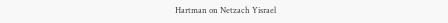Hartman on Netzach Yisrael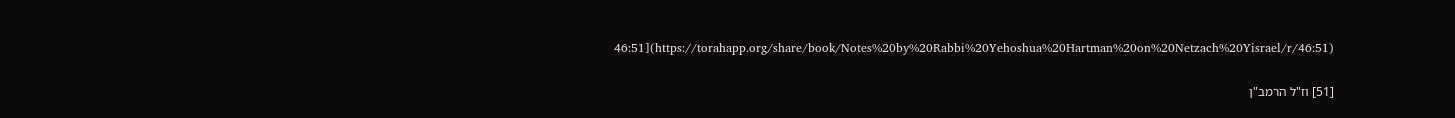46:51](https://torahapp.org/share/book/Notes%20by%20Rabbi%20Yehoshua%20Hartman%20on%20Netzach%20Yisrael/r/46:51)

[51] וז"ל הרמב"ן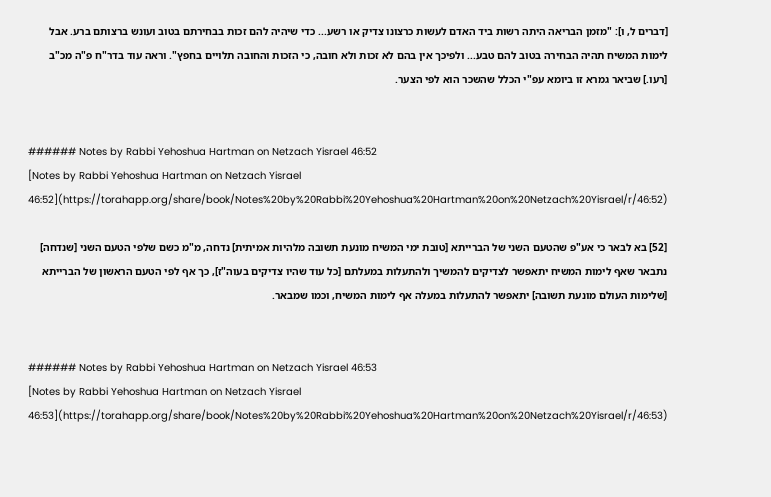[דברים ל, ו]: "מזמן הבריאה היתה רשות ביד האדם לעשות כרצונו צדיק או רשע... כדי שיהיה להם זכות בבחירתם בטוב ועונש ברצותם ברע. אבל לימות המשיח תהיה הבחירה בטוב להם טבע... ולפיכך אין בהם לא זכות ולא חובה, כי הזכות והחובה תלויים בחפץ". וראה עוד בדר"ח פ"ה מכ"ב [רעו.] שביאר גמרא זו ביומא עפ"י הכלל שהשכר הוא לפי הצער.


###### Notes by Rabbi Yehoshua Hartman on Netzach Yisrael 46:52
[Notes by Rabbi Yehoshua Hartman on Netzach Yisrael 46:52](https://torahapp.org/share/book/Notes%20by%20Rabbi%20Yehoshua%20Hartman%20on%20Netzach%20Yisrael/r/46:52)

[52] בא לבאר כי אע"פ שהטעם השני של הברייתא [טובת ימי המשיח מונעת תשובה מלהיות אמיתית] נדחה, מ"מ כשם שלפי הטעם השני [שנדחה] נתבאר שאף לימות המשיח יתאפשר לצדיקים להמשיך ולהתעלות במעלתם [כל עוד שהיו צדיקים בעוה"ז], כך אף לפי הטעם הראשון של הברייתא [שלימות העולם מונעת תשובה] יתאפשר להתעלות במעלה אף לימות המשיח, וכמו שמבאר.


###### Notes by Rabbi Yehoshua Hartman on Netzach Yisrael 46:53
[Notes by Rabbi Yehoshua Hartman on Netzach Yisrael 46:53](https://torahapp.org/share/book/Notes%20by%20Rabbi%20Yehoshua%20Hartman%20on%20Netzach%20Yisrael/r/46:53)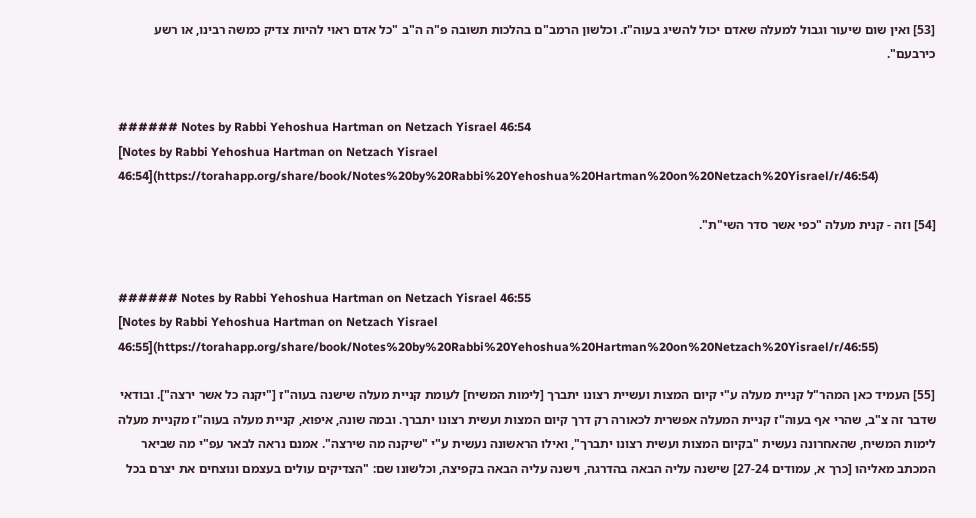[53] ואין שום שיעור וגבול למעלה שאדם יכול להשיג בעוה"ז. וכלשון הרמב"ם בהלכות תשובה פ"ה ה"ב "כל אדם ראוי להיות צדיק כמשה רבינו, או רשע כירבעם".


###### Notes by Rabbi Yehoshua Hartman on Netzach Yisrael 46:54
[Notes by Rabbi Yehoshua Hartman on Netzach Yisrael 46:54](https://torahapp.org/share/book/Notes%20by%20Rabbi%20Yehoshua%20Hartman%20on%20Netzach%20Yisrael/r/46:54)

[54] וזה - קנית מעלה "כפי אשר סדר השי"ת".


###### Notes by Rabbi Yehoshua Hartman on Netzach Yisrael 46:55
[Notes by Rabbi Yehoshua Hartman on Netzach Yisrael 46:55](https://torahapp.org/share/book/Notes%20by%20Rabbi%20Yehoshua%20Hartman%20on%20Netzach%20Yisrael/r/46:55)

[55] העמיד כאן המהר"ל קניית מעלה ע"י קיום המצות ועשיית רצונו יתברך [לימות המשיח] לעומת קניית מעלה שישנה בעוה"ז ["יקנה כל אשר ירצה"]. ובודאי שדבר זה צ"ב, שהרי אף בעוה"ז קניית המעלה אפשרית לכאורה רק דרך קיום המצות ועשית רצונו יתברך. ובמה שונה, איפוא, קניית מעלה בעוה"ז מקניית מעלה לימות המשיח, שהאחרונה נעשית "בקיום המצות ועשית רצונו יתברך", ואילו הראשונה נעשית ע"י "שיקנה מה שירצה". אמנם נראה לבאר עפ"י מה שביאר המכתב מאליהו [כרך א, עמודים 27-24] שישנה עליה הבאה בהדרגה, וישנה עליה הבאה בקפיצה, וכלשונו שם: "הצדיקים עולים בעצמם ונוצחים את יצרם בכל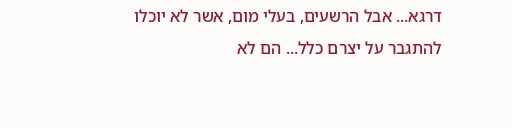דרגא... אבל הרשעים, בעלי מום, אשר לא יוכלו להתגבר על יצרם כלל... הם לא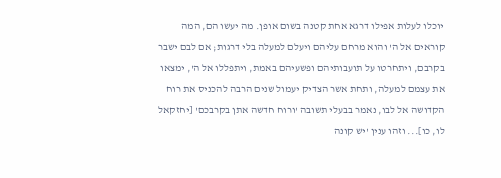יוכלו לעלות אפילו דרגא אחת קטנה בשום אופן. מה יעשו הם, המה קוראים אל ה' והוא מרחם עליהם ויעלם למעלה בלי דרגות; אם לבם ישבר בקרבם, ויתחרטו על תועבותיהם ופשעיהם באמת, ויתפללו אל ה', ימצאו את עצמם למעלה, ותחת אשר הצדיק יעמול שנים הרבה להכניס את רוח הקדושה אל לבו, נאמר בבעלי תשובה 'ורוח חדשה אתן בקרבכם' [יחזקאל לו, כו]... וזהו ענין 'יש קונה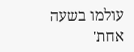עולמו בשעה אחת'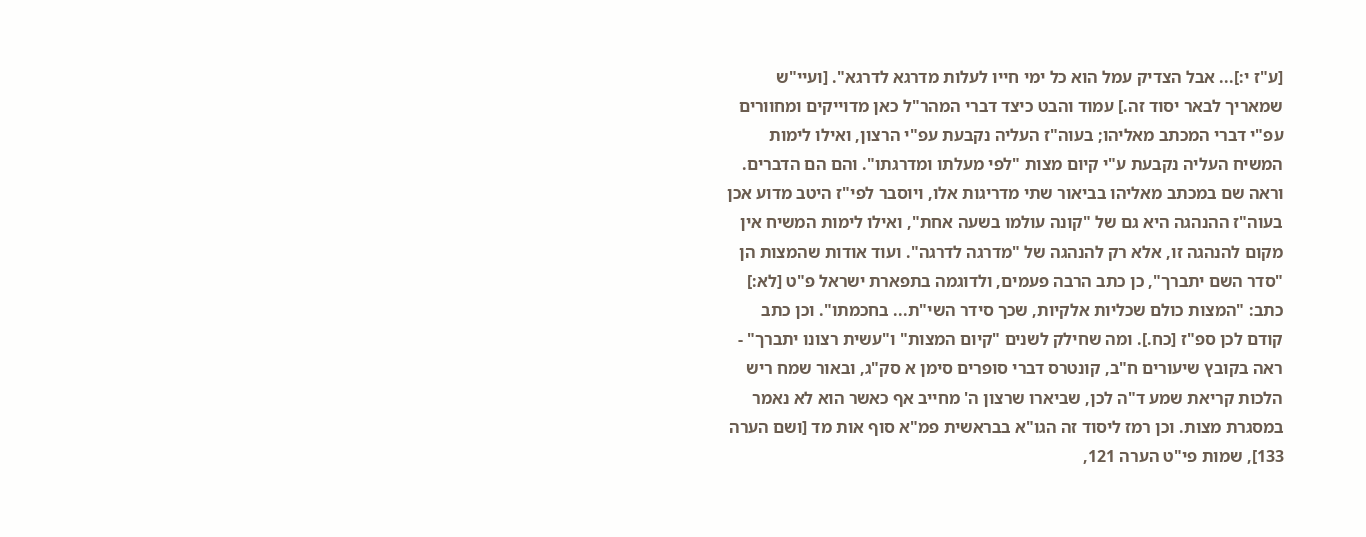[ע"ז י:]... אבל הצדיק עמל הוא כל ימי חייו לעלות מדרגא לדרגא". [ועיי"ש שמאריך לבאר יסוד זה.] עמוד והבט כיצד דברי המהר"ל כאן מדוייקים ומחוורים עפ"י דברי המכתב מאליהו; בעוה"ז העליה נקבעת עפ"י הרצון, ואילו לימות המשיח העליה נקבעת ע"י קיום מצות "לפי מעלתו ומדרגתו". והם הם הדברים. וראה שם במכתב מאליהו בביאור שתי מדריגות אלו, ויוסבר לפי"ז היטב מדוע אכן בעוה"ז ההנהגה היא גם של "קונה עולמו בשעה אחת", ואילו לימות המשיח אין מקום להנהגה זו, אלא רק להנהגה של "מדרגה לדרגה". ועוד אודות שהמצות הן "סדר השם יתברך", כן כתב הרבה פעמים, ולדוגמה בתפארת ישראל פ"ט [לא:] כתב: "המצות כולם שכליות אלקיות, שכך סידר השי"ת... בחכמתו". וכן כתב קודם לכן ספ"ז [כח.]. ומה שחילק לשנים "קיום המצות" ו"עשית רצונו יתברך" - ראה בקובץ שיעורים ח"ב, קונטרס דברי סופרים סימן א סק"ג, ובאור שמח ריש הלכות קריאת שמע ד"ה לכן, שביארו שרצון ה' מחייב אף כאשר הוא לא נאמר במסגרת מצות. וכן רמז ליסוד זה הגו"א בבראשית פמ"א סוף אות מד [ושם הערה 133], שמות פי"ט הערה 121,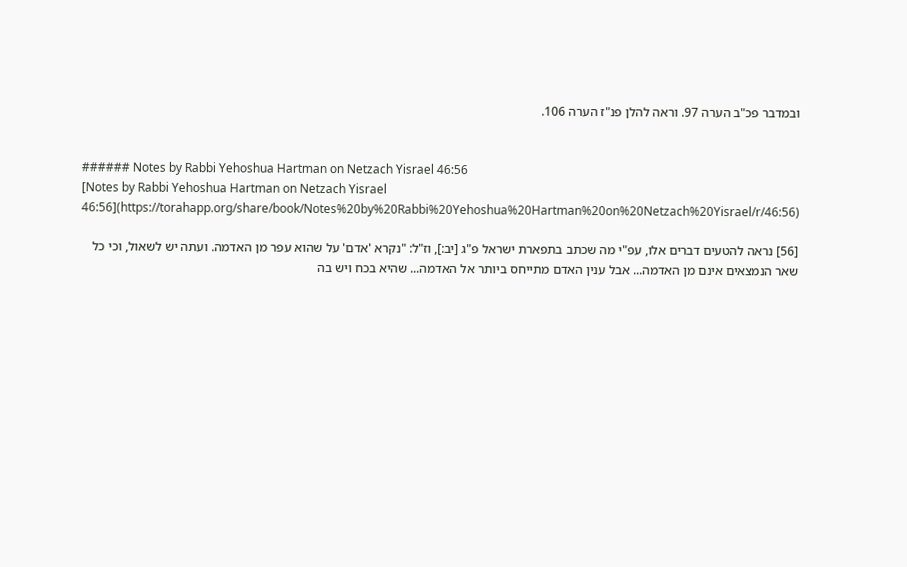ובמדבר פכ"ב הערה 97. וראה להלן פנ"ז הערה 106.


###### Notes by Rabbi Yehoshua Hartman on Netzach Yisrael 46:56
[Notes by Rabbi Yehoshua Hartman on Netzach Yisrael 46:56](https://torahapp.org/share/book/Notes%20by%20Rabbi%20Yehoshua%20Hartman%20on%20Netzach%20Yisrael/r/46:56)

[56] נראה להטעים דברים אלו, עפ"י מה שכתב בתפארת ישראל פ"ג [יב:], וז"ל: "נקרא 'אדם' על שהוא עפר מן האדמה. ועתה יש לשאול, וכי כל שאר הנמצאים אינם מן האדמה... אבל ענין האדם מתייחס ביותר אל האדמה... שהיא בכח ויש בה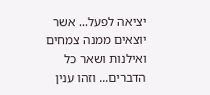יציאה לפעל... אשר יוצאים ממנה צמחים ואילנות ושאר כל הדברים... וזהו ענין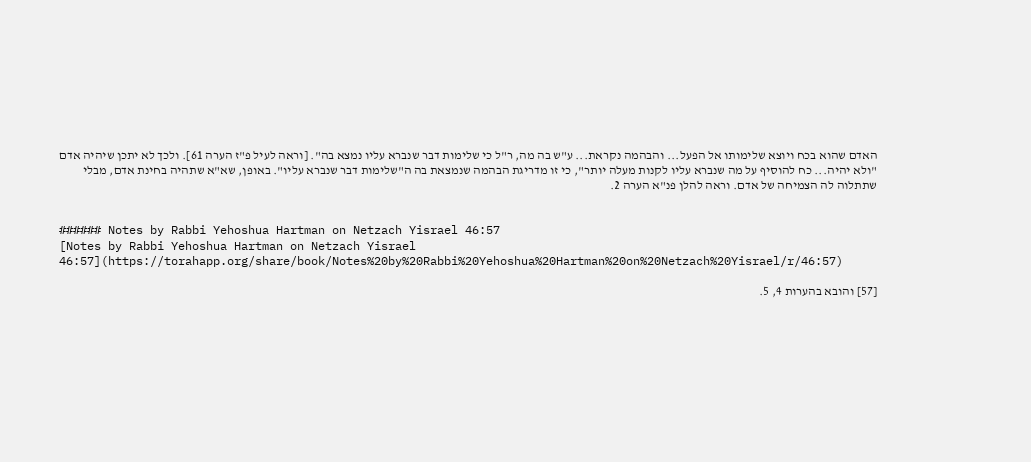האדם שהוא בכח ויוצא שלימותו אל הפעל... והבהמה נקראת... ע"ש בה מה, ר"ל כי שלימות דבר שנברא עליו נמצא בה". [וראה לעיל פ"ז הערה 61]. ולכך לא יתכן שיהיה אדם "ולא יהיה... כח להוסיף על מה שנברא עליו לקנות מעלה יותר", כי זו מדריגת הבהמה שנמצאת בה ה"שלימות דבר שנברא עליו". באופן, שא"א שתהיה בחינת אדם, מבלי שתתלוה לה הצמיחה של אדם. וראה להלן פנ"א הערה 2.


###### Notes by Rabbi Yehoshua Hartman on Netzach Yisrael 46:57
[Notes by Rabbi Yehoshua Hartman on Netzach Yisrael 46:57](https://torahapp.org/share/book/Notes%20by%20Rabbi%20Yehoshua%20Hartman%20on%20Netzach%20Yisrael/r/46:57)

[57] והובא בהערות 4, 5.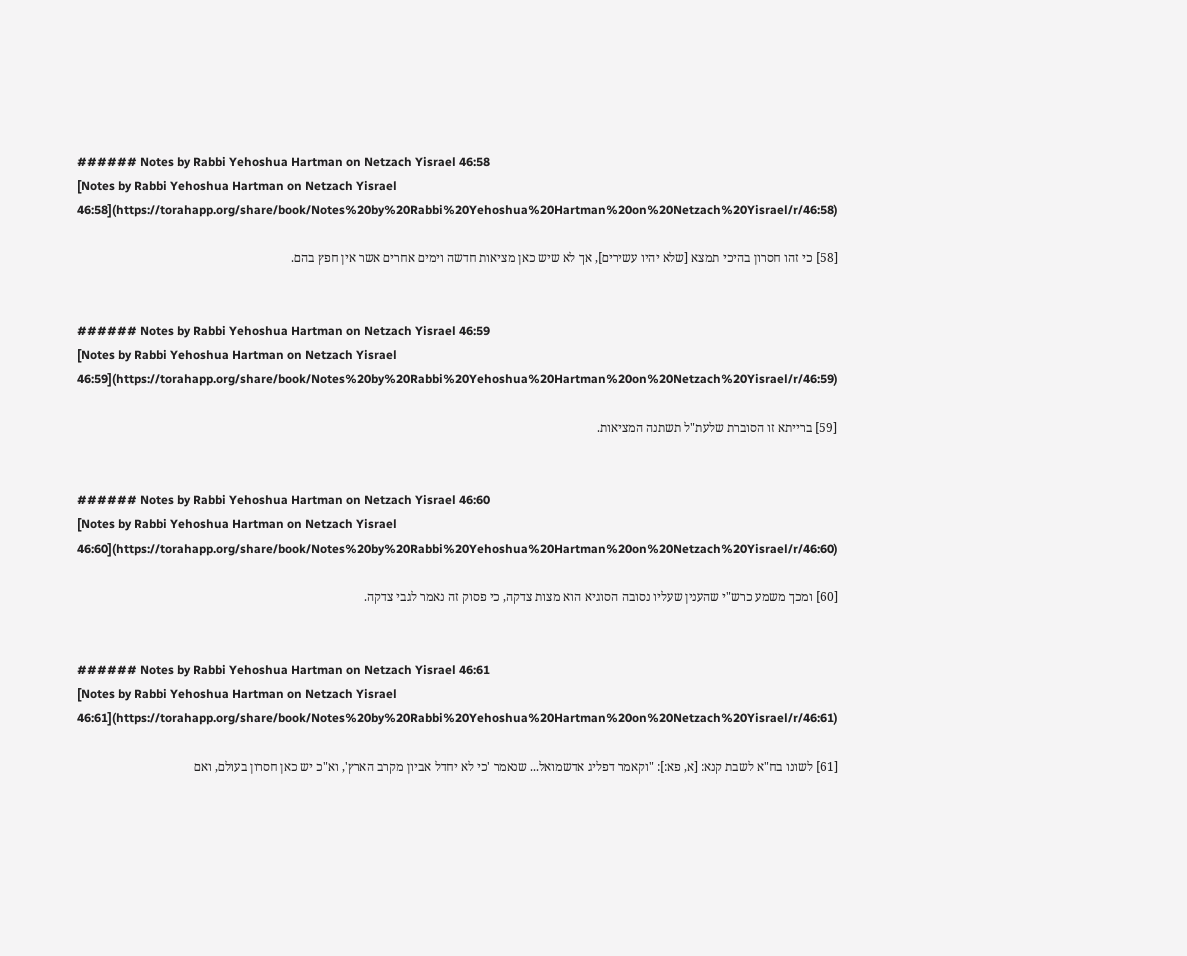###### Notes by Rabbi Yehoshua Hartman on Netzach Yisrael 46:58
[Notes by Rabbi Yehoshua Hartman on Netzach Yisrael 46:58](https://torahapp.org/share/book/Notes%20by%20Rabbi%20Yehoshua%20Hartman%20on%20Netzach%20Yisrael/r/46:58)

[58] כי זהו חסרון בהיכי תמצא [שלא יהיו עשירים], אך לא שיש כאן מציאות חדשה וימים אחרים אשר אין חפץ בהם.


###### Notes by Rabbi Yehoshua Hartman on Netzach Yisrael 46:59
[Notes by Rabbi Yehoshua Hartman on Netzach Yisrael 46:59](https://torahapp.org/share/book/Notes%20by%20Rabbi%20Yehoshua%20Hartman%20on%20Netzach%20Yisrael/r/46:59)

[59] ברייתא זו הסוברת שלעת"ל תשתנה המציאות.


###### Notes by Rabbi Yehoshua Hartman on Netzach Yisrael 46:60
[Notes by Rabbi Yehoshua Hartman on Netzach Yisrael 46:60](https://torahapp.org/share/book/Notes%20by%20Rabbi%20Yehoshua%20Hartman%20on%20Netzach%20Yisrael/r/46:60)

[60] ומכך משמע כרש"י שהענין שעליו נסובה הסוגיא הוא מצות צדקה, כי פסוק זה נאמר לגבי צדקה.


###### Notes by Rabbi Yehoshua Hartman on Netzach Yisrael 46:61
[Notes by Rabbi Yehoshua Hartman on Netzach Yisrael 46:61](https://torahapp.org/share/book/Notes%20by%20Rabbi%20Yehoshua%20Hartman%20on%20Netzach%20Yisrael/r/46:61)

[61] לשונו בח"א לשבת קנא: [א, פא:]: "וקאמר דפליג אדשמואל... שנאמר 'כי לא יחדל אביון מקרב הארץ', וא"כ יש כאן חסרון בעולם, ואם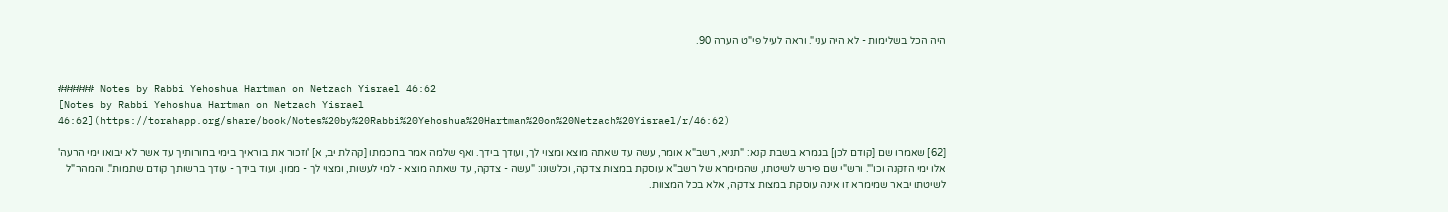היה הכל בשלימות - לא היה עני". וראה לעיל פי"ט הערה 90.


###### Notes by Rabbi Yehoshua Hartman on Netzach Yisrael 46:62
[Notes by Rabbi Yehoshua Hartman on Netzach Yisrael 46:62](https://torahapp.org/share/book/Notes%20by%20Rabbi%20Yehoshua%20Hartman%20on%20Netzach%20Yisrael/r/46:62)

[62] שאמרו שם [קודם לכן] בגמרא בשבת קנא: "תניא, רשב"א אומר, עשה עד שאתה מוצא ומצוי לך, ועודך בידך. ואף שלמה אמר בחכמתו [קהלת יב, א] 'וזכור את בוראיך בימי בחורותיך עד אשר לא יבואו ימי הרעה' אלו ימי הזקנה וכו'". ורש"י שם פירש לשיטתו, שהמימרא של רשב"א עוסקת במצות צדקה, וכלשונו: "עשה - צדקה, עד שאתה מוצא - למי לעשות, ומצוי לך - ממון. ועוד בידך - עודך ברשותך קודם שתמות". והמהר"ל לשיטתו יבאר שמימרא זו אינה עוסקת במצות צדקה, אלא בכל המצוות.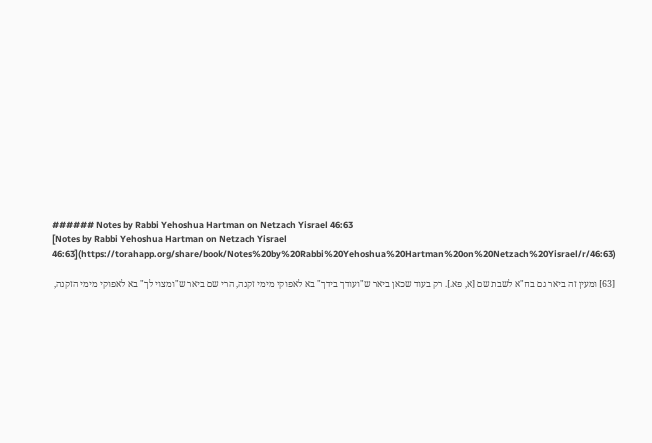###### Notes by Rabbi Yehoshua Hartman on Netzach Yisrael 46:63
[Notes by Rabbi Yehoshua Hartman on Netzach Yisrael 46:63](https://torahapp.org/share/book/Notes%20by%20Rabbi%20Yehoshua%20Hartman%20on%20Netzach%20Yisrael/r/46:63)

[63] ומעין זה ביאר גם בח"א לשבת שם [א, פא.]. רק בעוד שכאן ביאר ש"ועודך בידך" בא לאפוקי מימי זקנה, הרי שם ביאר ש"ומצוי לך" בא לאפוקי מימי הזקנה,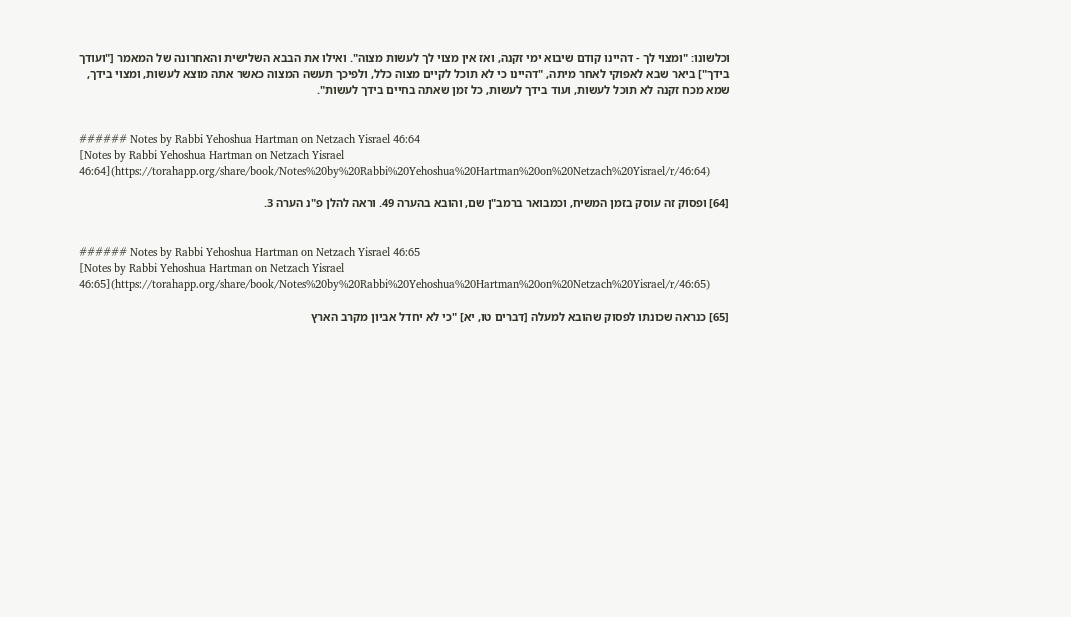וכלשונו: "ומצוי לך - דהיינו קודם שיבוא ימי זקנה, ואז אין מצוי לך לעשות מצוה". ואילו את הבבא השלישית והאחרונה של המאמר ["ועודך בידך"] ביאר שבא לאפוקי לאחר מיתה, "דהיינו כי לא תוכל לקיים מצוה כלל, ולפיכך תעשה המצוה כאשר אתה מוצא לעשות, ומצוי בידך, שמא מכח זקנה לא תוכל לעשות, ועוד בידך לעשות, כל זמן שאתה בחיים בידך לעשות".


###### Notes by Rabbi Yehoshua Hartman on Netzach Yisrael 46:64
[Notes by Rabbi Yehoshua Hartman on Netzach Yisrael 46:64](https://torahapp.org/share/book/Notes%20by%20Rabbi%20Yehoshua%20Hartman%20on%20Netzach%20Yisrael/r/46:64)

[64] ופסוק זה עוסק בזמן המשיח, וכמבואר ברמב"ן שם, והובא בהערה 49. וראה להלן פ"נ הערה 3.


###### Notes by Rabbi Yehoshua Hartman on Netzach Yisrael 46:65
[Notes by Rabbi Yehoshua Hartman on Netzach Yisrael 46:65](https://torahapp.org/share/book/Notes%20by%20Rabbi%20Yehoshua%20Hartman%20on%20Netzach%20Yisrael/r/46:65)

[65] כנראה שכונתו לפסוק שהובא למעלה [דברים טו, יא] "כי לא יחדל אביון מקרב הארץ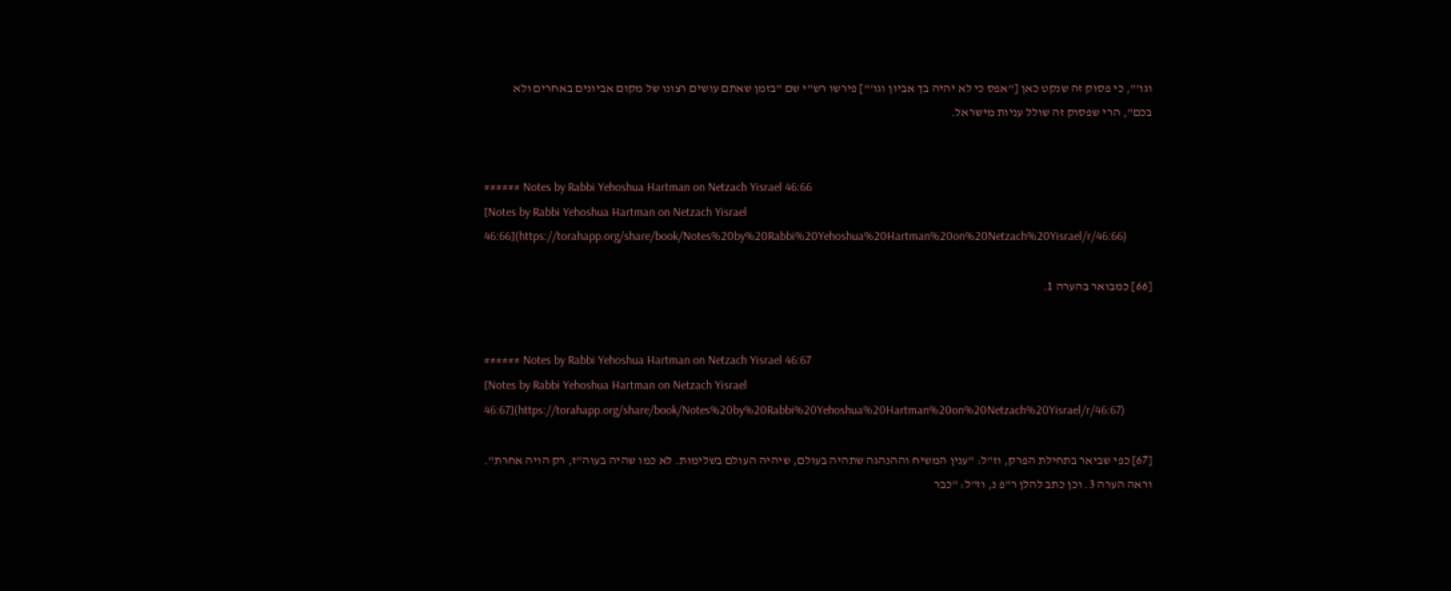וגו'", כי פסוק זה שנקט כאן ["אפס כי לא יהיה בך אביון וגו'"] פירשו רש"י שם "בזמן שאתם עושים רצונו של מקום אביונים באחרים ולא בכם", הרי שפסוק זה שולל עניות מישראל.


###### Notes by Rabbi Yehoshua Hartman on Netzach Yisrael 46:66
[Notes by Rabbi Yehoshua Hartman on Netzach Yisrael 46:66](https://torahapp.org/share/book/Notes%20by%20Rabbi%20Yehoshua%20Hartman%20on%20Netzach%20Yisrael/r/46:66)

[66] כמבואר בהערה 1.


###### Notes by Rabbi Yehoshua Hartman on Netzach Yisrael 46:67
[Notes by Rabbi Yehoshua Hartman on Netzach Yisrael 46:67](https://torahapp.org/share/book/Notes%20by%20Rabbi%20Yehoshua%20Hartman%20on%20Netzach%20Yisrael/r/46:67)

[67] כפי שביאר בתחילת הפרק, וז"ל: "ענין המשיח וההנהגה שתהיה בעולם, שיהיה העולם בשלימות. לא כמו שהיה בעוה"ז, רק הויה אחרת". וראה הערה 3. וכן כתב להלן ר"פ נ, וז"ל: "כבר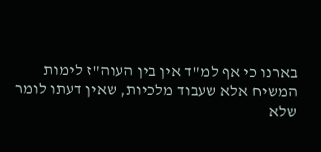בארנו כי אף למ"ד אין בין העוה"ז לימות המשיח אלא שעבוד מלכיות, שאין דעתו לומר שלא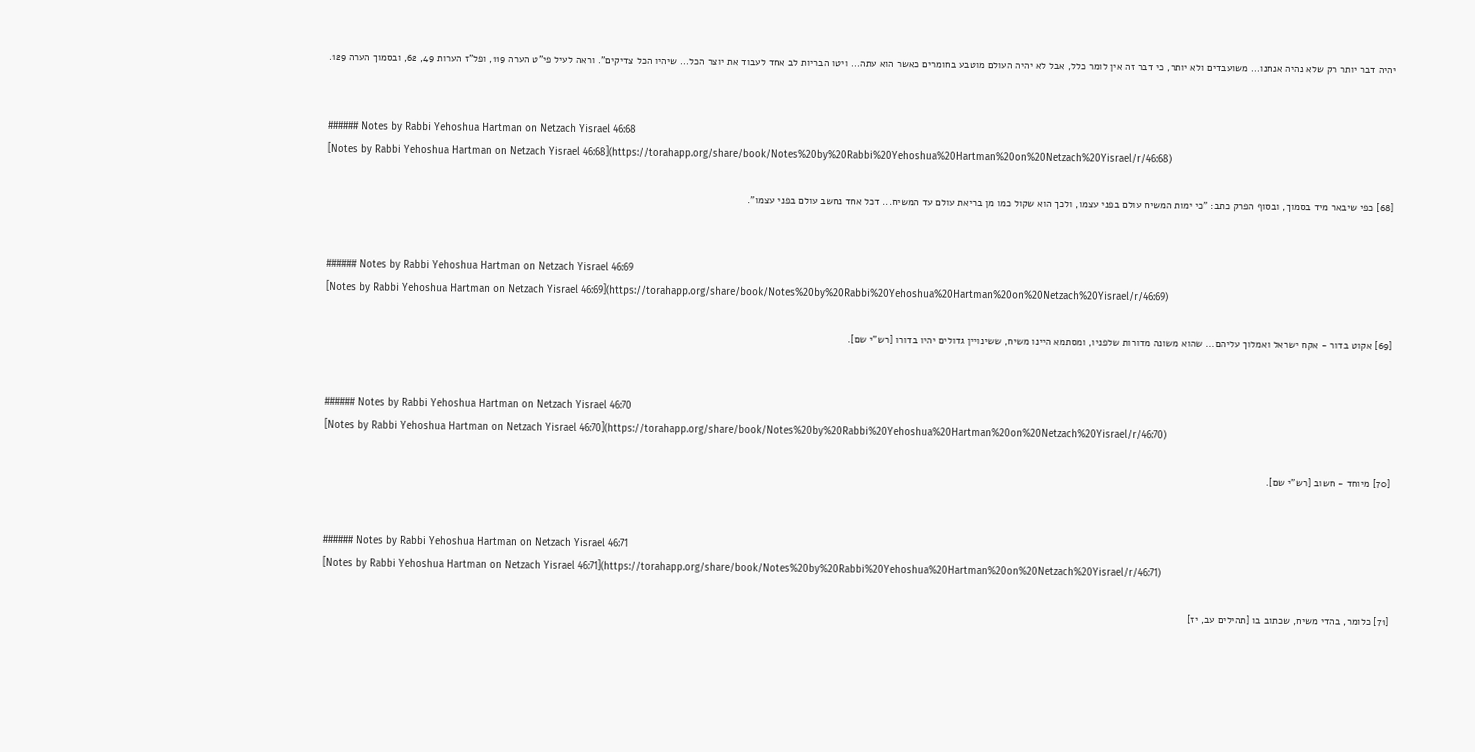יהיה דבר יותר רק שלא נהיה אנחנו... משועבדים ולא יותר, כי דבר זה אין לומר כלל, אבל לא יהיה העולם מוטבע בחומרים כאשר הוא עתה... ויטו הבריות לב אחד לעבוד את יוצר הכל... שיהיו הכל צדיקים". וראה לעיל פי"ט הערה 119, ופל"ז הערות 49, 62, ובסמוך הערה 129.


###### Notes by Rabbi Yehoshua Hartman on Netzach Yisrael 46:68
[Notes by Rabbi Yehoshua Hartman on Netzach Yisrael 46:68](https://torahapp.org/share/book/Notes%20by%20Rabbi%20Yehoshua%20Hartman%20on%20Netzach%20Yisrael/r/46:68)

[68] כפי שיבאר מיד בסמוך, ובסוף הפרק כתב: "כי ימות המשיח עולם בפני עצמו, ולכך הוא שקול כמו מן בריאת עולם עד המשיח... דכל אחד נחשב עולם בפני עצמו".


###### Notes by Rabbi Yehoshua Hartman on Netzach Yisrael 46:69
[Notes by Rabbi Yehoshua Hartman on Netzach Yisrael 46:69](https://torahapp.org/share/book/Notes%20by%20Rabbi%20Yehoshua%20Hartman%20on%20Netzach%20Yisrael/r/46:69)

[69] אקוט בדור - אקח ישראל ואמלוך עליהם... שהוא משונה מדורות שלפניו, ומסתמא היינו משיח, ששינויין גדולים יהיו בדורו [רש"י שם].


###### Notes by Rabbi Yehoshua Hartman on Netzach Yisrael 46:70
[Notes by Rabbi Yehoshua Hartman on Netzach Yisrael 46:70](https://torahapp.org/share/book/Notes%20by%20Rabbi%20Yehoshua%20Hartman%20on%20Netzach%20Yisrael/r/46:70)

[70] מיוחד - חשוב [רש"י שם].


###### Notes by Rabbi Yehoshua Hartman on Netzach Yisrael 46:71
[Notes by Rabbi Yehoshua Hartman on Netzach Yisrael 46:71](https://torahapp.org/share/book/Notes%20by%20Rabbi%20Yehoshua%20Hartman%20on%20Netzach%20Yisrael/r/46:71)

[71] כלומר, בהדי משיח, שכתוב בו [תהילים עב, יז]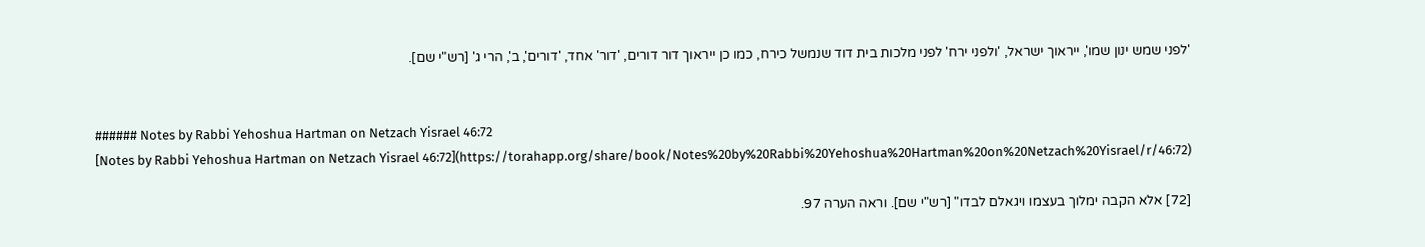'לפני שמש ינון שמו', ייראוך ישראל, 'ולפני ירח' לפני מלכות בית דוד שנמשל כירח, כמו כן ייראוך דור דורים, 'דור' אחד, 'דורים', ב', הרי ג' [רש"י שם].


###### Notes by Rabbi Yehoshua Hartman on Netzach Yisrael 46:72
[Notes by Rabbi Yehoshua Hartman on Netzach Yisrael 46:72](https://torahapp.org/share/book/Notes%20by%20Rabbi%20Yehoshua%20Hartman%20on%20Netzach%20Yisrael/r/46:72)

[72] אלא הקבה ימלוך בעצמו ויגאלם לבדו" [רש"י שם]. וראה הערה 97.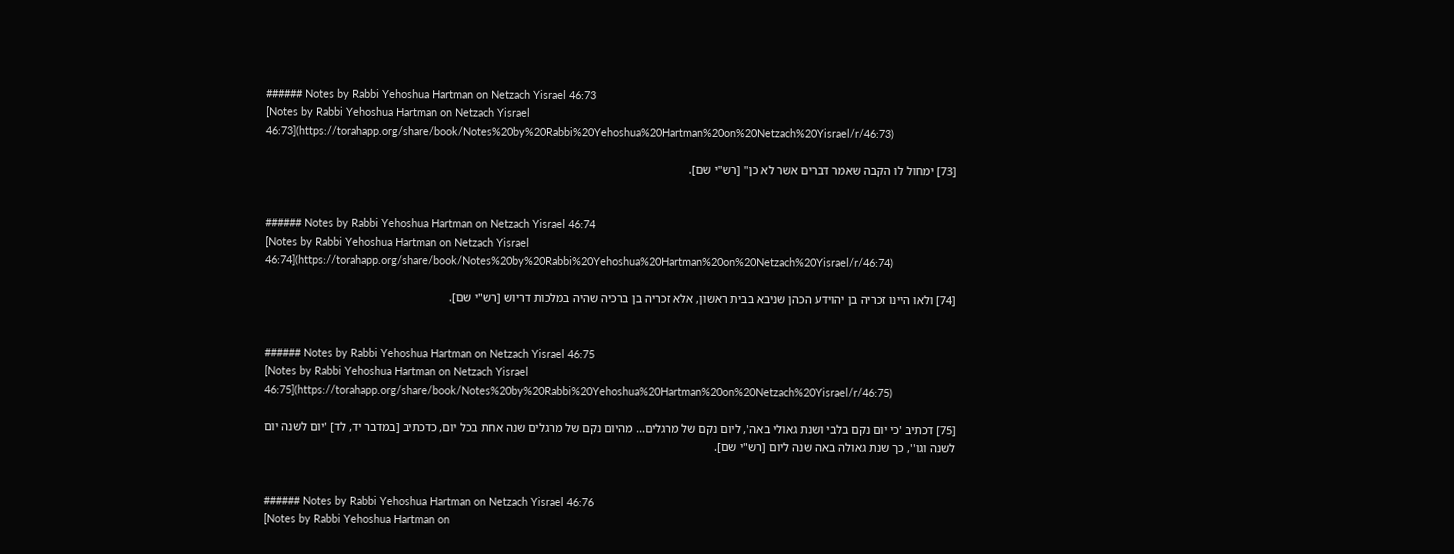###### Notes by Rabbi Yehoshua Hartman on Netzach Yisrael 46:73
[Notes by Rabbi Yehoshua Hartman on Netzach Yisrael 46:73](https://torahapp.org/share/book/Notes%20by%20Rabbi%20Yehoshua%20Hartman%20on%20Netzach%20Yisrael/r/46:73)

[73] ימחול לו הקבה שאמר דברים אשר לא כן" [רש"י שם].


###### Notes by Rabbi Yehoshua Hartman on Netzach Yisrael 46:74
[Notes by Rabbi Yehoshua Hartman on Netzach Yisrael 46:74](https://torahapp.org/share/book/Notes%20by%20Rabbi%20Yehoshua%20Hartman%20on%20Netzach%20Yisrael/r/46:74)

[74] ולאו היינו זכריה בן יהוידע הכהן שניבא בבית ראשון, אלא זכריה בן ברכיה שהיה במלכות דריוש [רש"י שם].


###### Notes by Rabbi Yehoshua Hartman on Netzach Yisrael 46:75
[Notes by Rabbi Yehoshua Hartman on Netzach Yisrael 46:75](https://torahapp.org/share/book/Notes%20by%20Rabbi%20Yehoshua%20Hartman%20on%20Netzach%20Yisrael/r/46:75)

[75] דכתיב 'כי יום נקם בלבי ושנת גאולי באה', ליום נקם של מרגלים... מהיום נקם של מרגלים שנה אחת בכל יום, כדכתיב [במדבר יד, לד] 'יום לשנה יום לשנה וגו'', כך שנת גאולה באה שנה ליום [רש"י שם].


###### Notes by Rabbi Yehoshua Hartman on Netzach Yisrael 46:76
[Notes by Rabbi Yehoshua Hartman on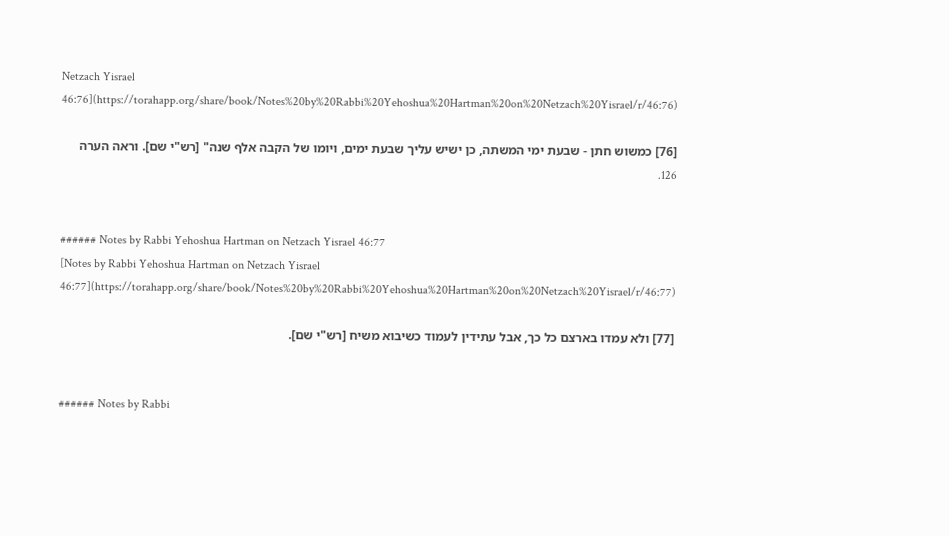Netzach Yisrael 46:76](https://torahapp.org/share/book/Notes%20by%20Rabbi%20Yehoshua%20Hartman%20on%20Netzach%20Yisrael/r/46:76)

[76] כמשוש חתן - שבעת ימי המשתה, כן ישיש עליך שבעת ימים, ויומו של הקבה אלף שנה" [רש"י שם]. וראה הערה 126.


###### Notes by Rabbi Yehoshua Hartman on Netzach Yisrael 46:77
[Notes by Rabbi Yehoshua Hartman on Netzach Yisrael 46:77](https://torahapp.org/share/book/Notes%20by%20Rabbi%20Yehoshua%20Hartman%20on%20Netzach%20Yisrael/r/46:77)

[77] ולא עמדו בארצם כל כך, אבל עתידין לעמוד כשיבוא משיח [רש"י שם].


###### Notes by Rabbi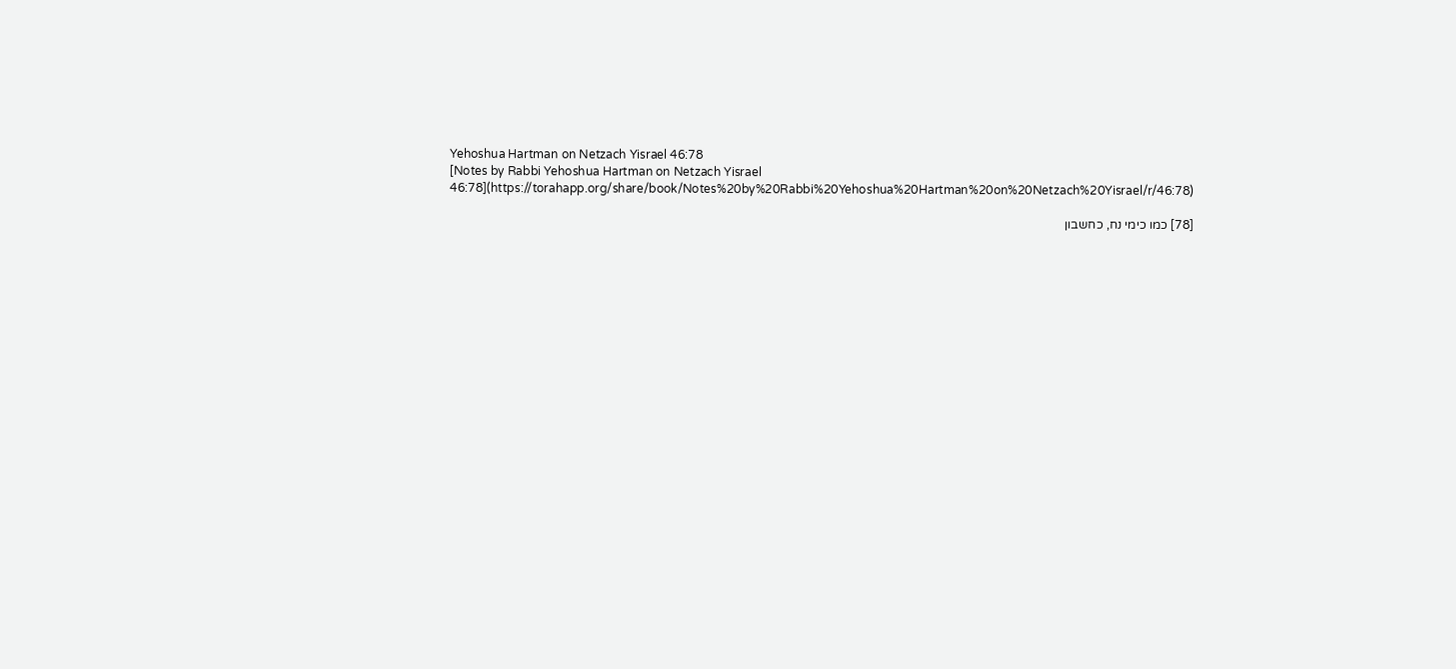Yehoshua Hartman on Netzach Yisrael 46:78
[Notes by Rabbi Yehoshua Hartman on Netzach Yisrael 46:78](https://torahapp.org/share/book/Notes%20by%20Rabbi%20Yehoshua%20Hartman%20on%20Netzach%20Yisrael/r/46:78)

[78] כמו כימי נח, כחשבון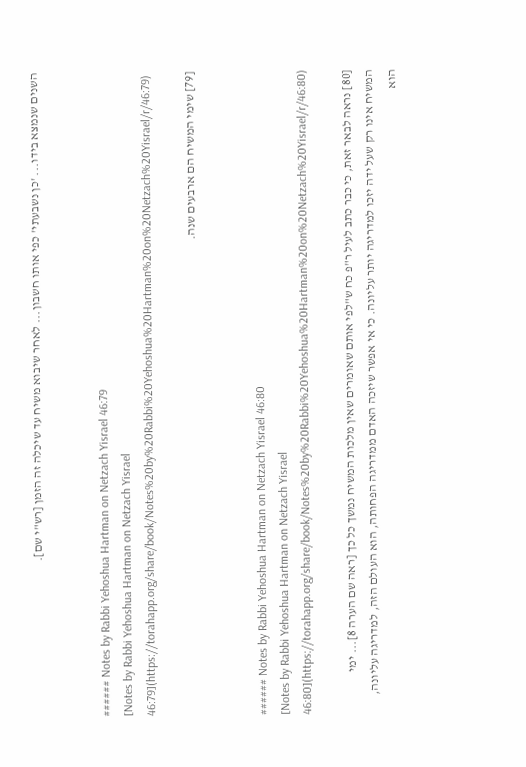השנים שנמצא בידו... 'כן נשבעתי' כפי אותו חשבון... לאחר שיבוא משיח עד שיכלה זה הזמן [רש"י שם].


###### Notes by Rabbi Yehoshua Hartman on Netzach Yisrael 46:79
[Notes by Rabbi Yehoshua Hartman on Netzach Yisrael 46:79](https://torahapp.org/share/book/Notes%20by%20Rabbi%20Yehoshua%20Hartman%20on%20Netzach%20Yisrael/r/46:79)

[79] שימי המשיח הם ארבעים שנה.


###### Notes by Rabbi Yehoshua Hartman on Netzach Yisrael 46:80
[Notes by Rabbi Yehoshua Hartman on Netzach Yisrael 46:80](https://torahapp.org/share/book/Notes%20by%20Rabbi%20Yehoshua%20Hartman%20on%20Netzach%20Yisrael/r/46:80)

[80] נראה לבאר זאת, כי כבר כתב לעיל ר"פ כח ש"לפי אותם שאומרים שאין מלכות המשיח נמשך כל כך [ראה שם הערה 8]... ימי המשיח אינו רק שעל ידה יזכו למדריגה יותר עליונה. כי אי אפשר שיזכה האדם ממדריגה הפחותה, הוא העולם הזה, למדריגה עליונה, הוא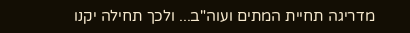מדריגה תחיית המתים ועוה"ב... ולכך תחילה יקנו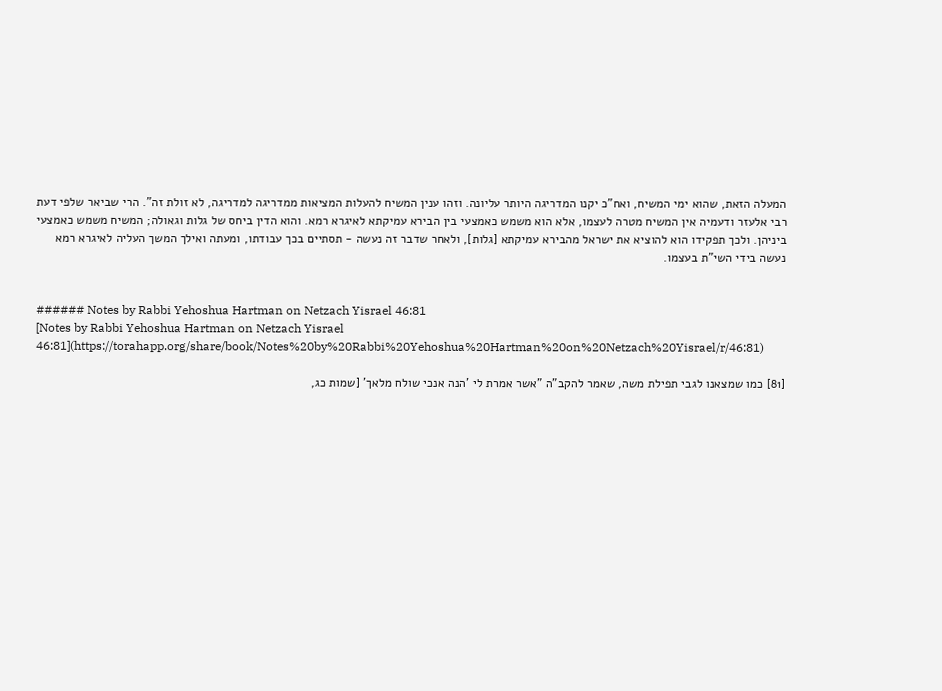המעלה הזאת, שהוא ימי המשיח, ואח"כ יקנו המדריגה היותר עליונה. וזהו ענין המשיח להעלות המציאות ממדריגה למדריגה, לא זולת זה". הרי שביאר שלפי דעת רבי אלעזר ודעמיה אין המשיח מטרה לעצמו, אלא הוא משמש כאמצעי בין הבירא עמיקתא לאיגרא רמא. והוא הדין ביחס של גלות וגאולה; המשיח משמש כאמצעי ביניהן. ולכך תפקידו הוא להוציא את ישראל מהבירא עמיקתא [גלות], ולאחר שדבר זה נעשה - תסתיים בכך עבודתו, ומעתה ואילך המשך העליה לאיגרא רמא נעשה בידי השי"ת בעצמו.


###### Notes by Rabbi Yehoshua Hartman on Netzach Yisrael 46:81
[Notes by Rabbi Yehoshua Hartman on Netzach Yisrael 46:81](https://torahapp.org/share/book/Notes%20by%20Rabbi%20Yehoshua%20Hartman%20on%20Netzach%20Yisrael/r/46:81)

[81] כמו שמצאנו לגבי תפילת משה, שאמר להקב"ה "אשר אמרת לי 'הנה אנכי שולח מלאך' [שמות כג,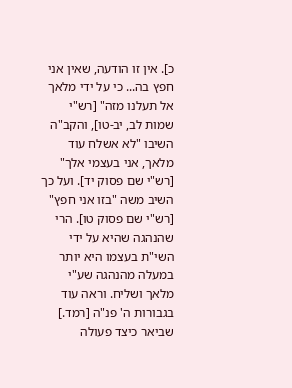כ]. אין זו הודעה, שאין אני חפץ בה... כי על ידי מלאך אל תעלנו מזה" [רש"י שמות לב, יב-טו], והקב"ה השיבו "לא אשלח עוד מלאך, אני בעצמי אלך" [רש"י שם פסוק יד]. ועל כך השיב משה "בזו אני חפץ" [רש"י שם פסוק טו]. הרי שהנהגה שהיא על ידי השי"ת בעצמו היא יותר במעלה מהנהגה שע"י מלאך ושליח. וראה עוד בגבורות ה' פנ"ה [רמד.] שביאר כיצד פעולה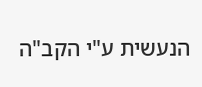הנעשית ע"י הקב"ה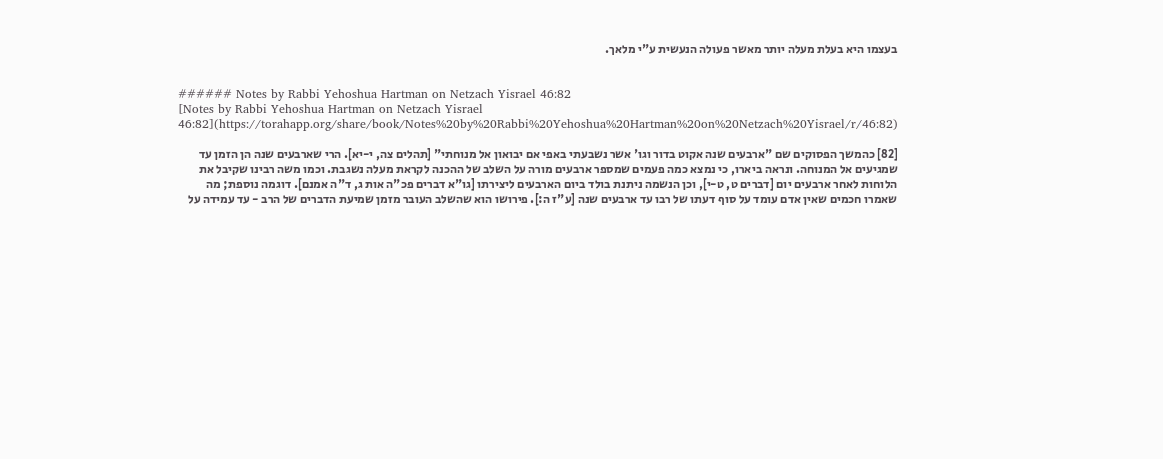בעצמו היא בעלת מעלה יותר מאשר פעולה הנעשית ע"י מלאך.


###### Notes by Rabbi Yehoshua Hartman on Netzach Yisrael 46:82
[Notes by Rabbi Yehoshua Hartman on Netzach Yisrael 46:82](https://torahapp.org/share/book/Notes%20by%20Rabbi%20Yehoshua%20Hartman%20on%20Netzach%20Yisrael/r/46:82)

[82] כהמשך הפסוקים שם "ארבעים שנה אקוט בדור וגו' אשר נשבעתי באפי אם יבואון אל מנוחתי" [תהלים צה, י-יא]. הרי שארבעים שנה הן הזמן עד שמגיעים אל המנוחה. ונראה ביארו, כי נמצא כמה פעמים שמספר ארבעים מורה על השלב של ההכנה לקראת מעלה נשגבת. וכמו משה רבינו שקיבל את הלוחות לאחר ארבעים יום [דברים ט, ט-י], וכן הנשמה ניתנת בולד ביום הארבעים ליצירתו [גו"א דברים פכ"ה אות ג, ד"ה אמנם]. דוגמה נוספת; מה שאמרו חכמים שאין אדם עומד על סוף דעתו של רבו עד ארבעים שנה [ע"ז ה:]. פירושו הוא שהשלב העובר מזמן שמיעת הדברים של הרב - עד עמידה על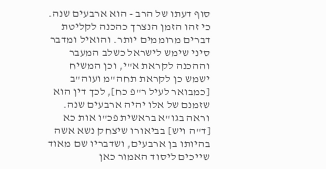סוף דעתו של הרב - הוא ארבעים שנה. כי זהו הזמן הנצרך כהכנה לקליטת דברים מרוממים יותר. והואיל ומדבר סיני שימש לישראל כשלב המעבר וההכנה לקראת א"י, וכן המשיח ישמש כן לקראת תחה"מ ועוה"ב [כמבואר לעיל ר"פ כח], לכך דין הוא שזמנם של אלו יהיה ארבעים שנה. וראה בגו"א בראשית פכ"ו אות כא [ד"ה ויש] בביאורו שיצחק נשא אשה בהיותו בן ארבעים, ושדבריו שם מאוד שייכים ליסוד האמור כאן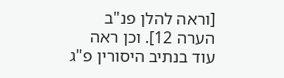[וראה להלן פנ"ב הערה 12]. וכן ראה עוד בנתיב היסורין פ"ג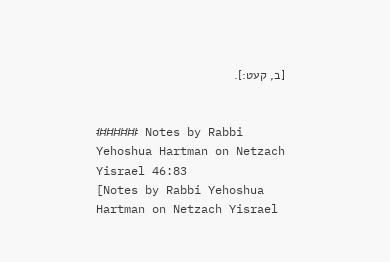[ב, קעט:].


###### Notes by Rabbi Yehoshua Hartman on Netzach Yisrael 46:83
[Notes by Rabbi Yehoshua Hartman on Netzach Yisrael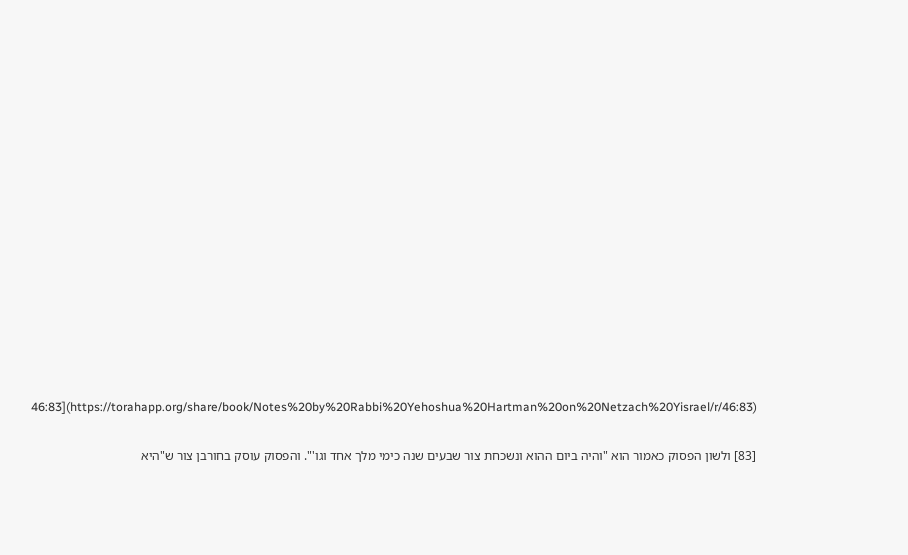46:83](https://torahapp.org/share/book/Notes%20by%20Rabbi%20Yehoshua%20Hartman%20on%20Netzach%20Yisrael/r/46:83)

[83] ולשון הפסוק כאמור הוא "והיה ביום ההוא ונשכחת צור שבעים שנה כימי מלך אחד וגו'". והפסוק עוסק בחורבן צור ש"היא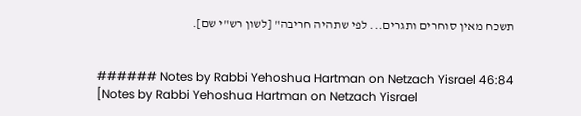תשכח מאין סוחרים ותגרים... לפי שתהיה חריבה" [לשון רש"י שם].


###### Notes by Rabbi Yehoshua Hartman on Netzach Yisrael 46:84
[Notes by Rabbi Yehoshua Hartman on Netzach Yisrael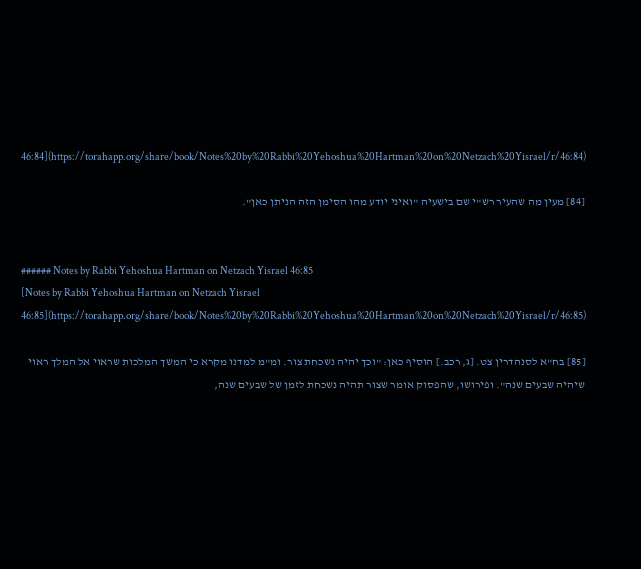46:84](https://torahapp.org/share/book/Notes%20by%20Rabbi%20Yehoshua%20Hartman%20on%20Netzach%20Yisrael/r/46:84)

[84] מעין מה שהעיר רש"י שם בישעיה "ואיני יודע מהו הסימן הזה הניתן כאן".


###### Notes by Rabbi Yehoshua Hartman on Netzach Yisrael 46:85
[Notes by Rabbi Yehoshua Hartman on Netzach Yisrael 46:85](https://torahapp.org/share/book/Notes%20by%20Rabbi%20Yehoshua%20Hartman%20on%20Netzach%20Yisrael/r/46:85)

[85] בח"א לסנהדרין צט. [ג, רכב.] הוסיף כאן: "וכך יהיה נשכחת צור. ומ"מ למדנו מקרא כי המשך המלכות שראוי אל המלך ראוי שיהיה שבעים שנה". ופירושו, שהפסוק אומר שצור תהיה נשכחת לזמן של שבעים שנה,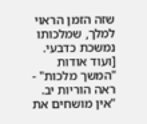שזה הזמן הראוי למלך, שמלכותו נמשכת כדבעי. [ועוד אודות "המשך מלכות" - ראה הוריות יב. "אין מושחים את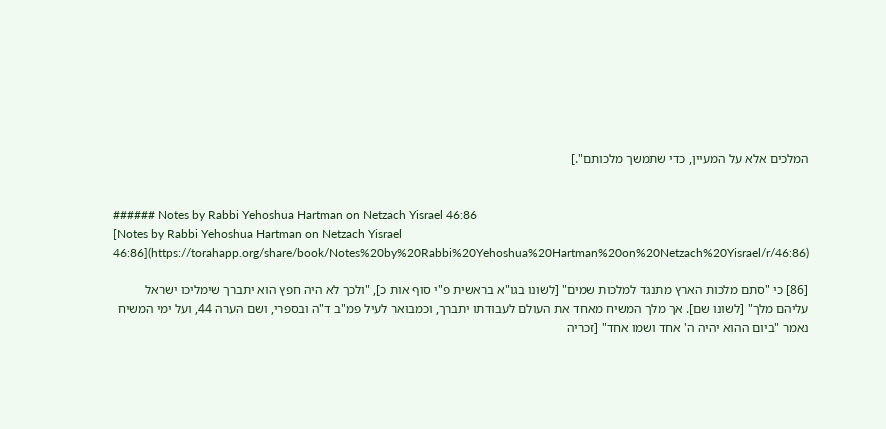המלכים אלא על המעיין, כדי שתמשך מלכותם".]


###### Notes by Rabbi Yehoshua Hartman on Netzach Yisrael 46:86
[Notes by Rabbi Yehoshua Hartman on Netzach Yisrael 46:86](https://torahapp.org/share/book/Notes%20by%20Rabbi%20Yehoshua%20Hartman%20on%20Netzach%20Yisrael/r/46:86)

[86] כי "סתם מלכות הארץ מתנגד למלכות שמים" [לשונו בגו"א בראשית פ"י סוף אות כ], "ולכך לא היה חפץ הוא יתברך שימליכו ישראל עליהם מלך" [לשונו שם]. אך מלך המשיח מאחד את העולם לעבודתו יתברך, וכמבואר לעיל פמ"ב ד"ה ובספרי, ושם הערה 44, ועל ימי המשיח נאמר "ביום ההוא יהיה ה' אחד ושמו אחד" [זכריה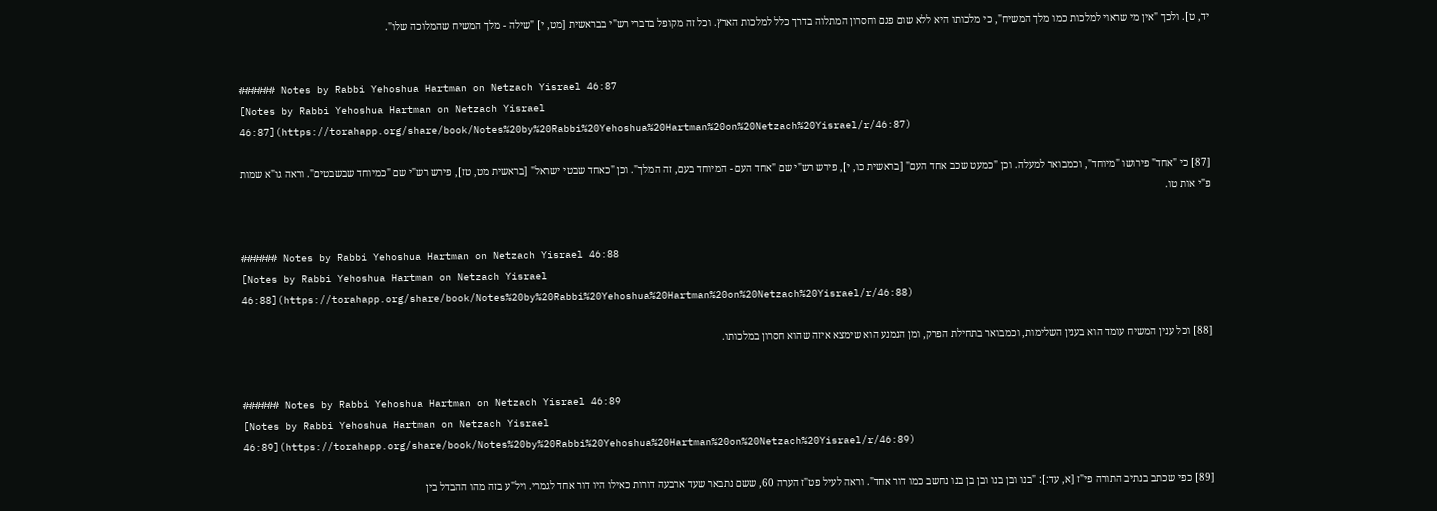יד, ט]. ולכך "אין מי שראוי למלכות כמו מלך המשיח", כי מלכותו היא ללא שום פגם וחסרון המתלוה בדרך כלל למלכות הארץ. וכל זה מקופל בדברי רש"י בבראשית [מט, י] "שילה - מלך המשיח שהמלוכה שלו".


###### Notes by Rabbi Yehoshua Hartman on Netzach Yisrael 46:87
[Notes by Rabbi Yehoshua Hartman on Netzach Yisrael 46:87](https://torahapp.org/share/book/Notes%20by%20Rabbi%20Yehoshua%20Hartman%20on%20Netzach%20Yisrael/r/46:87)

[87] כי "אחד" פירושו "מיוחד", וכמבואר למעלה. וכן "כמעט שכב אחד העם" [בראשית כו, י], פירש רש"י שם "אחד העם - המיוחד בעם, זה המלך". וכן "כאחד שבטי ישראל" [בראשית מט, טז], פירש רש"י שם "כמיוחד שבשבטים". וראה גו"א שמות פ"י אות טו.


###### Notes by Rabbi Yehoshua Hartman on Netzach Yisrael 46:88
[Notes by Rabbi Yehoshua Hartman on Netzach Yisrael 46:88](https://torahapp.org/share/book/Notes%20by%20Rabbi%20Yehoshua%20Hartman%20on%20Netzach%20Yisrael/r/46:88)

[88] וכל ענין המשיח עומד הוא בענין השלימות, וכמבואר בתחילת הפרק, ומן הנמנע הוא שימצא איזה שהוא חסרון במלכותו.


###### Notes by Rabbi Yehoshua Hartman on Netzach Yisrael 46:89
[Notes by Rabbi Yehoshua Hartman on Netzach Yisrael 46:89](https://torahapp.org/share/book/Notes%20by%20Rabbi%20Yehoshua%20Hartman%20on%20Netzach%20Yisrael/r/46:89)

[89] כפי שכתב בנתיב התורה פי"ז [א, עד:]: "בנו ובן בנו ובן בן בנו נחשב כמו דור אחד". וראה לעיל פט"ז הערה 60, ששם נתבאר שעד ארבעה דורות כאילו היו דור אחד לגמרי. ויל"ע בזה מהו ההבדל בין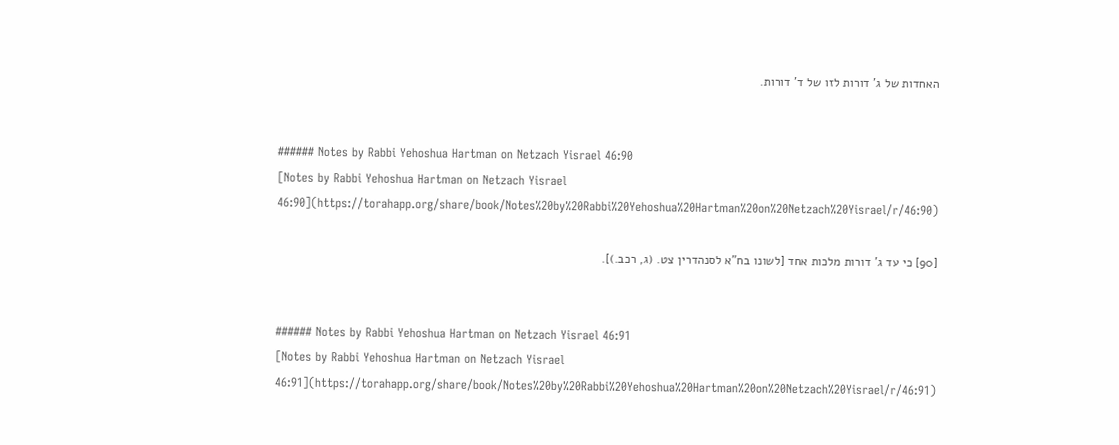האחדות של ג' דורות לזו של ד' דורות.


###### Notes by Rabbi Yehoshua Hartman on Netzach Yisrael 46:90
[Notes by Rabbi Yehoshua Hartman on Netzach Yisrael 46:90](https://torahapp.org/share/book/Notes%20by%20Rabbi%20Yehoshua%20Hartman%20on%20Netzach%20Yisrael/r/46:90)

[90] כי עד ג' דורות מלכות אחד [לשונו בח"א לסנהדרין צט. (ג, רכב.)].


###### Notes by Rabbi Yehoshua Hartman on Netzach Yisrael 46:91
[Notes by Rabbi Yehoshua Hartman on Netzach Yisrael 46:91](https://torahapp.org/share/book/Notes%20by%20Rabbi%20Yehoshua%20Hartman%20on%20Netzach%20Yisrael/r/46:91)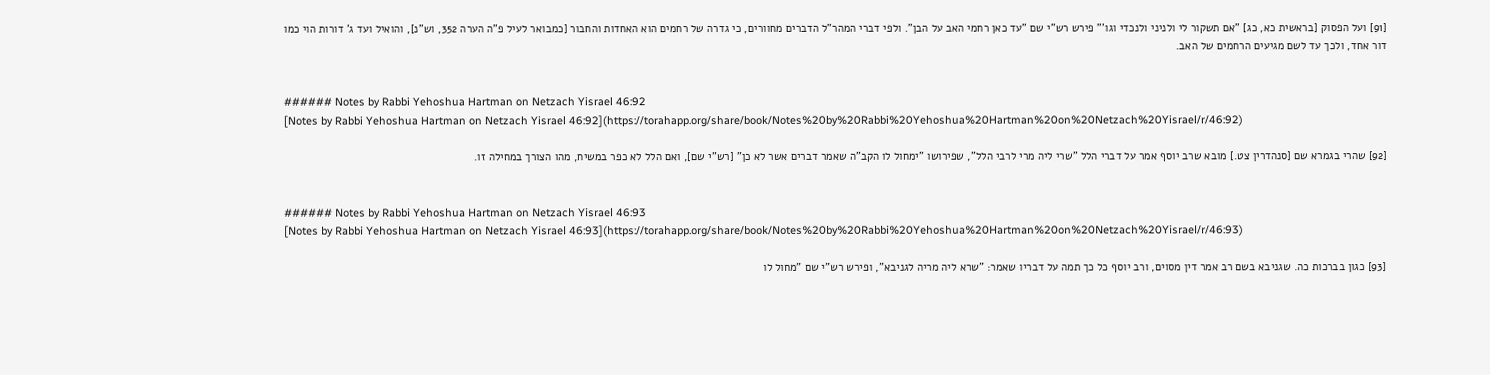[91] ועל הפסוק [בראשית כא, כג] "אם תשקור לי ולניני ולנכדי וגו'" פירש רש"י שם "עד כאן רחמי האב על הבן". ולפי דברי המהר"ל הדברים מחוורים, כי גדרה של רחמים הוא האחדות והחבור [כמבואר לעיל פ"ה הערה 352, וש"נ], והואיל ועד ג' דורות הוי כמו דור אחד, ולכך עד לשם מגיעים הרחמים של האב.


###### Notes by Rabbi Yehoshua Hartman on Netzach Yisrael 46:92
[Notes by Rabbi Yehoshua Hartman on Netzach Yisrael 46:92](https://torahapp.org/share/book/Notes%20by%20Rabbi%20Yehoshua%20Hartman%20on%20Netzach%20Yisrael/r/46:92)

[92] שהרי בגמרא שם [סנהדרין צט.] מובא שרב יוסף אמר על דברי הלל "שרי ליה מרי לרבי הלל", שפירושו "ימחול לו הקב"ה שאמר דברים אשר לא כן" [רש"י שם], ואם הלל לא כפר במשיח, מהו הצורך במחילה זו.


###### Notes by Rabbi Yehoshua Hartman on Netzach Yisrael 46:93
[Notes by Rabbi Yehoshua Hartman on Netzach Yisrael 46:93](https://torahapp.org/share/book/Notes%20by%20Rabbi%20Yehoshua%20Hartman%20on%20Netzach%20Yisrael/r/46:93)

[93] כגון בברכות כה. שגניבא בשם רב אמר דין מסוים, ורב יוסף כל כך תמה על דבריו שאמר: "שרא ליה מריה לגניבא", ופירש רש"י שם "מחול לו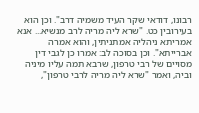רבונו, דודאי שקר העיד משמיה דרב". וכן הוא בעירובין כט. "שרא ליה מריה לרב מנשיא... אנא אמריתא ניהליה אמתניתין, והוא אמרה אברייתא". וכן בסוכה לב: אמרו כן לגבי דין מסויים של רבי טרפון, שרבא תמה עליו מיניה וביה, ואמר "שרא ליה מריה לרבי טרפון",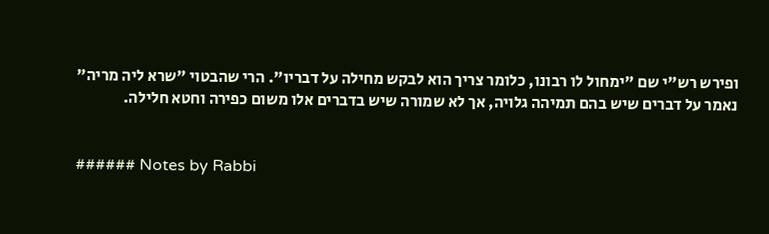ופירש רש"י שם "ימחול לו רבונו, כלומר צריך הוא לבקש מחילה על דבריו". הרי שהבטוי "שרא ליה מריה" נאמר על דברים שיש בהם תמיהה גלויה, אך לא שמורה שיש בדברים אלו משום כפירה וחטא חלילה.


###### Notes by Rabbi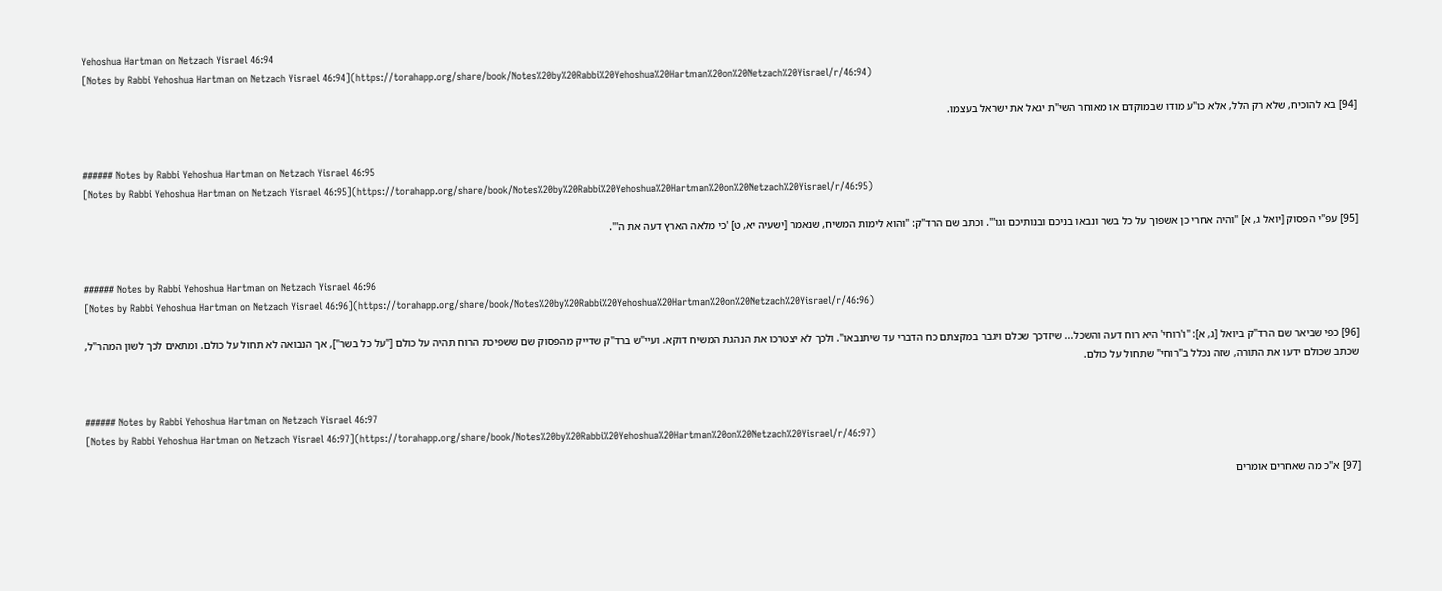Yehoshua Hartman on Netzach Yisrael 46:94
[Notes by Rabbi Yehoshua Hartman on Netzach Yisrael 46:94](https://torahapp.org/share/book/Notes%20by%20Rabbi%20Yehoshua%20Hartman%20on%20Netzach%20Yisrael/r/46:94)

[94] בא להוכיח, שלא רק הלל, אלא כו"ע מודו שבמוקדם או מאוחר השי"ת יגאל את ישראל בעצמו.


###### Notes by Rabbi Yehoshua Hartman on Netzach Yisrael 46:95
[Notes by Rabbi Yehoshua Hartman on Netzach Yisrael 46:95](https://torahapp.org/share/book/Notes%20by%20Rabbi%20Yehoshua%20Hartman%20on%20Netzach%20Yisrael/r/46:95)

[95] עפ"י הפסוק [יואל ג, א] "והיה אחרי כן אשפוך על כל בשר ונבאו בניכם ובנותיכם וגו'". וכתב שם הרד"ק: "והוא לימות המשיח, שנאמר [ישעיה יא, ט] 'כי מלאה הארץ דעה את ה'".


###### Notes by Rabbi Yehoshua Hartman on Netzach Yisrael 46:96
[Notes by Rabbi Yehoshua Hartman on Netzach Yisrael 46:96](https://torahapp.org/share/book/Notes%20by%20Rabbi%20Yehoshua%20Hartman%20on%20Netzach%20Yisrael/r/46:96)

[96] כפי שביאר שם הרד"ק ביואל [ג, א]: "ו'רוחי' היא רוח דעה והשכל... שיזדכך שכלם ויגבר במקצתם כח הדברי עד שיתנבאו". ולכך לא יצטרכו את הנהגת המשיח דוקא. ועיי"ש ברד"ק שדייק מהפסוק שם ששפיכת הרוח תהיה על כולם ["על כל בשר"], אך הנבואה לא תחול על כולם. ומתאים לכך לשון המהר"ל, שכתב שכולם ידעו את התורה, שזה נכלל ב"רוחי" שתחול על כולם.


###### Notes by Rabbi Yehoshua Hartman on Netzach Yisrael 46:97
[Notes by Rabbi Yehoshua Hartman on Netzach Yisrael 46:97](https://torahapp.org/share/book/Notes%20by%20Rabbi%20Yehoshua%20Hartman%20on%20Netzach%20Yisrael/r/46:97)

[97] א"כ מה שאחרים אומרים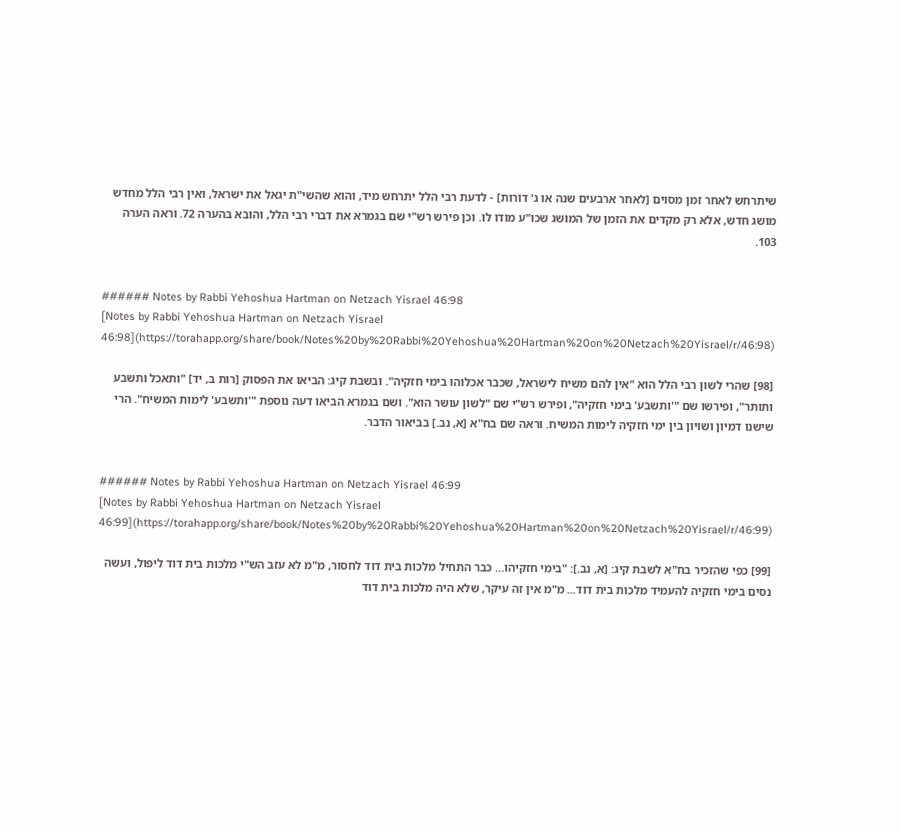שיתרחש לאחר זמן מסוים [לאחר ארבעים שנה או ג' דורות] - לדעת רבי הלל יתרחש מיד, והוא שהשי"ת יגאל את ישראל, ואין רבי הלל מחדש מושג חדש, אלא רק מקדים את הזמן של המושג שכו"ע מודו לו. וכן פירש רש"י שם בגמרא את דברי רבי הלל, והובא בהערה 72. וראה הערה 103.


###### Notes by Rabbi Yehoshua Hartman on Netzach Yisrael 46:98
[Notes by Rabbi Yehoshua Hartman on Netzach Yisrael 46:98](https://torahapp.org/share/book/Notes%20by%20Rabbi%20Yehoshua%20Hartman%20on%20Netzach%20Yisrael/r/46:98)

[98] שהרי לשון רבי הלל הוא "אין להם משיח לישראל, שכבר אכלוהו בימי חזקיה". ובשבת קיג: הביאו את הפסוק [רות ב, יד] "ותאכל ותשבע ותותר", ופירשו שם "'ותשבע' בימי חזקיה", ופירש רש"י שם "לשון עושר הוא". ושם בגמרא הביאו דעה נוספת "'ותשבע' לימות המשיח". הרי שישנו דמיון ושויון בין ימי חזקיה לימות המשיח. וראה שם בח"א [א, נב.] בביאור הדבר.


###### Notes by Rabbi Yehoshua Hartman on Netzach Yisrael 46:99
[Notes by Rabbi Yehoshua Hartman on Netzach Yisrael 46:99](https://torahapp.org/share/book/Notes%20by%20Rabbi%20Yehoshua%20Hartman%20on%20Netzach%20Yisrael/r/46:99)

[99] כפי שהזכיר בח"א לשבת קיג: [א, נב.]: "בימי חזקיהו... כבר התחיל מלכות בית דוד לחסור, מ"מ לא עזב הש"י מלכות בית דוד ליפול, ועשה נסים בימי חזקיה להעמיד מלכות בית דוד... מ"מ אין זה עיקר, שלא היה מלכות בית דוד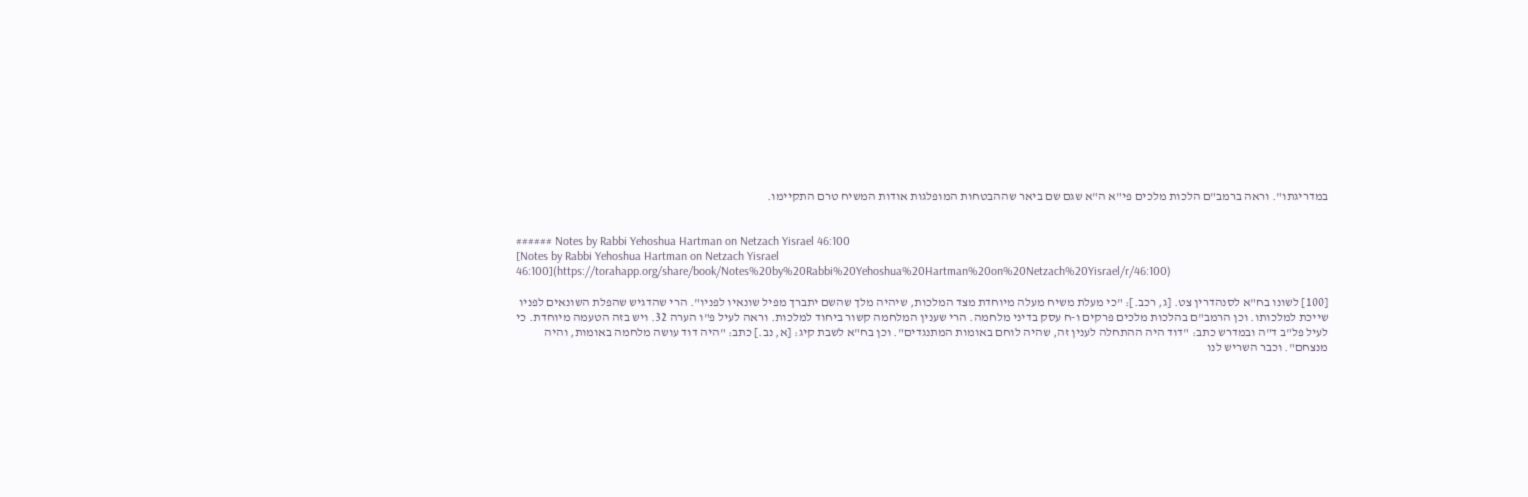במדריגתו". וראה ברמב"ם הלכות מלכים פי"א ה"א שגם שם ביאר שההבטחות המופלגות אודות המשיח טרם התקיימו.


###### Notes by Rabbi Yehoshua Hartman on Netzach Yisrael 46:100
[Notes by Rabbi Yehoshua Hartman on Netzach Yisrael 46:100](https://torahapp.org/share/book/Notes%20by%20Rabbi%20Yehoshua%20Hartman%20on%20Netzach%20Yisrael/r/46:100)

[100] לשונו בח"א לסנהדרין צט. [ג, רכב.]: "כי מעלת משיח מעלה מיוחדת מצד המלכות, שיהיה מלך שהשם יתברך מפיל שונאיו לפניו". הרי שהדגיש שהפלת השונאים לפניו שייכת למלכותו. וכן הרמב"ם בהלכות מלכים פרקים ו-ח עסק בדיני מלחמה. הרי שענין המלחמה קשור ביחוד למלכות. וראה לעיל פ"ו הערה 32. ויש בזה הטעמה מיוחדת. כי לעיל פל"ב ד"ה ובמדרש כתב: "דוד היה ההתחלה לענין זה, שהיה לוחם באומות המתנגדים". וכן בח"א לשבת קיג: [א, נב.] כתב: "היה דוד עושה מלחמה באומות, והיה מנצחם". וכבר השריש לנו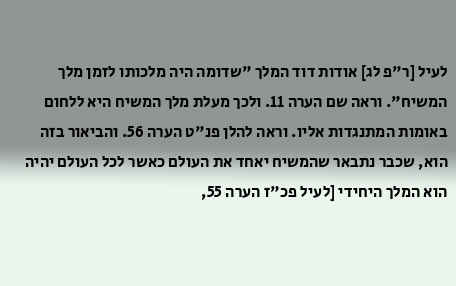לעיל [ר"פ לג] אודות דוד המלך "שדומה היה מלכותו לזמן מלך המשיח". וראה שם הערה 11. ולכך מעלת מלך המשיח היא ללחום באומות המתנגדות אליו. וראה להלן פנ"ט הערה 56. והביאור בזה הוא, שכבר נתבאר שהמשיח יאחד את העולם כאשר לכל העולם יהיה הוא המלך היחידי [לעיל פכ"ז הערה 55,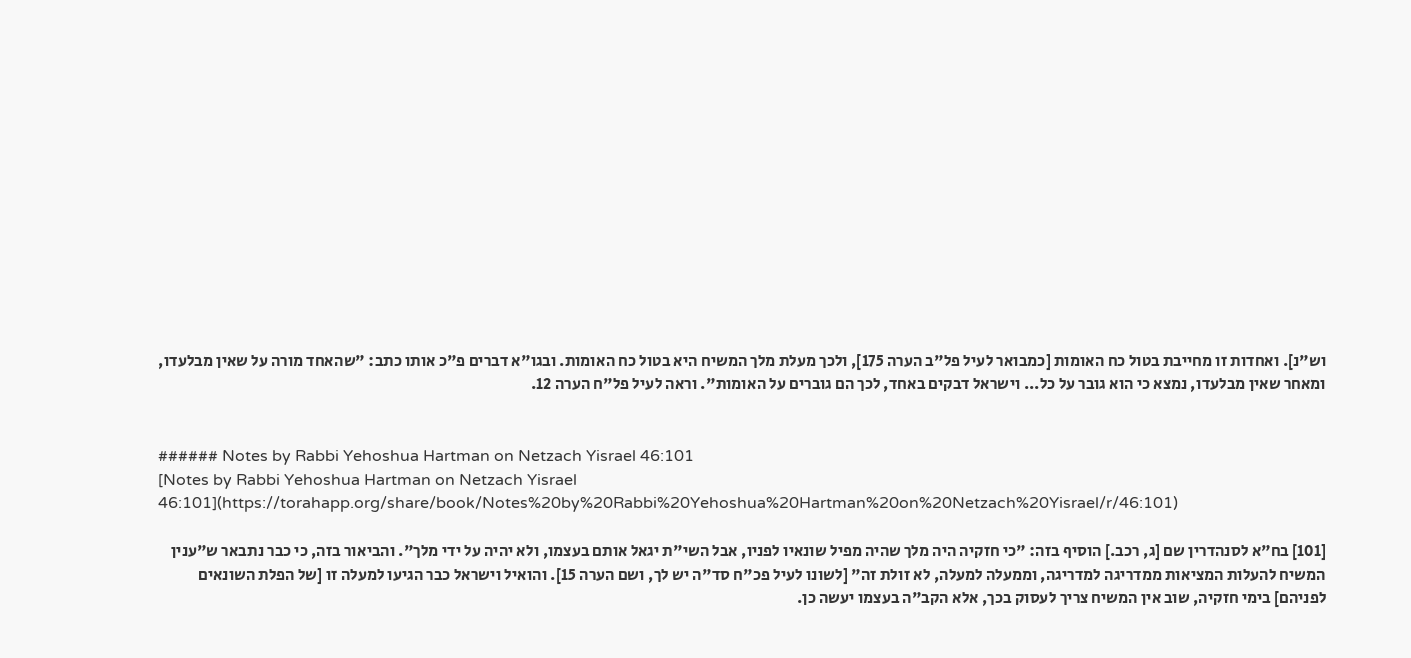וש"נ]. ואחדות זו מחייבת בטול כח האומות [כמבואר לעיל פל"ב הערה 175], ולכך מעלת מלך המשיח היא בטול כח האומות. ובגו"א דברים פ"כ אותו כתב: "שהאחד מורה על שאין מבלעדו, ומאחר שאין מבלעדו, נמצא כי הוא גובר על כל... וישראל דבקים באחד, לכך הם גוברים על האומות". וראה לעיל פל"ח הערה 12.


###### Notes by Rabbi Yehoshua Hartman on Netzach Yisrael 46:101
[Notes by Rabbi Yehoshua Hartman on Netzach Yisrael 46:101](https://torahapp.org/share/book/Notes%20by%20Rabbi%20Yehoshua%20Hartman%20on%20Netzach%20Yisrael/r/46:101)

[101] בח"א לסנהדרין שם [ג, רכב.] הוסיף בזה: "כי חזקיה היה מלך שהיה מפיל שונאיו לפניו, אבל השי"ת יגאל אותם בעצמו, ולא יהיה על ידי מלך". והביאור בזה, כי כבר נתבאר ש"ענין המשיח להעלות המציאות ממדריגה למדריגה, וממעלה למעלה, לא זולת זה" [לשונו לעיל פכ"ח סד"ה יש לך, ושם הערה 15]. והואיל וישראל כבר הגיעו למעלה זו [של הפלת השונאים לפניהם] בימי חזקיה, שוב אין המשיח צריך לעסוק בכך, אלא הקב"ה בעצמו יעשה כן.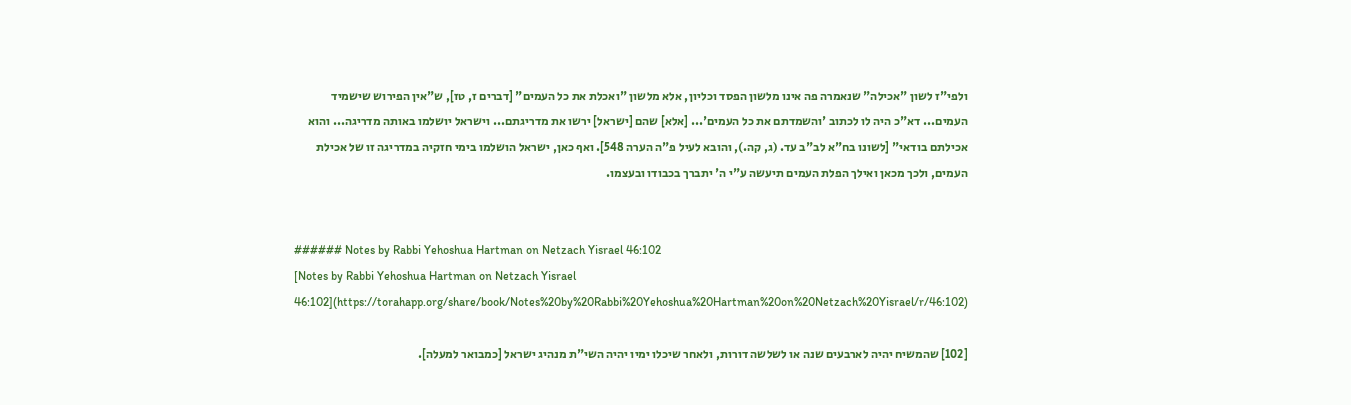ולפי"ז לשון "אכילה" שנאמרה פה אינו מלשון הפסד וכליון, אלא מלשון "ואכלת את כל העמים" [דברים ז, טז], ש"אין הפירוש שישמיד העמים... דא"כ היה לו לכתוב 'והשמדתם את כל העמים'... [אלא] שהם [ישראל] ירשו את מדריגתם... וישראל יושלמו באותה מדריגה... והוא אכילתם בודאי" [לשונו בח"א לב"ב עד. (ג, קה.), והובא לעיל פ"ה הערה 548]. ואף כאן, ישראל הושלמו בימי חזקיה במדריגה זו של אכילת העמים, ולכך מכאן ואילך הפלת העמים תיעשה ע"י ה' יתברך בכבודו ובעצמו.


###### Notes by Rabbi Yehoshua Hartman on Netzach Yisrael 46:102
[Notes by Rabbi Yehoshua Hartman on Netzach Yisrael 46:102](https://torahapp.org/share/book/Notes%20by%20Rabbi%20Yehoshua%20Hartman%20on%20Netzach%20Yisrael/r/46:102)

[102] שהמשיח יהיה לארבעים שנה או לשלשה דורות, ולאחר שיכלו ימיו יהיה השי"ת מנהיג ישראל [כמבואר למעלה].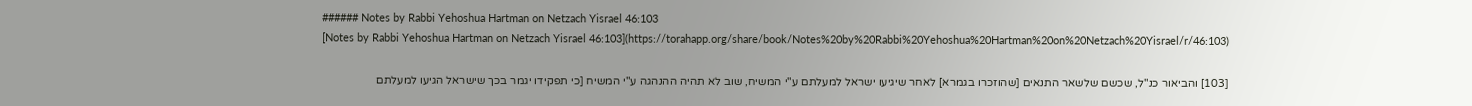###### Notes by Rabbi Yehoshua Hartman on Netzach Yisrael 46:103
[Notes by Rabbi Yehoshua Hartman on Netzach Yisrael 46:103](https://torahapp.org/share/book/Notes%20by%20Rabbi%20Yehoshua%20Hartman%20on%20Netzach%20Yisrael/r/46:103)

[103] והביאור כנ"ל, שכשם שלשאר התנאים [שהוזכרו בגמרא] לאחר שיגיעו ישראל למעלתם ע"י המשיח, שוב לא תהיה ההנהגה ע"י המשיח [כי תפקידו יגמר בכך שישראל הגיעו למעלתם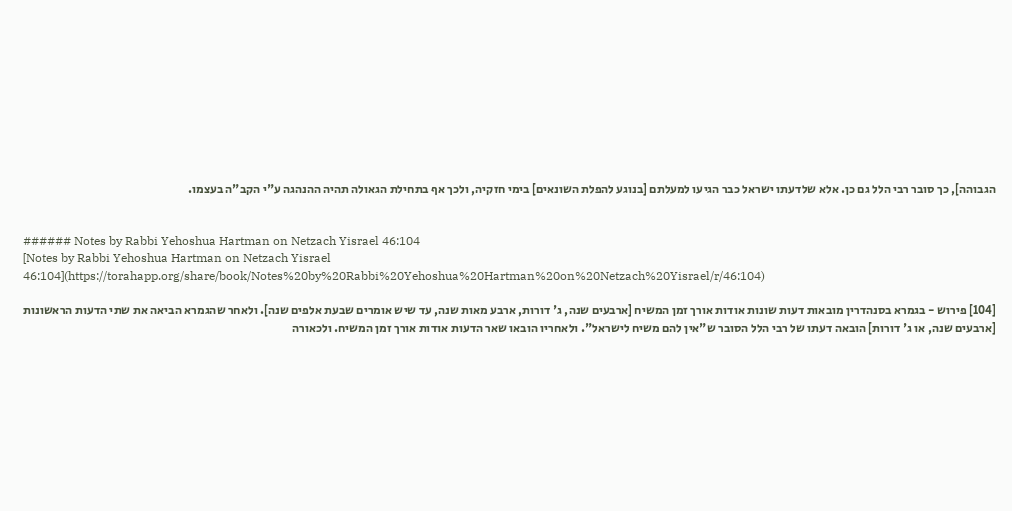הגבוהה], כך סובר רבי הלל גם כן. אלא שלדעתו ישראל כבר הגיעו למעלתם [בנוגע להפלת השונאים] בימי חזקיה, ולכך אף בתחילת הגאולה תהיה ההנהגה ע"י הקב"ה בעצמו.


###### Notes by Rabbi Yehoshua Hartman on Netzach Yisrael 46:104
[Notes by Rabbi Yehoshua Hartman on Netzach Yisrael 46:104](https://torahapp.org/share/book/Notes%20by%20Rabbi%20Yehoshua%20Hartman%20on%20Netzach%20Yisrael/r/46:104)

[104] פירוש - בגמרא בסנהדרין מובאות דעות שונות אודות אורך זמן המשיח [ארבעים שנה, ג' דורות, ארבע מאות שנה, עד שיש אומרים שבעת אלפים שנה]. ולאחר שהגמרא הביאה את שתי הדעות הראשונות [ארבעים שנה, או ג' דורות] הובאה דעתו של רבי הלל הסובר ש"אין להם משיח לישראל". ולאחריו הובאו שאר הדעות אודות אורך זמן המשיח. ולכאורה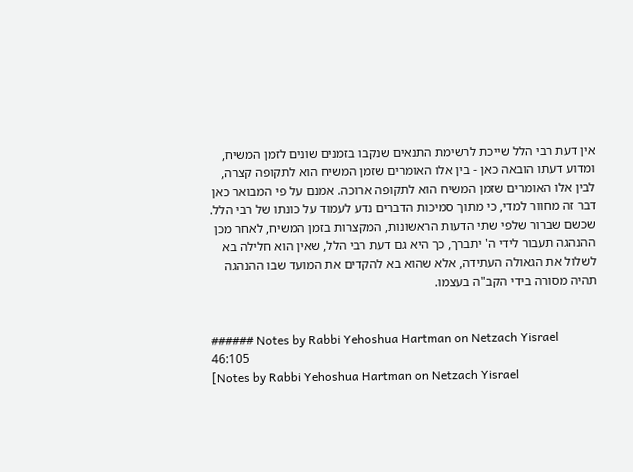אין דעת רבי הלל שייכת לרשימת התנאים שנקבו בזמנים שונים לזמן המשיח, ומדוע דעתו הובאה כאן - בין אלו האומרים שזמן המשיח הוא לתקופה קצרה, לבין אלו האומרים שזמן המשיח הוא לתקופה ארוכה. אמנם על פי המבואר כאן דבר זה מחוור למדי, כי מתוך סמיכות הדברים נדע לעמוד על כונתו של רבי הלל. שכשם שברור שלפי שתי הדעות הראשונות, המקצרות בזמן המשיח, לאחר מכן ההנהגה תעבור לידי ה' יתברך, כך היא גם דעת רבי הלל, שאין הוא חלילה בא לשלול את הגאולה העתידה, אלא שהוא בא להקדים את המועד שבו ההנהגה תהיה מסורה בידי הקב"ה בעצמו.


###### Notes by Rabbi Yehoshua Hartman on Netzach Yisrael 46:105
[Notes by Rabbi Yehoshua Hartman on Netzach Yisrael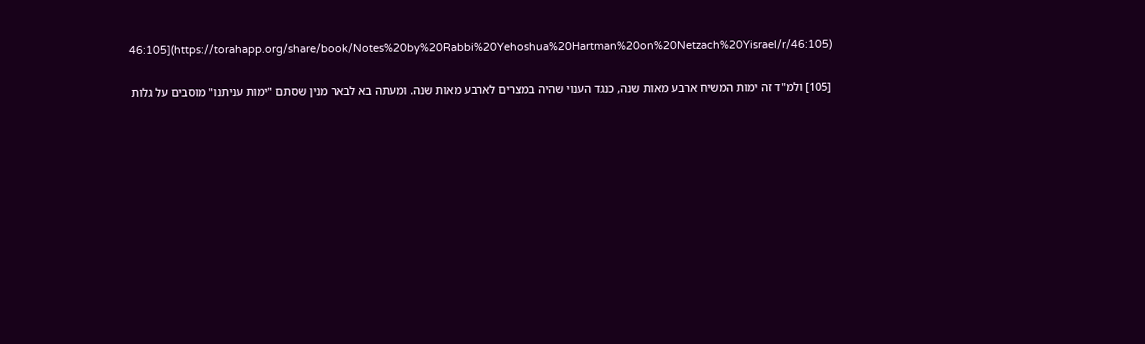46:105](https://torahapp.org/share/book/Notes%20by%20Rabbi%20Yehoshua%20Hartman%20on%20Netzach%20Yisrael/r/46:105)

[105] ולמ"ד זה ימות המשיח ארבע מאות שנה, כנגד הענוי שהיה במצרים לארבע מאות שנה. ומעתה בא לבאר מנין שסתם "ימות עניתנו" מוסבים על גלות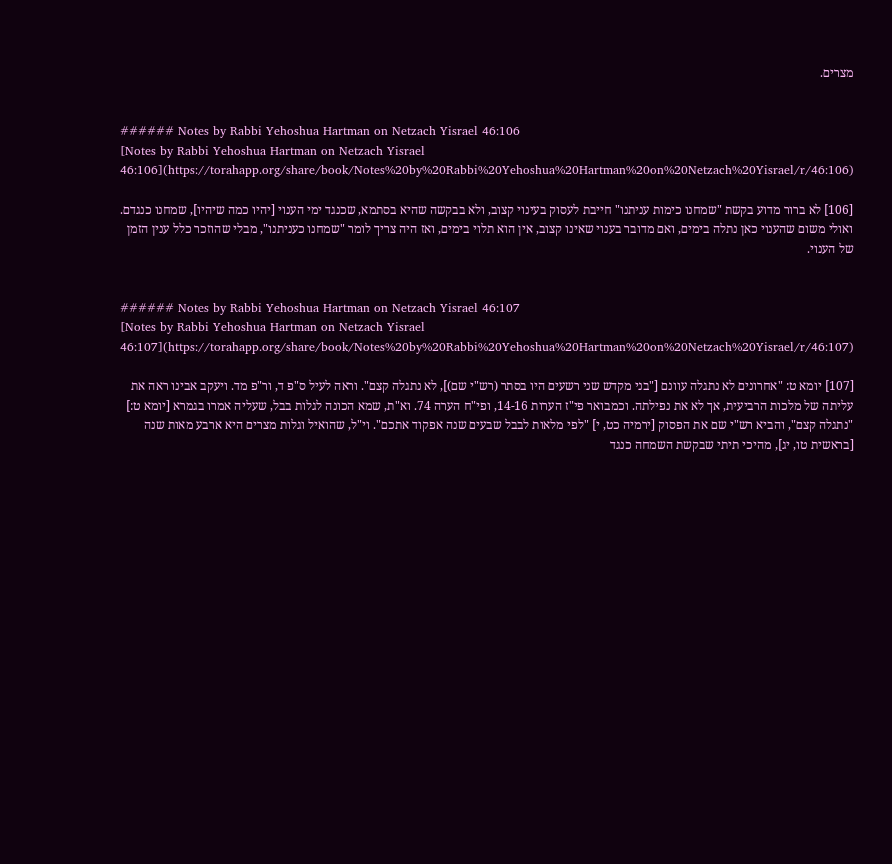מצרים.


###### Notes by Rabbi Yehoshua Hartman on Netzach Yisrael 46:106
[Notes by Rabbi Yehoshua Hartman on Netzach Yisrael 46:106](https://torahapp.org/share/book/Notes%20by%20Rabbi%20Yehoshua%20Hartman%20on%20Netzach%20Yisrael/r/46:106)

[106] לא ברור מדוע בקשת "שמחנו כימות עניתנו" חייבת לעסוק בעינוי קצוב, ולא בבקשה שהיא בסתמא, שכנגד ימי הענוי [יהיו כמה שיהיו], שמחנו כנגדם. ואולי משום שהענוי כאן נתלה בימים, ואם מדובר בענוי שאינו קצוב, אין הוא תלוי בימים, ואז היה צריך לומר "שמחנו כעניתנו", מבלי שהוזכר כלל ענין הזמן של הענוי.


###### Notes by Rabbi Yehoshua Hartman on Netzach Yisrael 46:107
[Notes by Rabbi Yehoshua Hartman on Netzach Yisrael 46:107](https://torahapp.org/share/book/Notes%20by%20Rabbi%20Yehoshua%20Hartman%20on%20Netzach%20Yisrael/r/46:107)

[107] יומא ט: "אחרונים לא נתגלה עוונם ["בני מקדש שני רשעים היו בסתר (רש"י שם)], לא נתגלה קצם". וראה לעיל ס"פ ד, ור"פ מד. ויעקב אבינו ראה את עליתה של מלכות הרביעית, אך לא את נפילתה. וכמבואר פי"ז הערות 14-16, ופי"ח הערה 74. וא"ת, שמא הכונה לגלות בבל, שעליה אמרו בגמרא [יומא ט:] "נתגלה קצם", והביא רש"י שם את הפסוק [ירמיה כט, י] "לפי מלאות לבבל שבעים שנה אפקוד אתכם". וי"ל, שהואיל וגלות מצרים היא ארבע מאות שנה [בראשית טו, יג], מהיכי תיתי שבקשת השמחה כנגד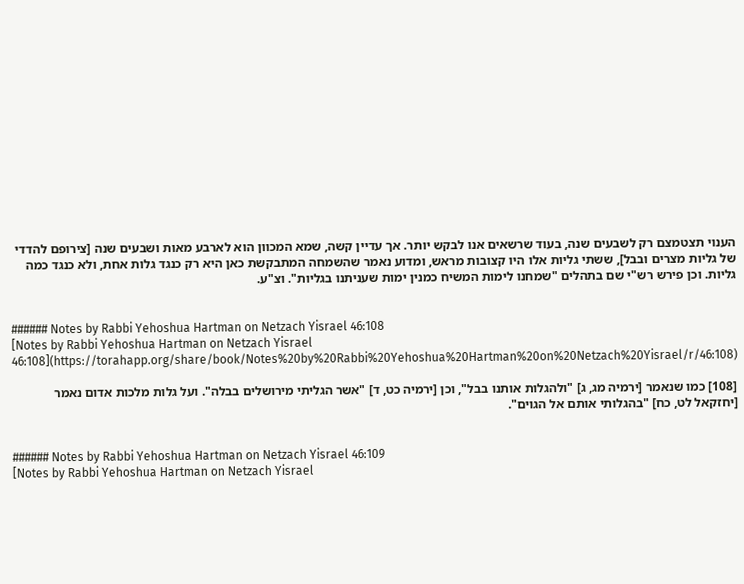הענוי תצטמצם רק לשבעים שנה, בעוד שרשאים אנו לבקש יותר. אך עדיין קשה, שמא המכוון הוא לארבע מאות ושבעים שנה [צירופם להדדי של גליות מצרים ובבל], ששתי גליות אלו היו קצובות מראש, ומדוע נאמר שהשמחה המתבקשת כאן היא רק כנגד גלות אחת, ולא כנגד כמה גליות. וכן פירש רש"י שם בתהלים "שמחנו לימות המשיח כמנין ימות שעניתנו בגליות". וצ"ע.


###### Notes by Rabbi Yehoshua Hartman on Netzach Yisrael 46:108
[Notes by Rabbi Yehoshua Hartman on Netzach Yisrael 46:108](https://torahapp.org/share/book/Notes%20by%20Rabbi%20Yehoshua%20Hartman%20on%20Netzach%20Yisrael/r/46:108)

[108] כמו שנאמר [ירמיה מג, ג] "ולהגלות אותנו בבל", וכן [ירמיה כט, ד] "אשר הגליתי מירושלים בבלה". ועל גלות מלכות אדום נאמר [יחזקאל לט, כח] "בהגלותי אותם אל הגוים".


###### Notes by Rabbi Yehoshua Hartman on Netzach Yisrael 46:109
[Notes by Rabbi Yehoshua Hartman on Netzach Yisrael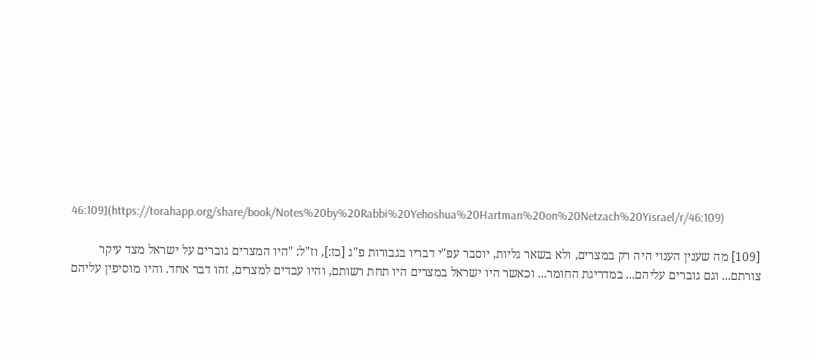46:109](https://torahapp.org/share/book/Notes%20by%20Rabbi%20Yehoshua%20Hartman%20on%20Netzach%20Yisrael/r/46:109)

[109] מה שענין הענוי היה רק במצרים, ולא בשאר גליות, יוסבר עפ"י דבריו בגבורות פ"ג [כז:], וז"ל: "היו המצרים גוברים על ישראל מצד עיקר צורתם... וגם גוברים עליהם... במדריגת החומר... וכאשר היו ישראל במצרים היו תחת רשותם, והיו עבדים למצרים, זהו דבר אחד. והיו מוסיפין עליהם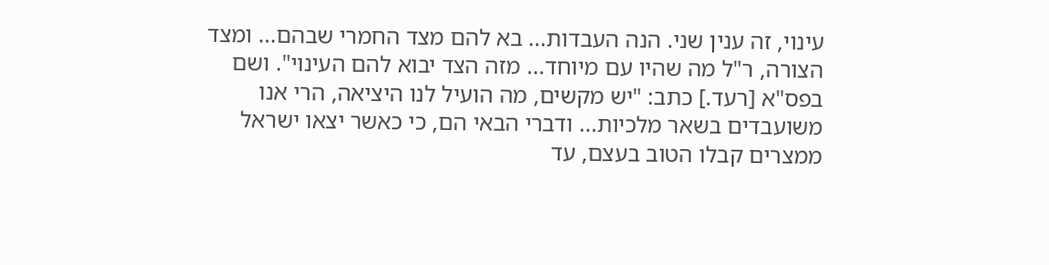עינוי, זה ענין שני. הנה העבדות... בא להם מצד החמרי שבהם... ומצד הצורה, ר"ל מה שהיו עם מיוחד... מזה הצד יבוא להם העינוי". ושם בפס"א [רעד.] כתב: "יש מקשים, מה הועיל לנו היציאה, הרי אנו משועבדים בשאר מלכיות... ודברי הבאי הם, כי כאשר יצאו ישראל ממצרים קבלו הטוב בעצם, עד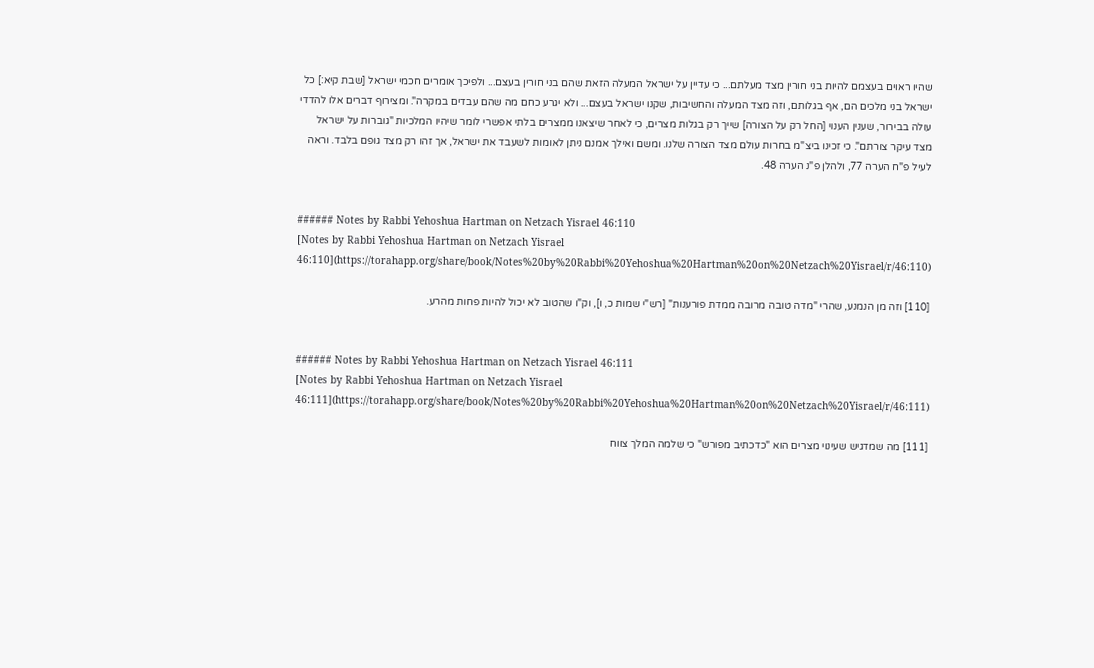שהיו ראוים בעצמם להיות בני חורין מצד מעלתם... כי עדיין על ישראל המעלה הזאת שהם בני חורין בעצם... ולפיכך אומרים חכמי ישראל [שבת קיא:] כל ישראל בני מלכים הם, אף בגלותם, וזה מצד המעלה והחשיבות, שקנו ישראל בעצם... ולא יגרע כחם מה שהם עבדים במקרה". ומצירוף דברים אלו להדדי עולה בבירור, שענין הענוי [החל רק על הצורה] שייך רק בגלות מצרים, כי לאחר שיצאנו ממצרים בלתי אפשרי לומר שיהיו המלכיות "גוברות על ישראל מצד עיקר צורתם". כי זכינו ביצ"מ בחרות עולם מצד הצורה שלנו. ומשם ואילך אמנם ניתן לאומות לשעבד את ישראל, אך זהו רק מצד גופם בלבד. וראה לעיל פ"ח הערה 77, ולהלן פ"נ הערה 48.


###### Notes by Rabbi Yehoshua Hartman on Netzach Yisrael 46:110
[Notes by Rabbi Yehoshua Hartman on Netzach Yisrael 46:110](https://torahapp.org/share/book/Notes%20by%20Rabbi%20Yehoshua%20Hartman%20on%20Netzach%20Yisrael/r/46:110)

[110] וזה מן הנמנע, שהרי "מדה טובה מרובה ממדת פורענות" [רש"י שמות כ, ו], וק"ו שהטוב לא יכול להיות פחות מהרע.


###### Notes by Rabbi Yehoshua Hartman on Netzach Yisrael 46:111
[Notes by Rabbi Yehoshua Hartman on Netzach Yisrael 46:111](https://torahapp.org/share/book/Notes%20by%20Rabbi%20Yehoshua%20Hartman%20on%20Netzach%20Yisrael/r/46:111)

[111] מה שמדגיש שעינוי מצרים הוא "כדכתיב מפורש" כי שלמה המלך צווח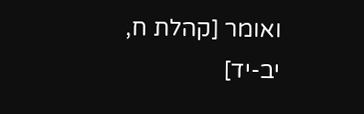ואומר [קהלת ח, יב-יד]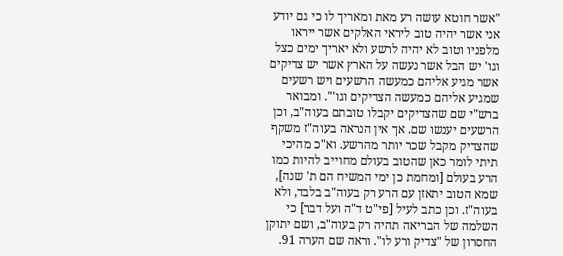"אשר חוטא עושה רע מאת ומאריך לו כי גם יודע אני אשר יהיה טוב ליראי האלקים אשר ייראו מלפניו וטוב לא יהיה לרשע ולא יאריך ימים כצל וגו' יש הבל אשר נעשה על הארץ אשר יש צדיקים אשר מגיע אליהם כמעשה הרשעים ויש רשעים שמגיע אליהם כמעשה הצדיקים וגו'". ומבואר ברש"י שם שהצדיקים יקבלו טובתם בעוה"ב, וכן הרשעים יענשו שם. אך אין הנראה בעוה"ז משקף שהצדיק מקבל שכר יותר מהרשע. וא"כ מהיכי תיתי לומר כאן שהטוב בעולם מחוייב להיות כמו הרע בעולם [ומחמת כן ימי המשיח הם ת' שנה], שמא הטוב יתאזן עם הרע רק בעוה"ב בלבד, ולא בעוה"ז. וכן כתב לעיל [פי"ט ד"ה ועל דבר] כי השלמה של הבריאה תהיה רק בעוה"ב, ושם יתוקן החסרון של "צדיק ורע לו". וראה שם הערה 91.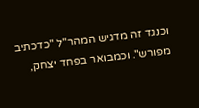וכנגד זה מדגיש המהר"ל "כדכתיב מפורש". וכמבואר בפחד יצחק,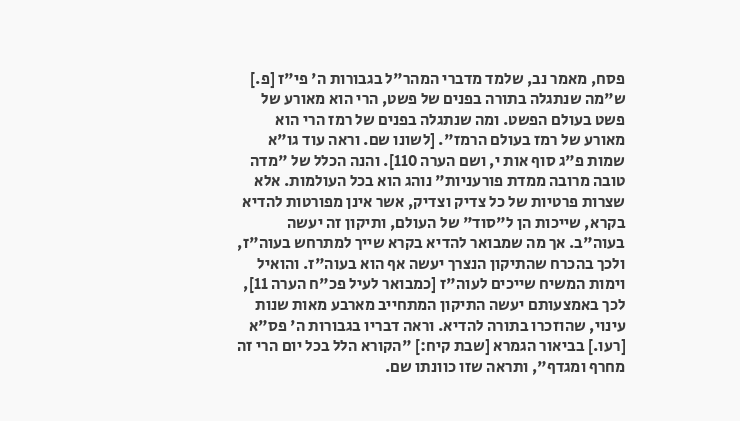פסח, מאמר נב, שלמד מדברי המהר"ל בגבורות ה' פי"ז [פ.] ש"מה שנתגלה בתורה בפנים של פשט, הרי הוא מאורע של פשט בעולם הפשט. ומה שנתגלה בפנים של רמז הרי הוא מאורע של רמז בעולם הרמז". [לשונו שם. וראה עוד גו"א שמות פ"ג סוף אות י, ושם הערה 110]. והנה הכלל של "מדה טובה מרובה ממדת פורעניות" נוהג הוא בכל העולמות. אלא שצרות פרטיות של כל צדיק וצדיק, אשר אינן מפורטות להדיא בקרא, שייכות הן ל"סוד" של העולם, ותיקון זה יעשה בעוה"ב. אך מה שמבואר להדיא בקרא שייך למתרחש בעוה"ז, ולכך בהכרח שהתיקון הנצרך יעשה אף הוא בעוה"ז. והואיל וימות המשיח שייכים לעוה"ז [כמבואר לעיל פכ"ח הערה 11], לכך באמצעותם יעשה התיקון המתחייב מארבע מאות שנות עינוי, שהוזכרו בתורה להדיא. וראה דבריו בגבורות ה' פס"א [רעו.] בביאור הגמרא [שבת קיח:] "הקורא הלל בכל יום הרי זה מחרף ומגדף", ותראה שזו כוונתו שם.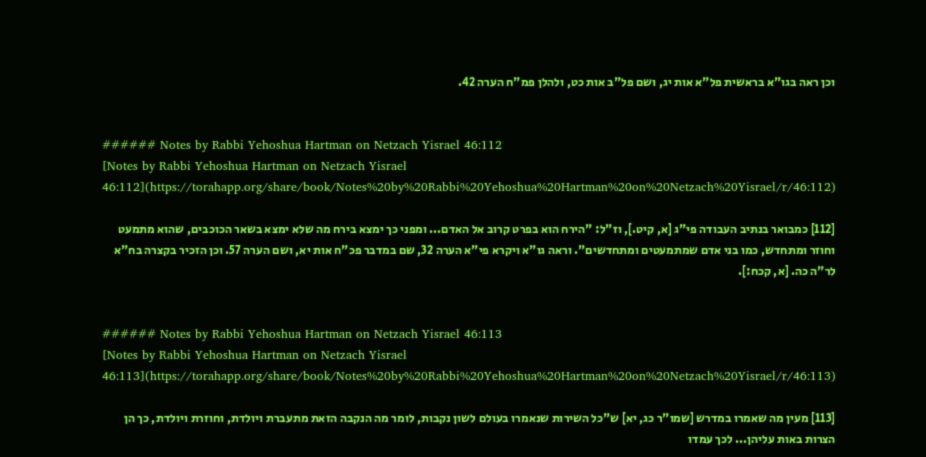וכן ראה בגו"א בראשית פל"א אות יג, ושם פל"ב אות כט, ולהלן פמ"ח הערה 42.


###### Notes by Rabbi Yehoshua Hartman on Netzach Yisrael 46:112
[Notes by Rabbi Yehoshua Hartman on Netzach Yisrael 46:112](https://torahapp.org/share/book/Notes%20by%20Rabbi%20Yehoshua%20Hartman%20on%20Netzach%20Yisrael/r/46:112)

[112] כמבואר בנתיב העבודה פי"ג [א, קיט.], וז"ל: "הירח הוא בפרט קרוב אל האדם... ומפני כך ימצא בירח מה שלא ימצא בשאר הכוכבים, שהוא מתמעט וחוזר ומתחדש, כמו בני אדם שמתמעטים ומתחדשים". וראה גו"א ויקרא פי"א הערה 32, שם במדבר פכ"ח אות יא, ושם הערה 57. וכן הזכיר בקצרה בח"א לר"ה כה. [א, קכח:].


###### Notes by Rabbi Yehoshua Hartman on Netzach Yisrael 46:113
[Notes by Rabbi Yehoshua Hartman on Netzach Yisrael 46:113](https://torahapp.org/share/book/Notes%20by%20Rabbi%20Yehoshua%20Hartman%20on%20Netzach%20Yisrael/r/46:113)

[113] מעין מה שאמרו במדרש [שמו"ר כג, יא] ש"כל השירות שנאמרו בעולם לשון נקבות, לומר מה הנקבה הזאת מתעברת ויולדת, וחוזרת ויולדת, כך הן הצרות באות עליהן... לכך עמדו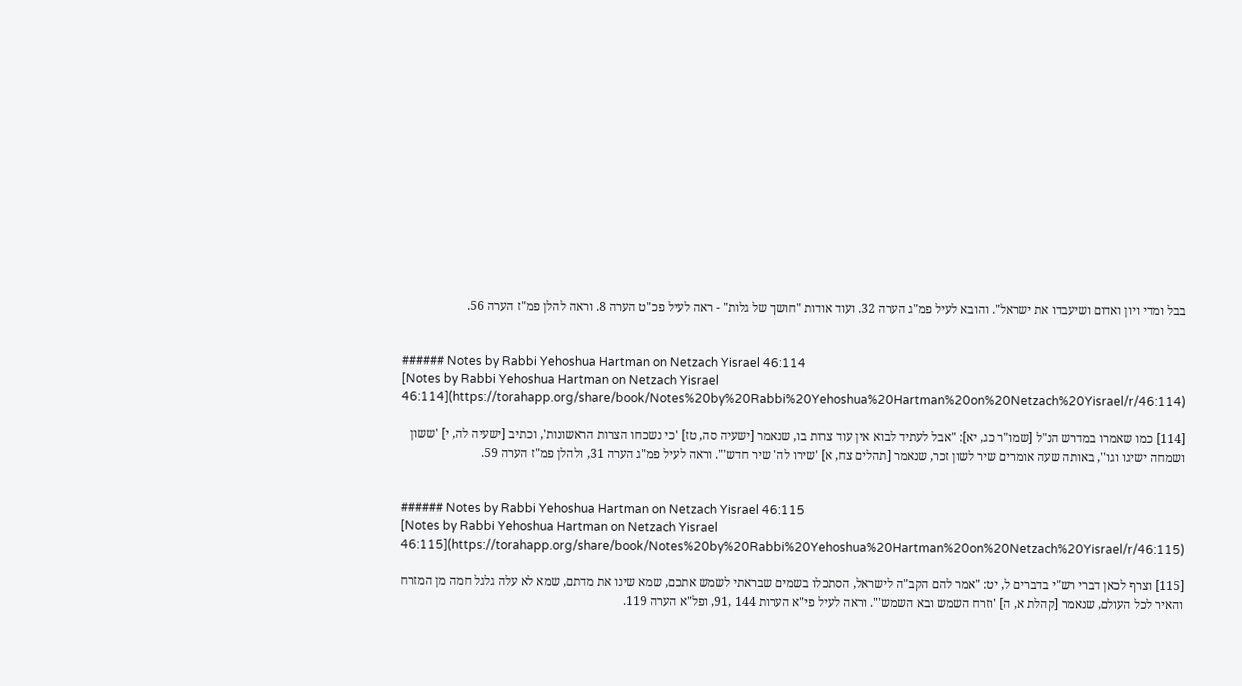בבל ומדי ויון ואדום ושיעבדו את ישראל". והובא לעיל פמ"ג הערה 32. ועוד אודות "חושך של גלות" - ראה לעיל פכ"ט הערה 8. וראה להלן פמ"ז הערה 56.


###### Notes by Rabbi Yehoshua Hartman on Netzach Yisrael 46:114
[Notes by Rabbi Yehoshua Hartman on Netzach Yisrael 46:114](https://torahapp.org/share/book/Notes%20by%20Rabbi%20Yehoshua%20Hartman%20on%20Netzach%20Yisrael/r/46:114)

[114] כמו שאמרו במדרש הנ"ל [שמו"ר כג, יא]: "אבל לעתיד לבוא אין עוד צרות בו, שנאמר [ישעיה סה, טז] 'כי נשכחו הצרות הראשונות', וכתיב [ישעיה לה, י] 'ששון ושמחה ישיגו וגו'', באותה שעה אומרים שיר לשון זכר, שנאמר [תהלים צח, א] 'שירו לה' שיר חדש'". וראה לעיל פמ"ג הערה 31, ולהלן פמ"ז הערה 59.


###### Notes by Rabbi Yehoshua Hartman on Netzach Yisrael 46:115
[Notes by Rabbi Yehoshua Hartman on Netzach Yisrael 46:115](https://torahapp.org/share/book/Notes%20by%20Rabbi%20Yehoshua%20Hartman%20on%20Netzach%20Yisrael/r/46:115)

[115] וצרף לכאן דברי רש"י בדברים ל, יט: "אמר להם הקב"ה לישראל, הסתכלו בשמים שבראתי לשמש אתכם, שמא שינו את מדתם, שמא לא עלה גלגל חמה מן המזרח והאיר לכל העולם, שנאמר [קהלת א, ה] 'וזרח השמש ובא השמש'". וראה לעיל פי"א הערות 144 ,91, ופל"א הערה 119.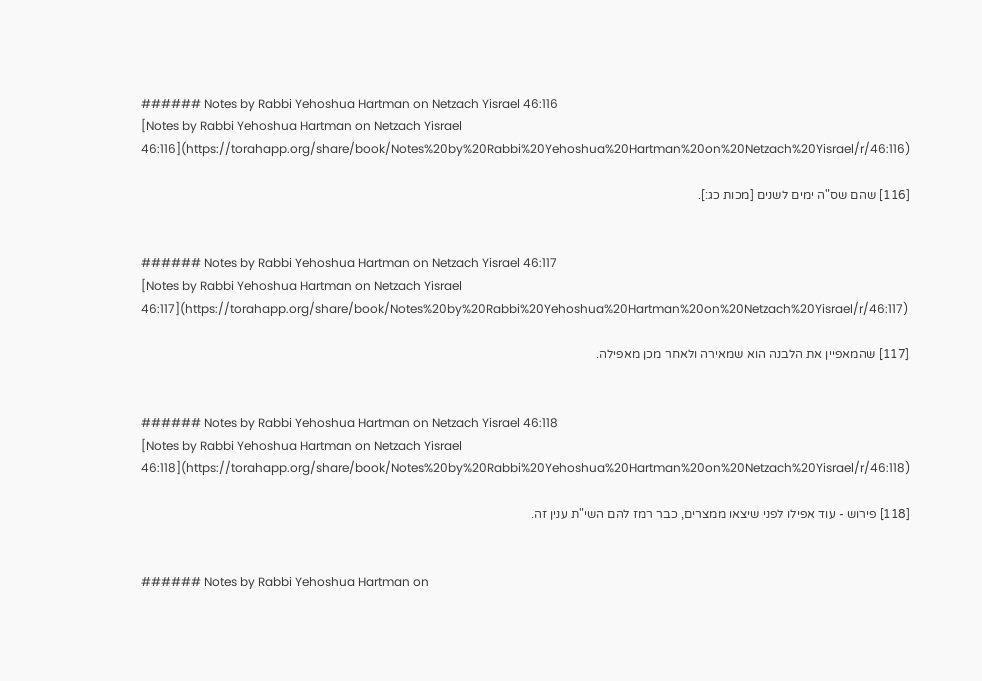###### Notes by Rabbi Yehoshua Hartman on Netzach Yisrael 46:116
[Notes by Rabbi Yehoshua Hartman on Netzach Yisrael 46:116](https://torahapp.org/share/book/Notes%20by%20Rabbi%20Yehoshua%20Hartman%20on%20Netzach%20Yisrael/r/46:116)

[116] שהם שס"ה ימים לשנים [מכות כג:].


###### Notes by Rabbi Yehoshua Hartman on Netzach Yisrael 46:117
[Notes by Rabbi Yehoshua Hartman on Netzach Yisrael 46:117](https://torahapp.org/share/book/Notes%20by%20Rabbi%20Yehoshua%20Hartman%20on%20Netzach%20Yisrael/r/46:117)

[117] שהמאפיין את הלבנה הוא שמאירה ולאחר מכן מאפילה.


###### Notes by Rabbi Yehoshua Hartman on Netzach Yisrael 46:118
[Notes by Rabbi Yehoshua Hartman on Netzach Yisrael 46:118](https://torahapp.org/share/book/Notes%20by%20Rabbi%20Yehoshua%20Hartman%20on%20Netzach%20Yisrael/r/46:118)

[118] פירוש - עוד אפילו לפני שיצאו ממצרים, כבר רמז להם השי"ת ענין זה.


###### Notes by Rabbi Yehoshua Hartman on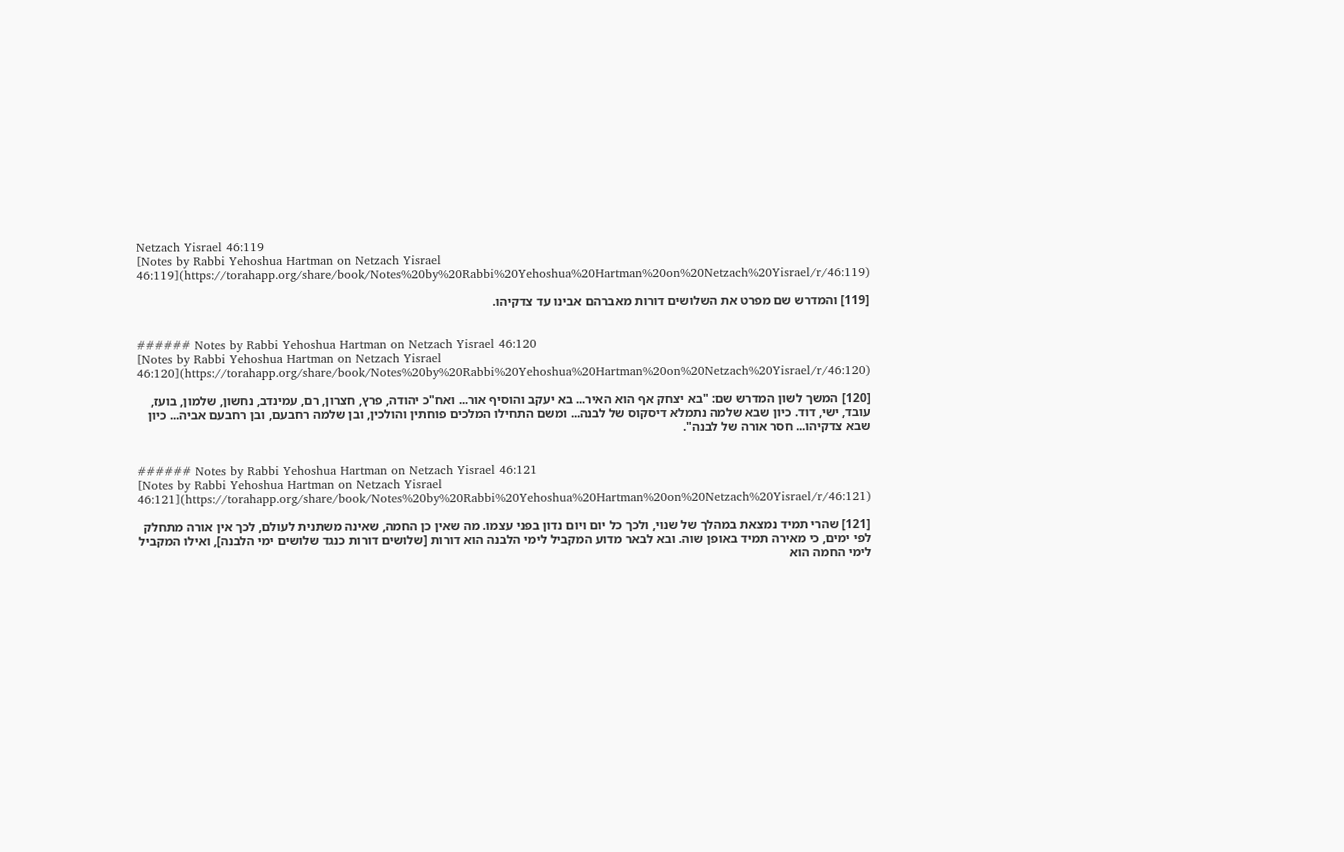Netzach Yisrael 46:119
[Notes by Rabbi Yehoshua Hartman on Netzach Yisrael 46:119](https://torahapp.org/share/book/Notes%20by%20Rabbi%20Yehoshua%20Hartman%20on%20Netzach%20Yisrael/r/46:119)

[119] והמדרש שם מפרט את השלושים דורות מאברהם אבינו עד צדקיהו.


###### Notes by Rabbi Yehoshua Hartman on Netzach Yisrael 46:120
[Notes by Rabbi Yehoshua Hartman on Netzach Yisrael 46:120](https://torahapp.org/share/book/Notes%20by%20Rabbi%20Yehoshua%20Hartman%20on%20Netzach%20Yisrael/r/46:120)

[120] המשך לשון המדרש שם: "בא יצחק אף הוא האיר... בא יעקב והוסיף אור... ואח"כ יהודה, פרץ, חצרון, רם, עמינדב, נחשון, שלמון, בועז, עובד, ישי, דוד. כיון שבא שלמה נתמלא דיסקוס של לבנה... ומשם התחילו המלכים פוחתין והולכין, ובן שלמה רחבעם, ובן רחבעם אביה... כיון שבא צדקיהו... חסר אורה של לבנה".


###### Notes by Rabbi Yehoshua Hartman on Netzach Yisrael 46:121
[Notes by Rabbi Yehoshua Hartman on Netzach Yisrael 46:121](https://torahapp.org/share/book/Notes%20by%20Rabbi%20Yehoshua%20Hartman%20on%20Netzach%20Yisrael/r/46:121)

[121] שהרי תמיד נמצאת במהלך של שנוי, ולכך כל יום ויום נדון בפני עצמו. מה שאין כן החמה, שאינה משתנית לעולם, לכך אין אורה מתחלק לפי ימים, כי מאירה תמיד באופן שוה. ובא לבאר מדוע המקביל לימי הלבנה הוא דורות [שלושים דורות כנגד שלושים ימי הלבנה], ואילו המקביל לימי החמה הוא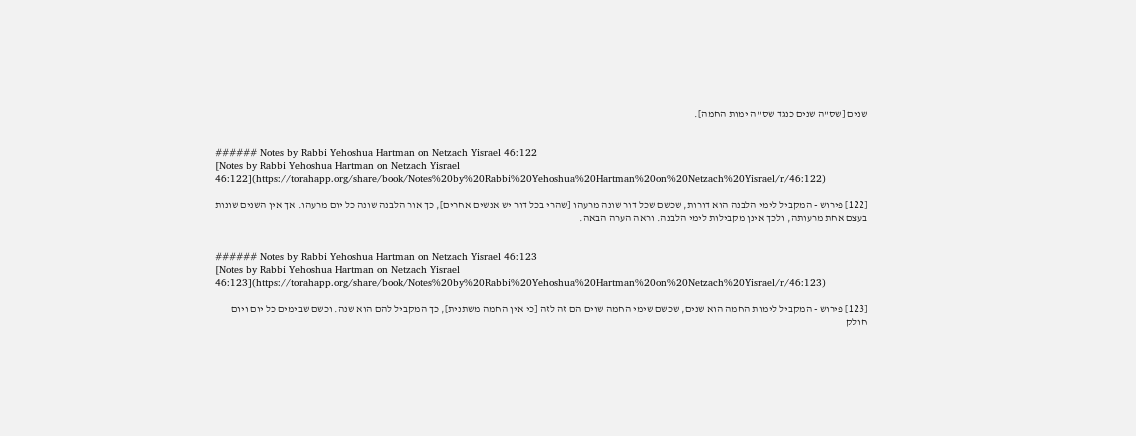שנים [שס"ה שנים כנגד שס"ה ימות החמה].


###### Notes by Rabbi Yehoshua Hartman on Netzach Yisrael 46:122
[Notes by Rabbi Yehoshua Hartman on Netzach Yisrael 46:122](https://torahapp.org/share/book/Notes%20by%20Rabbi%20Yehoshua%20Hartman%20on%20Netzach%20Yisrael/r/46:122)

[122] פירוש - המקביל לימי הלבנה הוא דורות, שכשם שכל דור שונה מרעהו [שהרי בכל דור יש אנשים אחרים], כך אור הלבנה שונה כל יום מרעהו. אך אין השנים שונות בעצם אחת מרעותה, ולכך אינן מקבילות לימי הלבנה. וראה הערה הבאה.


###### Notes by Rabbi Yehoshua Hartman on Netzach Yisrael 46:123
[Notes by Rabbi Yehoshua Hartman on Netzach Yisrael 46:123](https://torahapp.org/share/book/Notes%20by%20Rabbi%20Yehoshua%20Hartman%20on%20Netzach%20Yisrael/r/46:123)

[123] פירוש - המקביל לימות החמה הוא שנים, שכשם שימי החמה שוים הם זה לזה [כי אין החמה משתנית], כך המקביל להם הוא שנה. וכשם שבימים כל יום ויום חולק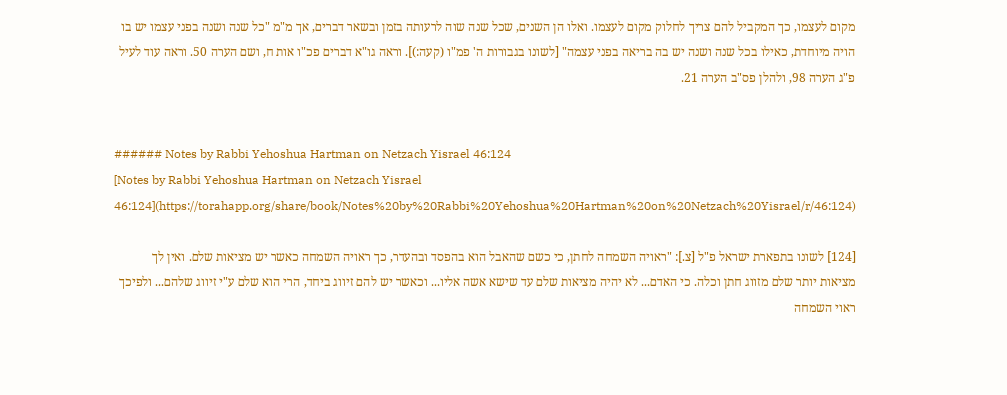מקום לעצמו, כך המקביל להם צריך לחלוק מקום לעצמו. ואלו הן השנים, שכל שנה שוה לרעותה בזמן ובשאר דברים, אך מ"מ "כל שנה ושנה בפני עצמו יש בו הויה מיוחדת, כאילו בכל שנה ושנה יש בה בריאה בפני עצמה" [לשונו בגבורות ה' פמ"ו (קעה:)]. וראה גו"א דברים פכ"ו אות ח, ושם הערה 50. וראה עוד לעיל פ"ג הערה 98, ולהלן פס"ב הערה 21.


###### Notes by Rabbi Yehoshua Hartman on Netzach Yisrael 46:124
[Notes by Rabbi Yehoshua Hartman on Netzach Yisrael 46:124](https://torahapp.org/share/book/Notes%20by%20Rabbi%20Yehoshua%20Hartman%20on%20Netzach%20Yisrael/r/46:124)

[124] לשונו בתפארת ישראל פ"ל [צ.]: "ראויה השמחה לחתן, כי כשם שהאבל הוא בהפסד ובהעדר, כך ראויה השמחה כאשר יש מציאות שלם. ואין לך מציאות יותר שלם מזווג חתן וכלה. כי האדם... לא יהיה מציאות שלם עד שישא אשה אליו... וכאשר יש להם זיווג ביחד, הרי הוא שלם ע"י זיווג שלהם... ולפיכך ראוי השמחה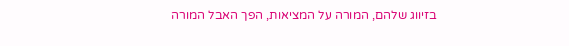בזיווג שלהם, המורה על המציאות, הפך האבל המורה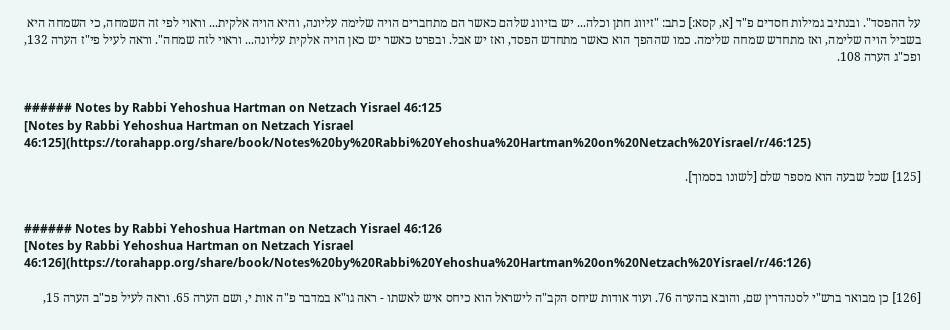על ההפסד". ובנתיב גמילות חסדים פ"ד [א, קסא:] כתב: "זיווג חתן וכלה... יש בזיווג שלהם כאשר הם מתחברים הויה שלימה עליונה, והיא הויה אלקית... וראוי לפי זה השמחה, כי השמחה היא בשביל הויה שלימה, ואז מתחדש שמחה שלימה. כמו שההפך הוא כאשר מתחדש הפסד, ואז יש אבל. ובפרט כאשר יש כאן הויה אלקית עליונה... וראוי לזה שמחה". וראה לעיל פי"ז הערה 132, ופכ"ג הערה 108.


###### Notes by Rabbi Yehoshua Hartman on Netzach Yisrael 46:125
[Notes by Rabbi Yehoshua Hartman on Netzach Yisrael 46:125](https://torahapp.org/share/book/Notes%20by%20Rabbi%20Yehoshua%20Hartman%20on%20Netzach%20Yisrael/r/46:125)

[125] שכל שבעה הוא מספר שלם [לשונו בסמוך].


###### Notes by Rabbi Yehoshua Hartman on Netzach Yisrael 46:126
[Notes by Rabbi Yehoshua Hartman on Netzach Yisrael 46:126](https://torahapp.org/share/book/Notes%20by%20Rabbi%20Yehoshua%20Hartman%20on%20Netzach%20Yisrael/r/46:126)

[126] כן מבואר ברש"י לסנהדרין שם, והובא בהערה 76. ועוד אודות שיחס הקב"ה לישראל הוא כיחס איש לאשתו - ראה גו"א במדבר פ"ה אות י, ושם הערה 65. וראה לעיל פכ"ב הערה 15,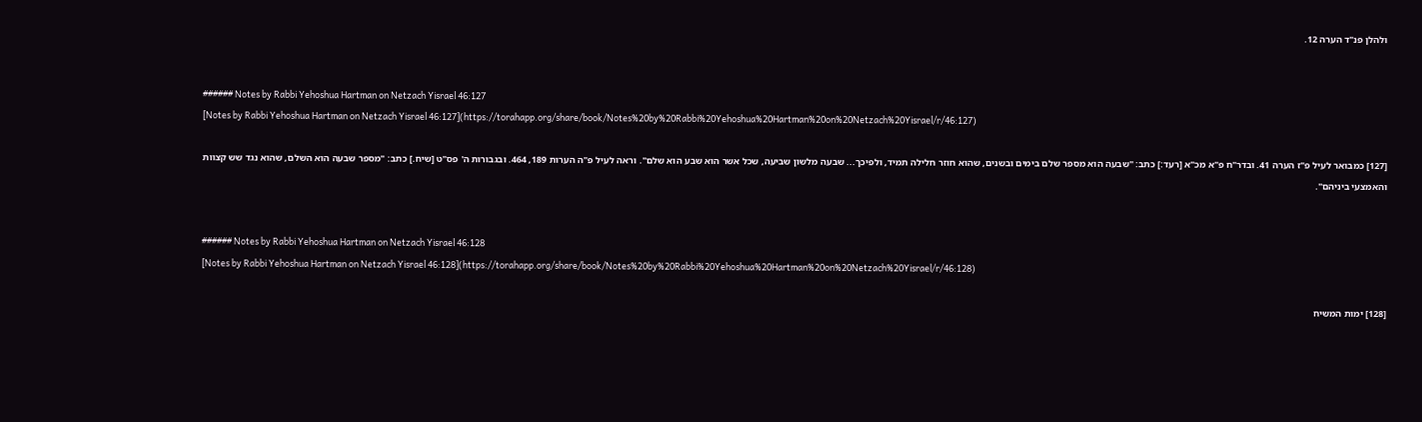ולהלן פנ"ד הערה 12.


###### Notes by Rabbi Yehoshua Hartman on Netzach Yisrael 46:127
[Notes by Rabbi Yehoshua Hartman on Netzach Yisrael 46:127](https://torahapp.org/share/book/Notes%20by%20Rabbi%20Yehoshua%20Hartman%20on%20Netzach%20Yisrael/r/46:127)

[127] כמבואר לעיל פ"ז הערה 41. ובדר"ח פ"א מכ"א [רעד:] כתב: "שבעה הוא מספר שלם בימים ובשנים, שהוא חוזר חלילה תמיד, ולפיכך... שבעה מלשון שביעה, שכל אשר הוא שבע הוא שלם". וראה לעיל פ"ה הערות 189, 464. ובגבורות ה' פס"ט [שיח.] כתב: "מספר שבעה הוא השלם, שהוא נגד שש קצוות והאמצעי ביניהם".


###### Notes by Rabbi Yehoshua Hartman on Netzach Yisrael 46:128
[Notes by Rabbi Yehoshua Hartman on Netzach Yisrael 46:128](https://torahapp.org/share/book/Notes%20by%20Rabbi%20Yehoshua%20Hartman%20on%20Netzach%20Yisrael/r/46:128)

[128] ימות המשיח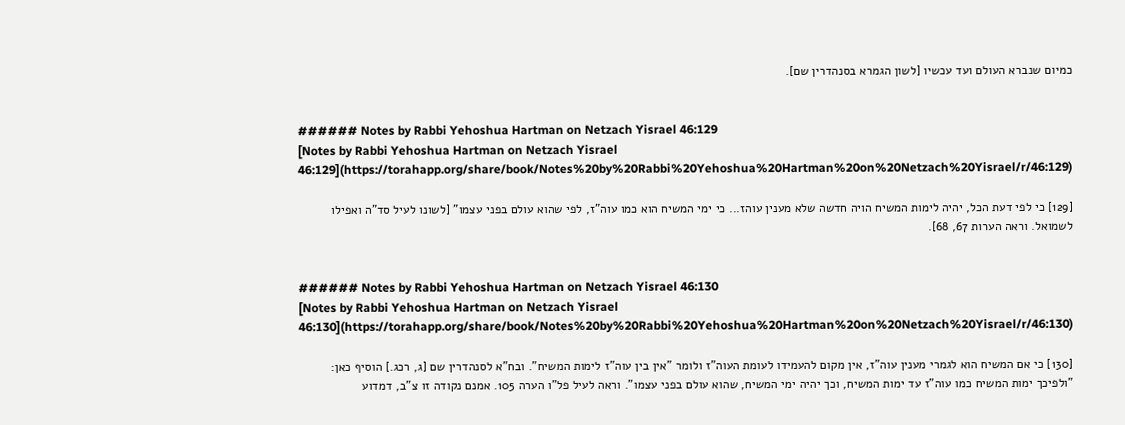כמיום שנברא העולם ועד עכשיו [לשון הגמרא בסנהדרין שם].


###### Notes by Rabbi Yehoshua Hartman on Netzach Yisrael 46:129
[Notes by Rabbi Yehoshua Hartman on Netzach Yisrael 46:129](https://torahapp.org/share/book/Notes%20by%20Rabbi%20Yehoshua%20Hartman%20on%20Netzach%20Yisrael/r/46:129)

[129] כי לפי דעת הכל, יהיה לימות המשיח הויה חדשה שלא מענין עוהז... כי ימי המשיח הוא כמו עוה"ז, לפי שהוא עולם בפני עצמו" [לשונו לעיל סד"ה ואפילו לשמואל. וראה הערות 67, 68].


###### Notes by Rabbi Yehoshua Hartman on Netzach Yisrael 46:130
[Notes by Rabbi Yehoshua Hartman on Netzach Yisrael 46:130](https://torahapp.org/share/book/Notes%20by%20Rabbi%20Yehoshua%20Hartman%20on%20Netzach%20Yisrael/r/46:130)

[130] כי אם המשיח הוא לגמרי מענין עוה"ז, אין מקום להעמידו לעומת העוה"ז ולומר "אין בין עוה"ז לימות המשיח". ובח"א לסנהדרין שם [ג, רכג.] הוסיף כאן: "ולפיכך ימות המשיח כמו עוה"ז עד ימות המשיח, וכך יהיה ימי המשיח, שהוא עולם בפני עצמו". וראה לעיל פל"ו הערה 105. אמנם נקודה זו צ"ב, דמדוע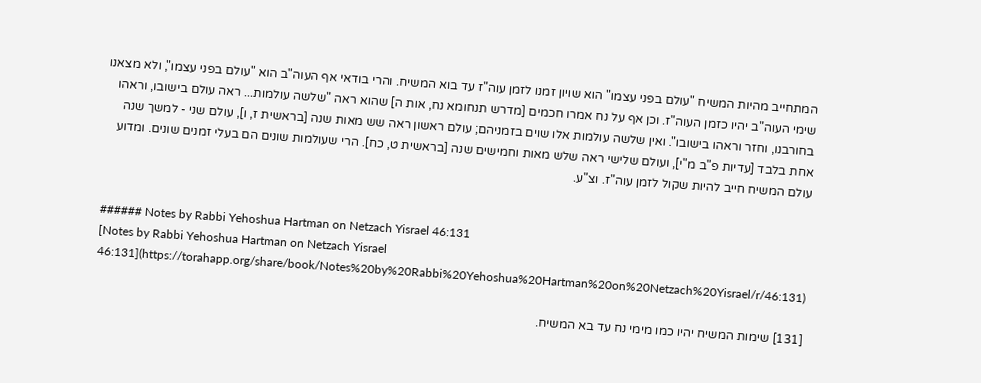המתחייב מהיות המשיח "עולם בפני עצמו" הוא שויון זמנו לזמן עוה"ז עד בוא המשיח. והרי בודאי אף העוה"ב הוא "עולם בפני עצמו", ולא מצאנו שימי העוה"ב יהיו כזמן העוה"ז. וכן אף על נח אמרו חכמים [מדרש תנחומא נח, אות ה] שהוא ראה "שלשה עולמות... ראה עולם בישובו, וראהו בחורבנו, וחזר וראהו בישובו". ואין שלשה עולמות אלו שוים בזמניהם; עולם ראשון ראה שש מאות שנה [בראשית ז, ו], עולם שני - למשך שנה אחת בלבד [עדיות פ"ב מ"י], ועולם שלישי ראה שלש מאות וחמישים שנה [בראשית ט, כח]. הרי שעולמות שונים הם בעלי זמנים שונים. ומדוע עולם המשיח חייב להיות שקול לזמן עוה"ז. וצ"ע.


###### Notes by Rabbi Yehoshua Hartman on Netzach Yisrael 46:131
[Notes by Rabbi Yehoshua Hartman on Netzach Yisrael 46:131](https://torahapp.org/share/book/Notes%20by%20Rabbi%20Yehoshua%20Hartman%20on%20Netzach%20Yisrael/r/46:131)

[131] שימות המשיח יהיו כמו מימי נח עד בא המשיח.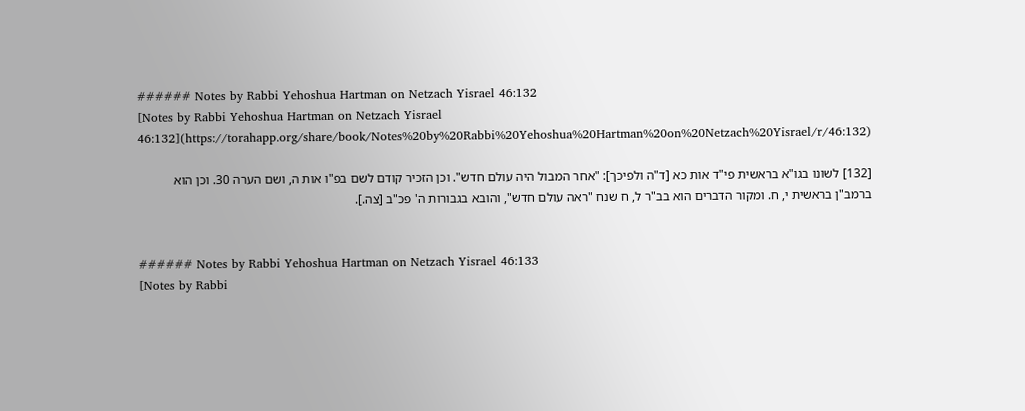###### Notes by Rabbi Yehoshua Hartman on Netzach Yisrael 46:132
[Notes by Rabbi Yehoshua Hartman on Netzach Yisrael 46:132](https://torahapp.org/share/book/Notes%20by%20Rabbi%20Yehoshua%20Hartman%20on%20Netzach%20Yisrael/r/46:132)

[132] לשונו בגו"א בראשית פי"ד אות כא [ד"ה ולפיכך]: "אחר המבול היה עולם חדש". וכן הזכיר קודם לשם בפ"ו אות ה, ושם הערה 30. וכן הוא ברמב"ן בראשית י, ח. ומקור הדברים הוא בב"ר ל, ח שנח "ראה עולם חדש", והובא בגבורות ה' פכ"ב [צה.].


###### Notes by Rabbi Yehoshua Hartman on Netzach Yisrael 46:133
[Notes by Rabbi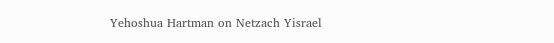Yehoshua Hartman on Netzach Yisrael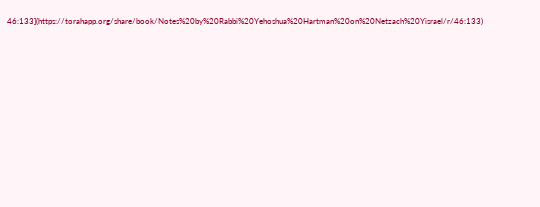46:133](https://torahapp.org/share/book/Notes%20by%20Rabbi%20Yehoshua%20Hartman%20on%20Netzach%20Yisrael/r/46:133)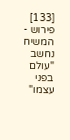[133] פירוש - המשיח נחשב "עולם בפני עצמו"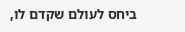ביחס לעולם שקדם לו,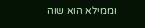וממילא הוא שוה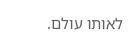לאותו עולם.